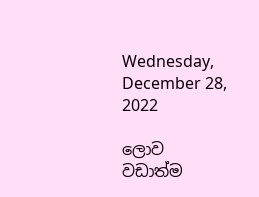Wednesday, December 28, 2022

ලොව වඩාත්ම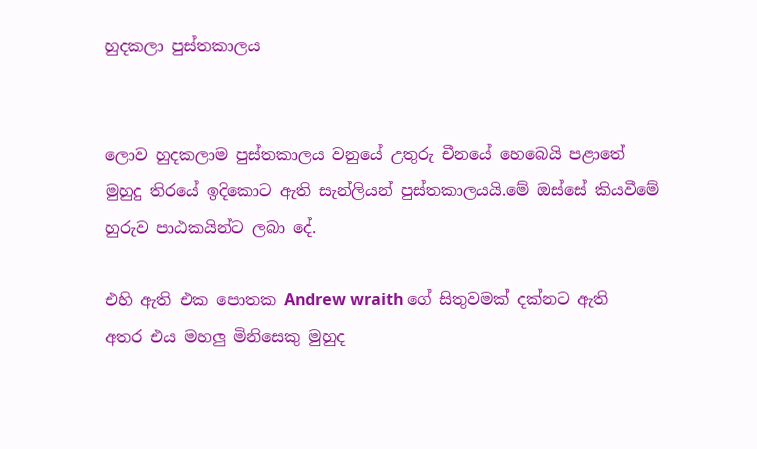හුදකලා පුස්තකාලය


ලොව හුදකලාම පුස්තකාලය වනුයේ උතුරු චීනයේ හෙබෙයි පළාතේ මුහුදු තිරයේ ඉදිකොට ඇති සැන්ලියන් පුස්තකාලයයි.මේ ඔස්සේ කියවීමේ හුරුව පාඨකයින්ට ලබා දේ.

එහි ඇති එක පොතක Andrew wraith ගේ සිතුවමක් දක්නට ඇති අතර එය මහලු මිනිසෙකු මුහුද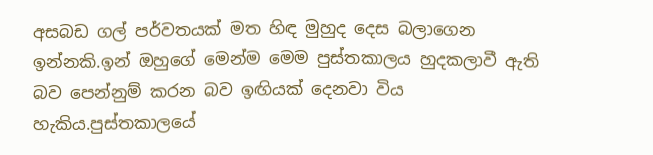අසබඩ ගල් පර්වතයක් මත හිඳ මුහුද දෙස බලාගෙන ඉන්නකි.ඉන් ඔහුගේ මෙන්ම මෙම පුස්තකාලය හුදකලාවී ඇති බව පෙන්නුම් කරන බව ඉඟියක් දෙනවා විය හැකිය.පුස්තකාලයේ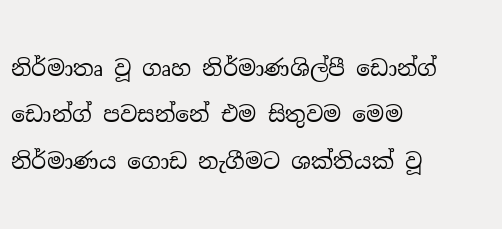නිර්මාතෘ වූ ගෘහ නිර්මාණශිල්පී ඩොන්ග් ඩොන්ග් පවසන්නේ එම සිතුවම මෙම නිර්මාණය ගොඩ නැගීමට ශක්තියක් වූ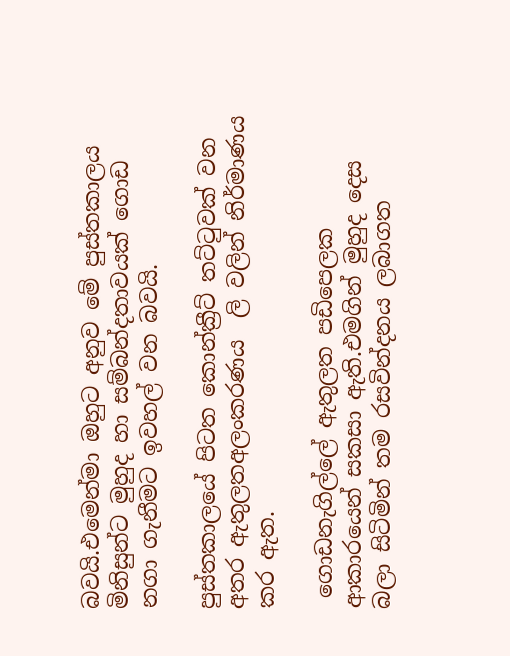බවයි.එමෙන්මා ඔහුට අනුව මේ පුස්තකාලය මිනිසුන්ට මුහුද හා සම්බන්දතාවයක් ගොඩ නගා ගැනීමට ඉවහල් වන බවයි.

පුස්තකාලයේ පිටත කොන්ක්‍රීට් තට්ටුවක් වන අතර ඇතුලතඅලංකරණය  ලි වලින් නිර්මාණය කර ඇත.

 ගොඩනැගිල්ලේ ඇතුලත පඩිපෙලක ආකාරයෙන් සකසා ඇති.එමගින් මුහුද දෙස බලා සිටිමින් තම රසවින්දනය ලබාගත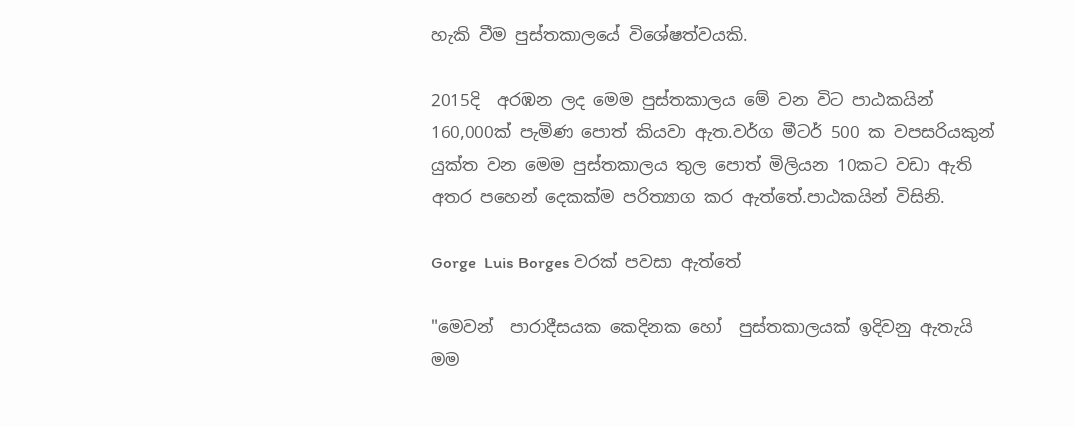හැකි වීම පුස්තකාලයේ විශේෂත්වයකි.

2015දි  අරඹන ලද මෙම පුස්තකාලය මේ වන විට පාඨකයින් 160,000ක් පැමිණ පොත් කියවා ඇත.වර්ග මීටර් 500 ක වපසරියකුන් යුක්ත වන මෙම පුස්තකාලය තුල පොත් මිලියන 10කට වඩා ඇති අතර පහෙන් දෙකක්ම පරිත්‍යාග කර ඇත්තේ.පාඨකයින් විසිනි.

Gorge  Luis Borges වරක් පවසා ඇත්තේ

"මෙවන්  පාරාදීසයක කෙදිනක හෝ  පුස්තකාලයක් ඉදිවනු ඇතැයි මම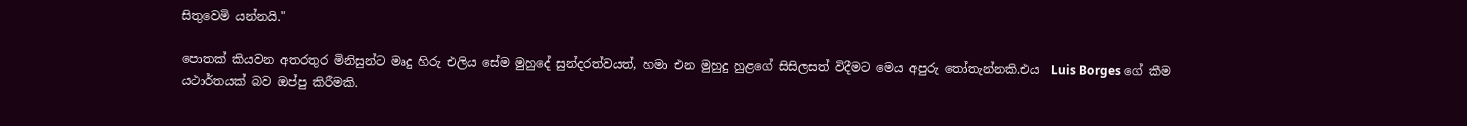සිතුවෙමි යන්නයි."

පොතක් කියවන අතරතුර මිනිසුන්ට මෘදු හිරු එලිය සේම මුහුදේ සුන්දරත්වයත්, හමා එන මුහුදු හුළගේ සිසිලසත් විදීමට මෙය අපුරු තෝතැන්නකි.එය  Luis Borges ගේ කීම යථාර්තයක් බව ඔප්පු කිරීමකි.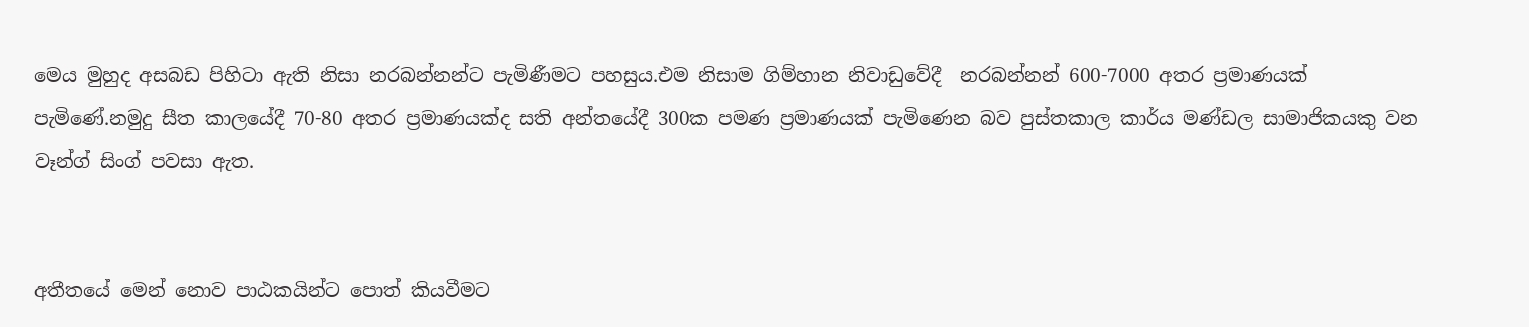මෙය මුහුද අසබඩ පිහිටා ඇති නිසා නරබන්නන්ට පැමිණීමට පහසුය.එම නිසාම ගිම්හාන නිවාඩුවේදී  නරබන්නන් 600-7000 අතර ප්‍රමාණයක් පැමිණේ.නමුදු සීත කාලයේදී 70-80 අතර ප්‍රමාණයක්ද සති අන්තයේදී 300ක පමණ ප්‍රමාණයක් පැමිණෙන බව පුස්තකාල කාර්ය මණ්ඩල සාමාජිකයකු වන වෑන්ග් සිංග් පවසා ඇත.


අතීතයේ මෙන් නොව පාඨකයින්ට පොත් කියවීමට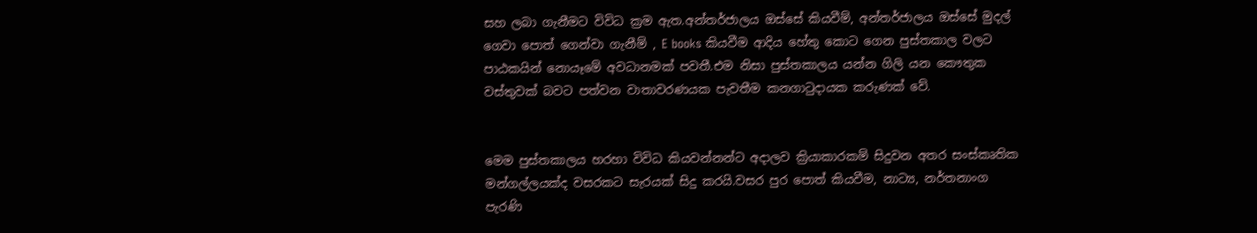සහ ලබා ගැනීමට විවිධ ක්‍රම ඇත.අන්තර්ජාලය ඔස්සේ කියවීම්, අන්තර්ජාලය ඔස්සේ මුදල් ගෙවා පොත් ගෙන්වා ගැනීම් , E books කියවීම ආදිය හේතු කොට ගෙන පුස්තකාල වලට පාඨකයින් නොයෑමේ අවධානමක් පවතී.එම නිසා පුස්තකාලය යන්න ගිලි යන කෞතුක වස්තුවක් බවට පත්වන වාතාවරණයක පැවතීම කනගාටුදායක කරුණක් වේ.


මෙම පුස්තකාලය හරහා විවිධ කියවන්නන්ට අදාලව ක්‍රියාකාරකම් සිදුවන අතර සංස්කෘතික මන්ගල්ලයක්ද වසරකට සැරයක් සිදු කරයි.වසර පුර පොත් කියවීම, නාට්‍ය, නර්තනාංග පැරණි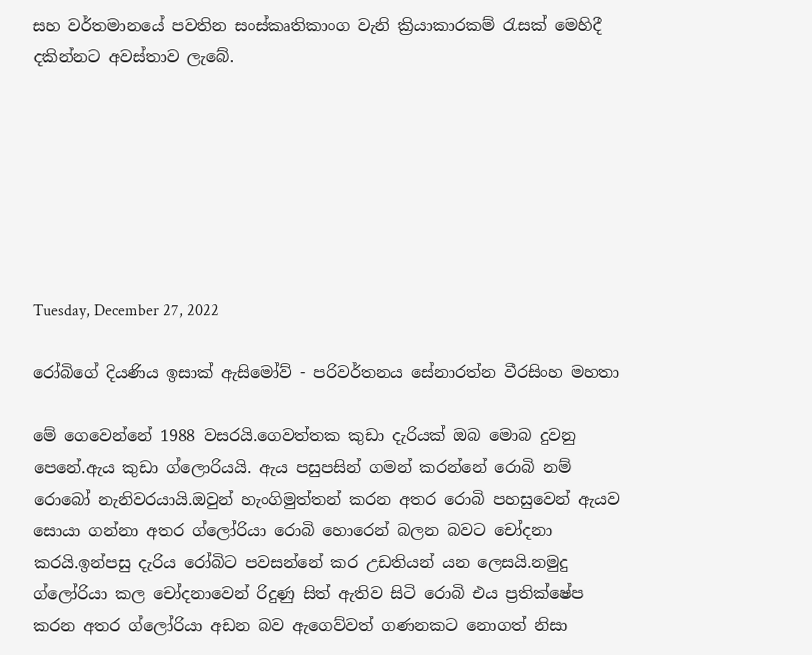සහ වර්තමානයේ පවතින සංස්කෘතිකාංග වැනි ක්‍රියාකාරකම් රැසක් මෙහිදී දකින්නට අවස්තාව ලැබේ.







Tuesday, December 27, 2022

රෝබිගේ දියණිය ඉසාක් ඇසිමෝව් - පරිවර්තනය සේනාරත්න වීරසිංහ මහතා

මේ ගෙවෙන්නේ 1988 වසරයි.ගෙවත්තක කුඩා දැරියක් ඔබ මොබ දුවනු පෙනේ.ඇය කුඩා ග්ලොරියයි. ඇය පසුපසින් ගමන් කරන්නේ රොබි නම් රොබෝ නැනිවරයායි.ඔවුන් හැංගිමුත්තන් කරන අතර රොබි පහසුවෙන් ඇයව සොයා ගන්නා අතර ග්ලෝරියා රොබි හොරෙන් බලන බවට චෝදනා කරයි.ඉන්පසු දැරිය රෝබිට පවසන්නේ කර උඩතියන් යන ලෙසයි.නමුදු ග්ලෝරියා කල චෝදනාවෙන් රිදුණු සිත් ඇතිව සිටි රොබි එය ප්‍රතික්ෂේප කරන අතර ග්ලෝරියා අඩන බව ඇගෙව්වත් ගණනකට නොගත් නිසා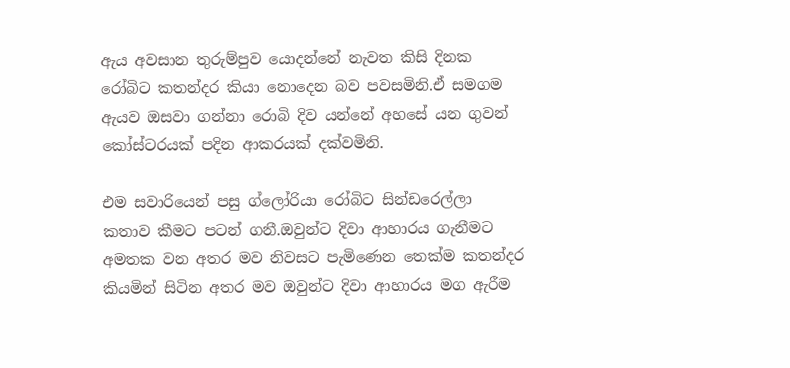ඇය අවසාන තුරුම්පුව යොදන්නේ නැවත කිසි දිනක රෝබිට කතන්දර කියා නොදෙන බව පවසමිනි.ඒ සමගම ඇයව ඔසවා ගන්නා රොබි දිව යන්නේ අහසේ යන ගුවන් කෝස්ටරයක් පදින ආකරයක් දක්වමිනි.

එම සවාරියෙන් පසු ග්ලෝරියා රෝබිට සින්ඩරෙල්ලා කතාව කීමට පටන් ගනී.ඔවුන්ට දිවා ආහාරය ගැනීමට අමතක වන අතර මව නිවසට පැමිණෙන තෙක්ම කතන්දර කියමින් සිටින අතර මව ඔවුන්ට දිවා ආහාරය මග ඇරීම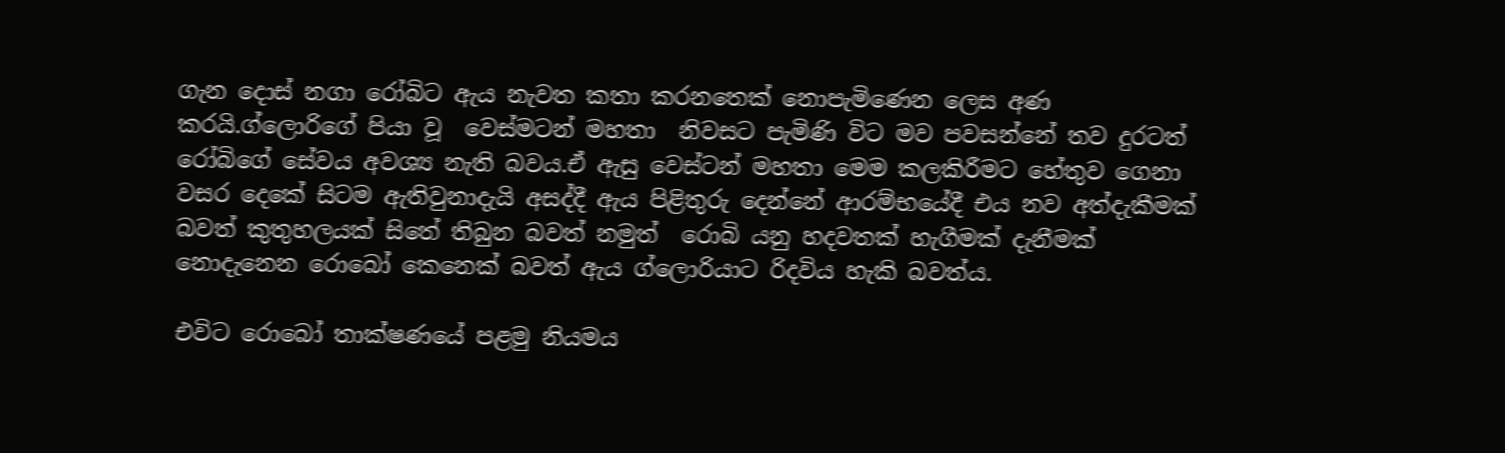ගැන දොස් නගා රෝබිට ඇය නැවත කතා කරනතෙක් නොපැමිණෙන ලෙස අණ කරයි.ග්ලොරිගේ පියා වූ  වෙස්මටන් මහතා  නිවසට පැමිණි විට මව පවසන්නේ තව දුරටත් රෝබිගේ සේවය අවශ්‍ය නැති බවය.ඒ ඇසු වෙස්ටන් මහතා මෙම කලකිරීමට හේතුව ගෙනා වසර දෙකේ සිටම ඇතිවුනාදැයි අසද්දී ඇය පිළිතුරු දෙන්නේ ආරම්භයේදී එය නව අත්දැකීමක් බවත් කුතුහලයක් සිතේ තිබුන බවත් නමුත්  රොබි යනු හදවතක් හැගීමක් දැනීමක් නොදැනෙන රොබෝ කෙනෙක් බවත් ඇය ග්ලොරියාට රිදවිය හැකි බවත්ය.

එවිට රොබෝ තාක්ෂණයේ පළමු නියමය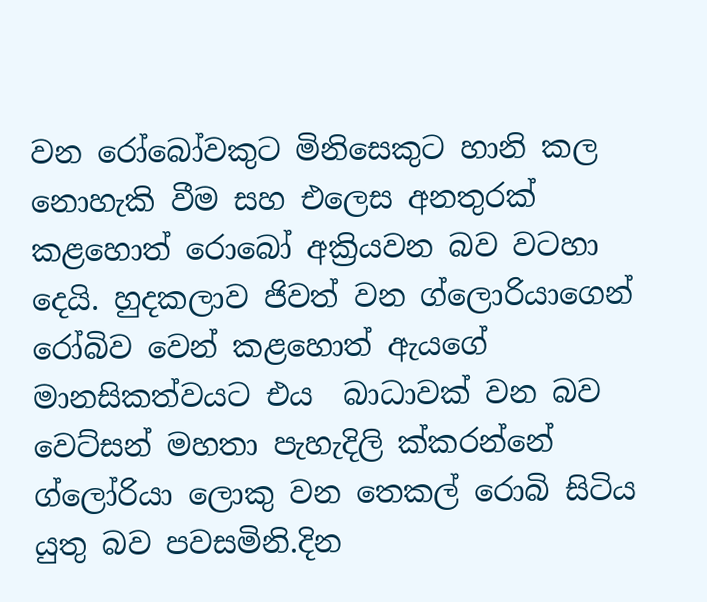වන රෝබෝවකුට මිනිසෙකුට හානි කල නොහැකි වීම සහ එලෙස අනතුරක් කළහොත් රොබෝ අක්‍රියවන බව වටහා දෙයි. හුදකලාව ජිවත් වන ග්ලොරියාගෙන් රෝබිව වෙන් කළහොත් ඇයගේ මානසිකත්වයට එය  බාධාවක් වන බව වෙට්සන් මහතා පැහැදිලි ක්කරන්නේ ග්ලෝරියා ලොකු වන තෙකල් රොබි සිටිය යුතු බව පවසමිනි.දින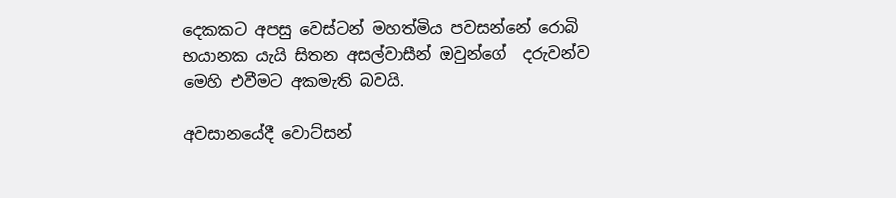දෙකකට අපසු වෙස්ටන් මහත්මිය පවසන්නේ රොබි භයානක යැයි සිතන අසල්වාසීන් ඔවුන්ගේ  දරුවන්ව මෙහි එවීමට අකමැති බවයි.

අවසානයේදී වොට්සන්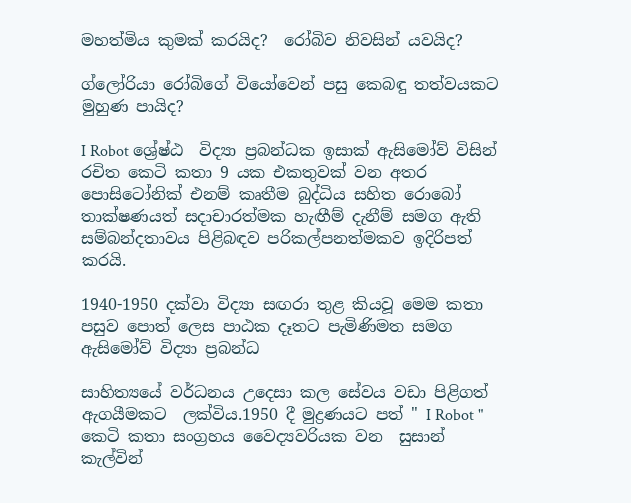මහත්මිය කුමක් කරයිද?  රෝබිව නිවසින් යවයිද?

ග්ලෝරියා රෝබිගේ වියෝවෙන් පසු කෙබඳු තත්වයකට මුහුණ පායිද?

I Robot ශ්‍රේෂ්ඨ  විද්‍යා ප්‍රබන්ධක ඉසාක් ඇසිමෝව් විසින් රචිත කෙටි කතා 9 යක එකතුවක් වන අතර පොසිටෝනික් එනම් කෘතීම බුද්ධිය සහිත රොබෝ තාක්ෂණයත් සදාචාරත්මක හැඟීම් දැනීම් සමග ඇති සම්බන්දතාවය පිළිබඳව පරිකල්පනත්මකව ඉදිරිපත් කරයි.

1940-1950 දක්වා විද්‍යා සඟරා තුළ කියවූ මෙම කතා පසුව පොත් ලෙස පාඨක දෑතට පැමිණිමත සමග ඇසිමෝව් විද්‍යා ප්‍රබන්ධ

සාහිත්‍යයේ වර්ධනය උදෙසා කල සේවය වඩා පිළිගත් ඇගයීමකට  ලක්විය.1950 දී මුද්‍රණයට පත් " I Robot " කෙටි කතා සංග්‍රහය වෛද්‍යවරියක වන  සුසාන් කැල්වින්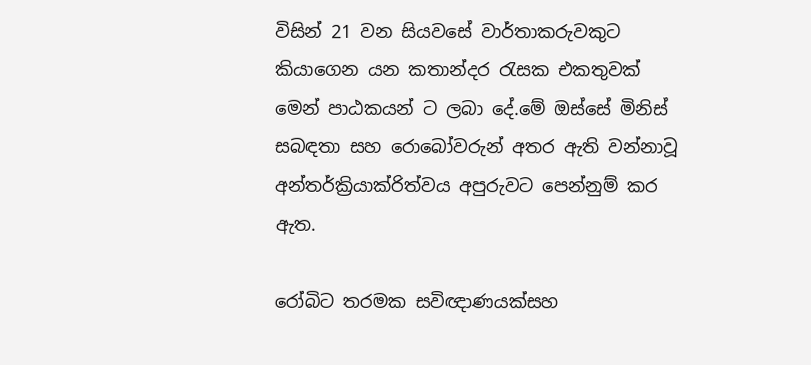විසින් 21 වන සියවසේ වාර්තාකරුවකුට කියාගෙන යන කතාන්දර රැසක එකතුවක් මෙන් පාඨකයන් ට ලබා දේ.මේ ඔස්සේ මිනිස් සබඳතා සහ රොබෝවරුන් අතර ඇති වන්නාවූ අන්තර්ක්‍රියාක්රිත්වය අපුරුවට පෙන්නුම් කර ඇත.

රෝබිට තරමක සවිඥාණයක්සහ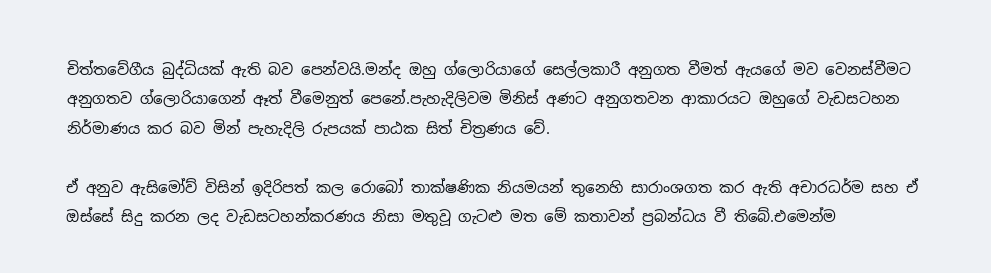චිත්තවේගීය බුද්ධියක් ඇති බව පෙන්වයි.මන්ද ඔහු ග්ලොරියාගේ සෙල්ලකාරී අනුගත වීමත් ඇයගේ මව වෙනස්වීමට අනුගතව ග්ලොරියාගෙන් ඈත් වීමෙනුත් පෙනේ.පැහැදිලිවම මිනිස් අණට අනුගතවන ආකාරයට ඔහුගේ වැඩසටහන නිර්මාණය කර බව මින් පැහැදිලි රුපයක් පාඨක සිත් චිත්‍රණය වේ.

ඒ අනුව ඇසිමෝව් විසින් ඉදිරිපත් කල රොබෝ තාක්ෂණික නියමයන් තුනෙහි සාරාංශගත කර ඇති අචාරධර්ම සහ ඒ ඔස්සේ සිදු කරන ලද වැඩසටහන්කරණය නිසා මතුවූ ගැටළු මත මේ කතාවන් ප්‍රබන්ධය වී තිබේ.එමෙන්ම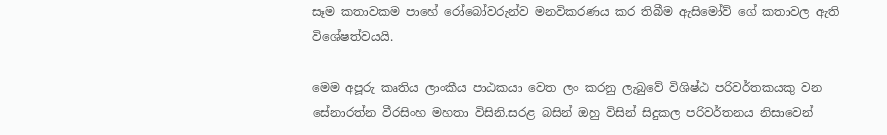සෑම කතාවකම පාහේ රෝබෝවරුන්ව මනවිකරණය කර තිබීම ඇසිමෝව් ගේ කතාවල ඇති විශේෂත්වයයි.

මෙම අපූරු කෘතිය ලාංකීය පාඨකයා වෙත ලං කරනු ලැබුවේ විශිෂ්ඨ පරිවර්තකයකු වන සේනාරත්න වීරසිංහ මහතා විසිනි.සරළ බසින් ඔහු විසින් සිදුකල පරිවර්තනය නිසාවෙන්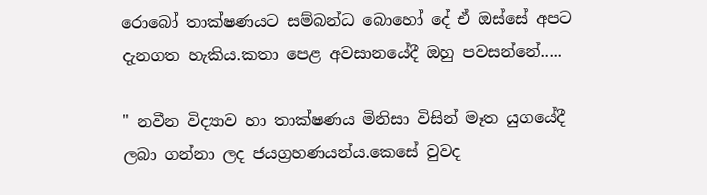රොබෝ තාක්ෂණයට සම්බන්ධ බොහෝ දේ ඒ ඔස්සේ අපට දැනගත හැකිය.කතා පෙළ අවසානයේදී ඔහු පවසන්නේ.....

" නවීන විද්‍යාව හා තාක්ෂණය මිනිසා විසින් මෑත යුගයේදී ලබා ගන්නා ලද ජයග්‍රහණයන්ය.කෙසේ වුවද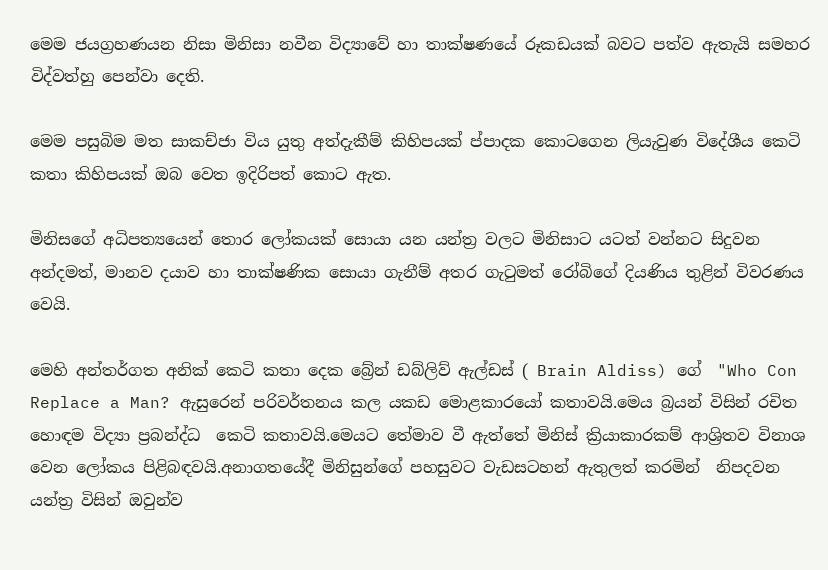මෙම ජයග්‍රහණයන නිසා මිනිසා නවීන විද්‍යාවේ හා තාක්ෂණයේ රූකඩයක් බවට පත්ව ඇතැයි සමහර විද්වත්හු පෙන්වා දෙති.

මෙම පසුබිම මත සාකච්ජා විය යුතු අත්දැකීම් කිහිපයක් ප්පාදක කොටගෙන ලියැවුණ විදේශීය කෙටි කතා කිහිපයක් ඔබ වෙත ඉදිරිපත් කොට ඇත.

මිනිසගේ අධිපත්‍යයෙන් තොර ලෝකයක් සොයා යන යන්ත්‍ර වලට මිනිසාට යටත් වන්නට සිදුවන අන්දමත්, මානව දයාව හා තාක්ෂණික සොයා ගැනීම් අතර ගැටුමත් රෝබිගේ දියණිය තුළින් විවරණය වෙයි.

මෙහි අන්තර්ගත අනික් කෙටි කතා දෙක බ්‍රේන් ඩබ්ලිව් ඇල්ඩස් ( Brain Aldiss) ගේ  "Who Con Replace a Man? ඇසුරෙන් පරිවර්තනය කල යකඩ මොළකාරයෝ කතාවයි.මෙය බ්‍රයන් විසින් රචිත හොඳම විද්‍යා ප්‍රබන්ද්ධ  කෙටි කතාවයි.මෙයට තේමාව වී ඇත්තේ මිනිස් ක්‍රියාකාරකම් ආශ්‍රිතව විනාශ වෙන ලෝකය පිළිබඳවයි.අනාගතයේදී මිනිසුන්ගේ පහසුවට වැඩසටහන් ඇතුලත් කරමින්  නිපදවන යන්ත්‍ර විසින් ඔවුන්ව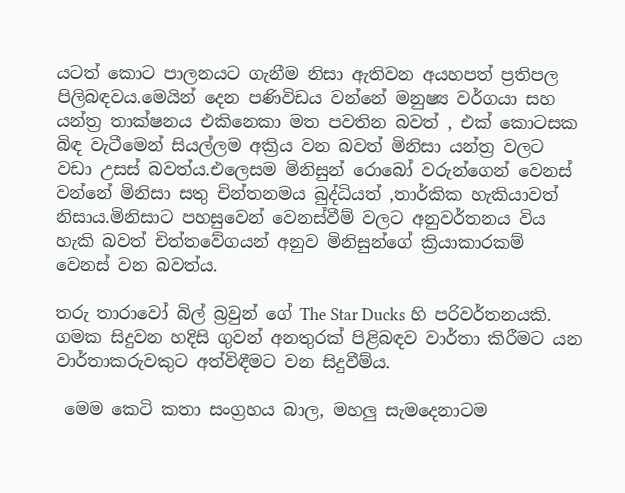යටත් කොට පාලනයට ගැනීම නිසා ඇතිවන අයහපත් ප්‍රතිපල පිලිබඳවය.මෙයින් දෙන පණිවිඩය වන්නේ මනුෂ්‍ය වර්ගයා සහ යන්ත්‍ර තාක්ෂනය එකිනෙකා මත පවතින බවත් , එක් කොටසක බිඳ වැටීමෙන් සියල්ලම අක්‍රිය වන බවත් මිනිසා යන්ත්‍ර වලට වඩා උසස් බවත්ය.එලෙසම මිනිසුන් රොබෝ වරුන්ගෙන් වෙනස් වන්නේ මිනිසා සතු චින්තනමය බුද්ධියත් ,තාර්කික හැකියාවත් නිසාය.මිනිසාට පහසුවෙන් වෙනස්වීම් වලට අනුවර්තනය විය හැකි බවත් චිත්තවේගයන් අනුව මිනිසුන්ගේ ක්‍රියාකාරකම් වෙනස් වන බවත්ය.

තරු තාරාවෝ බිල් බ්‍රවුන් ගේ The Star Ducks හි පරිවර්තනයකි. ගමක සිදුවන හදිසි ගුවන් අනතුරක් පිළිබඳව වාර්තා කිරීමට යන වාර්තාකරුවකුට අත්විඳීමට වන සිදුවීම්ය.

 මෙම කෙටි කතා සංග්‍රහය බාල, මහලු සැමදෙනාටම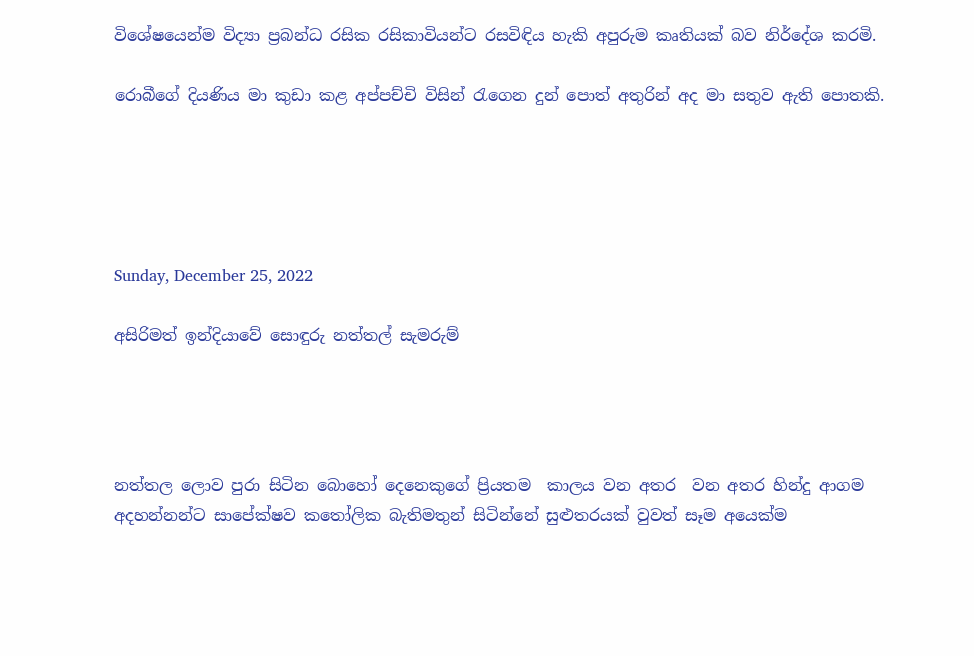විශේෂයෙන්ම විද්‍යා ප්‍රබන්ධ රසික රසිකාවියන්ට රසවිඳිය හැකි අපුරුම කෘතියක් බව නිර්දේශ කරමි.

රොබීගේ දියණිය මා කුඩා කළ අප්පච්චි විසින් රැගෙන දුන් පොත් අතුරින් අද මා සතුව ඇති පොතකි.





Sunday, December 25, 2022

අසිරිමත් ඉන්දියාවේ සොඳුරු නත්තල් සැමරුම්




නත්තල ලොව පුරා සිටින බොහෝ දෙනෙකුගේ ප්‍රියතම  කාලය වන අතර  වන අතර හින්දු ආගම අදහන්නන්ට සාපේක්ෂව කතෝලික බැතිමතුන් සිටින්නේ සුළුතරයක් වුවත් සෑම අයෙක්ම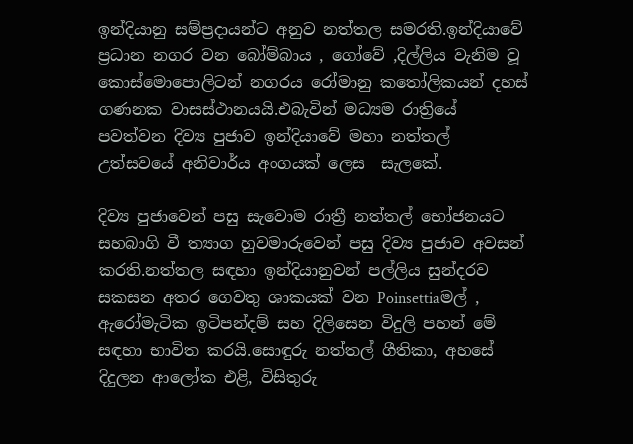ඉන්දියානු සම්ප්‍රදායන්ට අනුව නත්තල සමරති.ඉන්දියාවේ ප්‍රධාන නගර වන බෝම්බාය , ගෝවේ ,දිල්ලිය වැනිම වූ කොස්මොපොලිටන් නගරය රෝමානු කතෝලිකයන් දහස් ගණනක වාසස්ථානයයි.එබැවින් මධ්‍යම රාත්‍රියේ පවත්වන දිව්‍ය පුජාව ඉන්දියාවේ මහා නත්තල් උත්සවයේ අනිවාර්ය අංගයක් ලෙස  සැලකේ.

දිව්‍ය පුජාවෙන් පසු සැවොම රාත්‍රී නත්තල් භෝජනයට සහබාගි වී ත්‍යාග හුවමාරුවෙන් පසු දිව්‍ය පුජාව අවසන් කරති.නත්තල සඳහා ඉන්දියානුවන් පල්ලිය සුන්දරව සකසන අතර ගෙවතු ශාකයක් වන Poinsettiaමල් , ඇරෝමැටික ඉටිපන්දම් සහ දිලිසෙන විදුලි පහන් මේ සඳහා භාවිත කරයි.සොඳුරු නත්තල් ගීතිකා, අහසේ දිදුලන ආලෝක එළි, විසිතුරු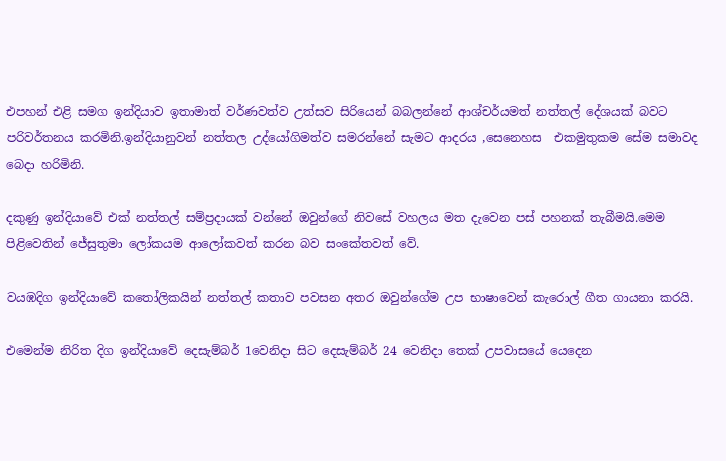එපහන් එළි සමග ඉන්දියාව ඉතාමාත් වර්ණවත්ව උත්සව සිරියෙන් බබලන්නේ ආශ්චර්යමත් නත්තල් දේශයක් බවට පරිවර්තනය කරමිනි.ඉන්දියානුවන් නත්තල උද්යෝගිමත්ව සමරන්නේ සැමට ආදරය ,සෙනෙහස  එකමුතුකම සේම සමාවද බෙදා හරිමිනි.

දකුණු ඉන්දියාවේ එක් නත්තල් සම්ප්‍රදායක් වන්නේ ඔවුන්ගේ නිවසේ වහලය මත දැවෙන පස් පහනක් තැබීමයි.මෙම පිළිවෙතින් ජේසුතුමා ලෝකයම ආලෝකවත් කරන බව සංකේතවත් වේ.

වයඹදිග ඉන්දියාවේ කතෝලිකයින් නත්තල් කතාව පවසන අතර ඔවුන්ගේම උප භාෂාවෙන් කැරොල් ගීත ගායනා කරයි.

එමෙන්ම නිරිත දිග ඉන්දියාවේ දෙසැම්බර් 1වෙනිදා සිට දෙසැම්බර් 24 වෙනිදා තෙක් උපවාසයේ යෙදෙන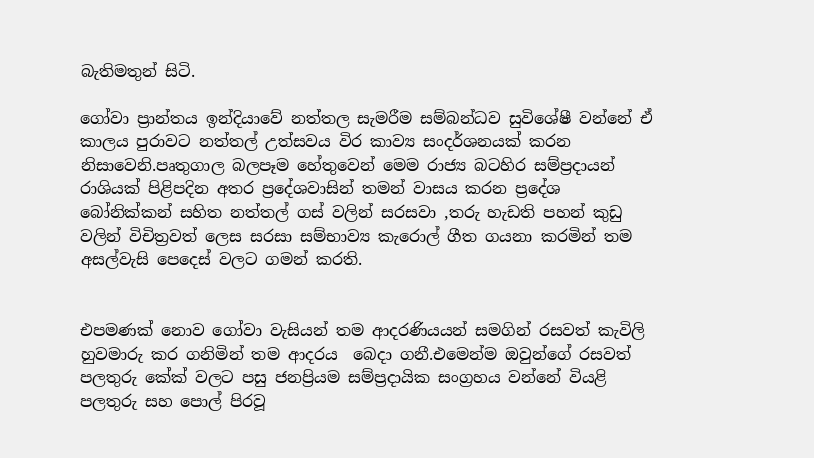බැතිමතුන් සිටි.

ගෝවා ප්‍රාන්තය ඉන්දියාවේ නත්තල සැමරීම සම්බන්ධව සුවිශේෂී වන්නේ ඒ කාලය පුරාවට නත්තල් උත්සවය විර කාව්‍ය සංදර්ශනයක් කරන නිසාවෙනි.පෘතුගාල බලපෑම හේතුවෙන් මෙම රාජ්‍ය බටහිර සම්ප්‍රදායන් රාශියක් පිළිපදින අතර ප්‍රදේශවාසින් තමන් වාසය කරන ප්‍රදේශ බෝනික්කන් සහිත නත්තල් ගස් වලින් සරසවා ,තරු හැඩති පහන් කුඩු වලින් විචිත්‍රවත් ලෙස සරසා සම්භාව්‍ය කැරොල් ගීත ගයනා කරමින් තම අසල්වැසි පෙදෙස් වලට ගමන් කරති.


එපමණක් නොව ගෝවා වැසියන් තම ආදරණියයන් සමගින් රසවත් කැවිලි හුවමාරු කර ගනිමින් තම ආදරය  බෙදා ගනී.එමෙන්ම ඔවුන්ගේ රසවත් පලතුරු කේක් වලට පසු ජනප්‍රියම සම්ප්‍රදායික සංග්‍රහය වන්නේ වියළි පලතුරු සහ පොල් පිරවූ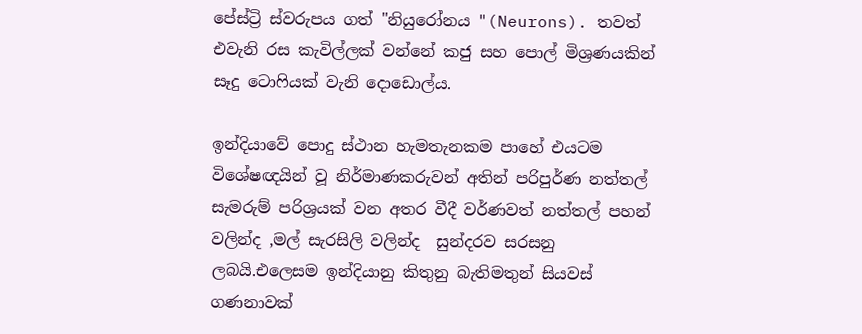පේස්ට්‍රි ස්වරුපය ගත් "නියුරෝනය "(Neurons). තවත් එවැනි රස කැවිල්ලක් වන්නේ කජු සහ පොල් මිශ්‍රණයකින් සෑදු ටොෆියක් වැනි දොඩොල්ය.

ඉන්දියාවේ පොදු ස්ථාන හැමතැනකම පාහේ එයටම විශේෂඥයින් වූ නිර්මාණකරුවන් අතින් පරිපුර්ණ නත්තල් සැමරුම් පරිශ්‍රයක් වන අතර වීදී වර්ණවත් නත්තල් පහන් වලින්ද ,මල් සැරසිලි වලින්ද  සුන්දරව සරසනු ලබයි.එලෙසම ඉන්දියානු කිතුනු බැතිමතුන් සියවස් ගණනාවක්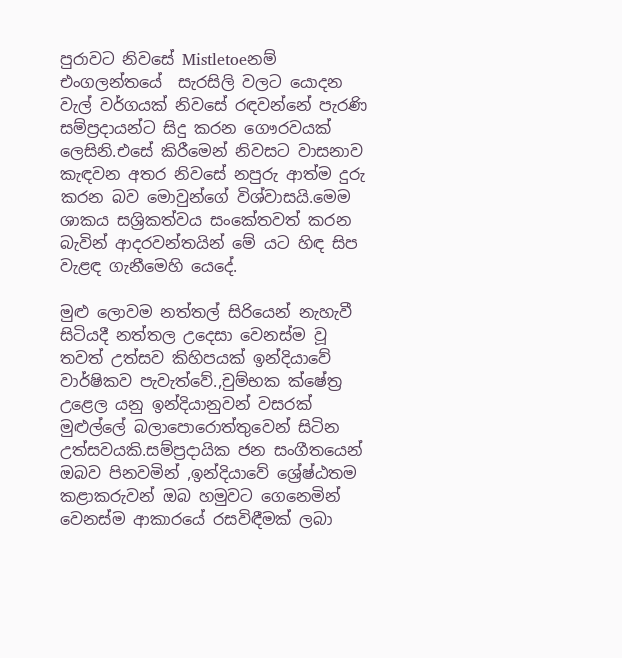පුරාවට නිවසේ Mistletoeනම් එංගලන්තයේ  සැරසිලි වලට යොදන වැල් වර්ගයක් නිවසේ රඳවන්නේ පැරණි සම්ප්‍රදායන්ට සිදු කරන ගෞරවයක් ලෙසිනි.එසේ කිරීමෙන් නිවසට වාසනාව කැඳවන අතර නිවසේ නපුරු ආත්ම දුරු කරන බව මොවුන්ගේ විශ්වාසයි.මෙම ශාකය සශ්‍රිකත්වය සංකේතවත් කරන බැවින් ආදරවන්තයින් මේ යට හිඳ සිප වැළඳ ගැනීමෙහි යෙදේ.

මුළු ලොවම නත්තල් සිරියෙන් නැහැවී සිටියදී නත්තල උදෙසා වෙනස්ම වූ තවත් උත්සව කිහිපයක් ඉන්දියාවේ වාර්ෂිකව පැවැත්වේ.,චුම්භක ක්ෂේත්‍ර උළෙල යනු ඉන්දියානුවන් වසරක් මුළුල්ලේ බලාපොරොත්තුවෙන් සිටින උත්සවයකි.සම්ප්‍රදායික ජන සංගීතයෙන් ඔබව පිනවමින් ,ඉන්දියාවේ ශ්‍රේෂ්ඨතම කළාකරුවන් ඔබ හමුවට ගෙනෙමින් වෙනස්ම ආකාරයේ රසවිඳීමක් ලබා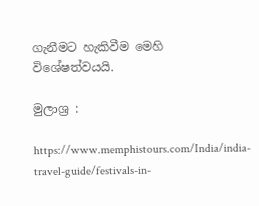ගැනීමට හැකිවීම මෙහි විශේෂත්වයයි.

මුලාශ්‍ර :

https://www.memphistours.com/India/india-travel-guide/festivals-in-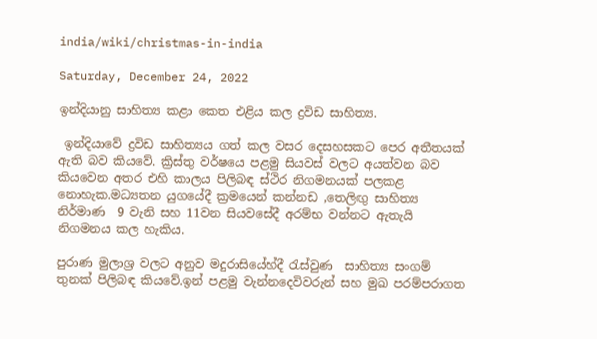india/wiki/christmas-in-india

Saturday, December 24, 2022

ඉන්දියානු සාහිත්‍ය කළා කෙත එළිය කල ද්‍රවිඩ සාහිත්‍ය.

 ඉන්දියාවේ ද්‍රවිඩ සාහිත්‍යය ගත් කල වසර දෙසහසකට පෙර අතීතයක් ඇති බව කියවේ. ක්‍රිස්තු වර්ෂයෙ පළමු සියවස් වලට අයත්වන බව කියවෙන අතර එහි කාලය පිලිබඳ ස්ථිර නිගමනයක් පලකළ නොහැක.මධ්‍යතන යුගයේදී ක්‍රමයෙන් කන්නඩ ,තෙලිඟු සාහිත්‍ය  නිර්මාණ  9 වැනි සහ 11වන සියවසේදී අරම්භ වන්නට ඇතැයි  නිගමනය කල හැකිය.

පුරාණ මුලාශ්‍ර වලට අනුව මදුරාසියේහ්දී රැස්වුණ  සාහිත්‍ය සංගම් තුනක් පිලිබඳ කියවේ.ඉන් පළමු වැන්නදෙවිවරුන් සහ මුඛ පරම්පරාගත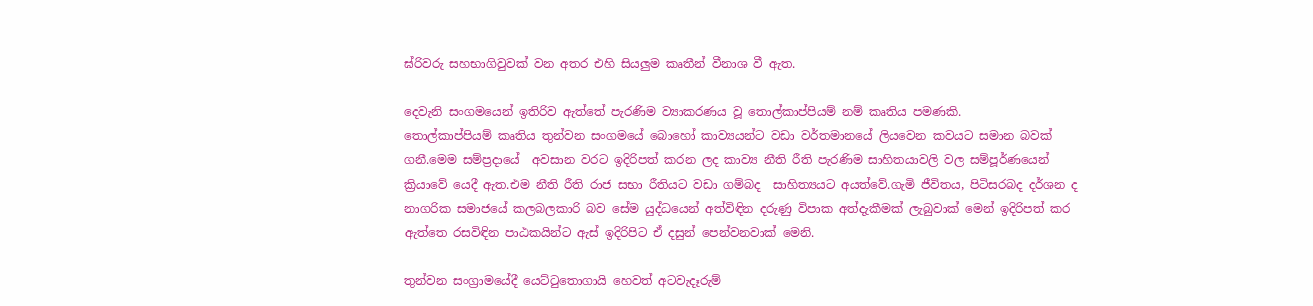ඝ්රිවරු සහභාගිවුවක් වන අතර එහි සියලුම කෘතීන් වීනාශ වී ඇත.

දෙවැනි සංගමයෙන් ඉතිරිව ඇත්තේ පැරණිම ව්‍යාකරණය වූ තොල්කාප්පියම් නම් කෘතිය පමණකි.
තොල්කාප්පියම් කෘතිය තුන්වන සංගමයේ බොහෝ කාව්‍යයන්ට වඩා වර්තමානයේ ලියවෙන කවයට සමාන බවක් ගනී.මෙම සම්ප්‍රදායේ  අවසාන වරට ඉදිරිපත් කරන ලද කාව්‍ය නීති රීති පැරණිම සාහිතයාවලි වල සම්පූර්ණයෙන් ක්‍රියාවේ යෙදී ඇත.එම නීති රීති රාජ සභා රීතියට වඩා ගම්බද  සාහිත්‍යයට අයත්වේ.ගැමි ජීවිතය, පිටිසරබද දර්ශන ද නාගරික සමාජයේ කලබලකාරි බව සේම යුද්ධයෙන් අත්විඳින දරුණු විපාක අත්දැකීමක් ලැබුවාක් මෙන් ඉදිරිපත් කර ඇත්තෙ රසවිඳින පාඨකයින්ට ඇස් ඉදිරිපිට ඒ දසුන් පෙන්වනවාක් මෙනි.

තුන්වන සංග්‍රාමයේදී යෙට්ටුතොගායි හෙවත් අටවැදෑරුම්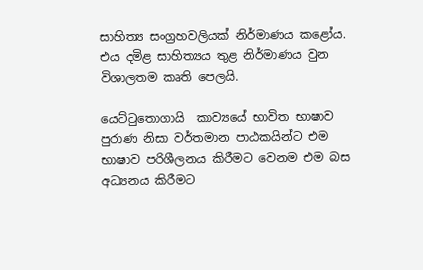සාහිත්‍ය සංග්‍රහවලියක් නිර්මාණය කළෝය. එය දමිළ සාහිත්‍යය තුළ නිර්මාණය වුන විශාලතම කෘති පෙලයි.

යෙට්ටුතොගායි  කාව්‍යයේ භාවිත භාෂාව පුරාණ නිසා වර්තමාන පාඨකයින්ට එම භාෂාව පරිශීලනය කිරීමට වෙනම එම බස අධ්‍යනය කිරීමට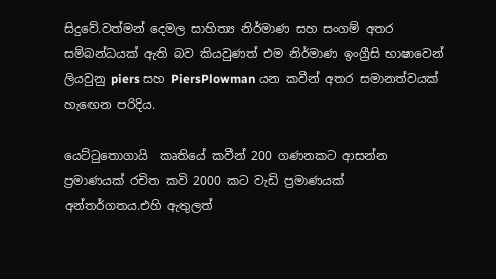සිදුවේ.වත්මන් දෙමල සාහිත්‍ය නිර්මාණ සහ සංගම් අතර සම්බන්ධයක් ඇති බව කියවුණත් එම නිර්මාණ ඉංග්‍රීසි භාෂාවෙන් ලියවුනු piers සහ PiersPlowman යන කවීන් අතර සමානත්වයක් හැඟෙන පරිදිය.

යෙට්ටුතොගායි  කෘතියේ කවීන් 200 ගණනකට ආසන්න ප්‍රමාණයක් රචිත කවි 2000 කට වැඩි ප්‍රමාණයක්
අන්තර්ගතය.එහි ඇතුලත්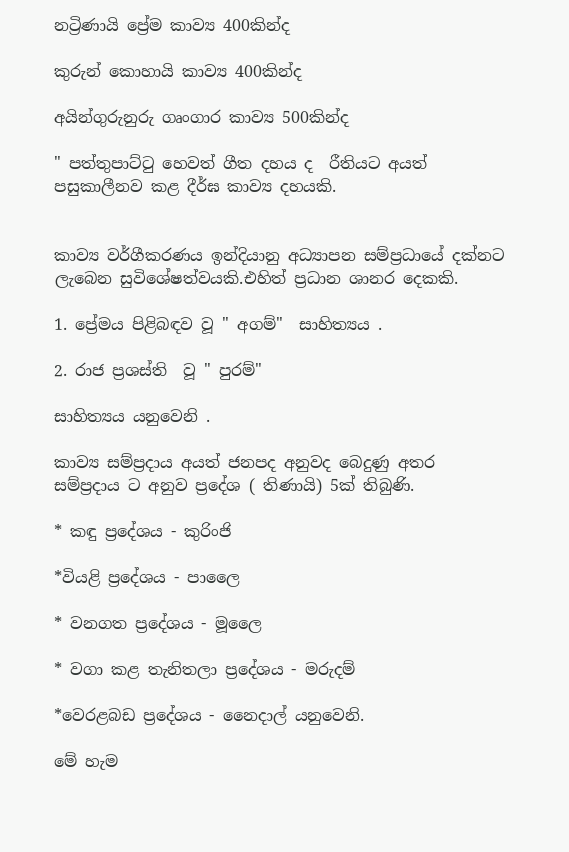නට්‍රිණායි ප්‍රේම කාව්‍ය 400කින්ද

කුරුන් කොහායි කාව්‍ය 400කින්ද

අයින්ගුරුනුරු ගෘංගාර කාව්‍ය 500කින්ද

" පත්තුපාට්ටු හෙවත් ගීත දහය ද  රීතියට අයත් පසුකාලීනව කළ දීර්ඝ කාව්‍ය දහයකි.


කාව්‍ය වර්ගීකරණය ඉන්දියානු අධ්‍යාපන සම්ප්‍රධායේ දක්නට ලැබෙන සුවිශේෂත්වයකි.එහිත් ප්‍රධාන ශානර දෙකකි.

1. ප්‍රේමය පිළිබඳව වූ " අගම්"  සාහිත්‍යය .

2. රාජ ප්‍රශස්ති  වූ " පුරම්"

සාහිත්‍යය යනුවෙනි .

කාව්‍ය සම්ප්‍රදාය අයත් ජනපද අනුවද බෙදුණු අතර සම්ප්‍රදාය ට අනුව ප්‍රදේශ ( තිණායි) 5ක් තිබුණි.

* කඳු ප්‍රදේශය - කුරිංජි

*වියළි ප්‍රදේශය - පාලෛ

* වනගත ප්‍රදේශය - මූලෛ

* වගා කළ තැනිතලා ප්‍රදේශය - මරුදම්

*වෙරළබඩ ප්‍රදේශය - නෛදාල් යනුවෙනි.

මේ හැම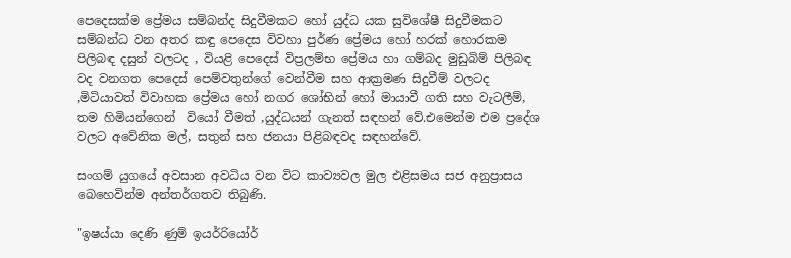පෙදෙසක්ම ප්‍රේමය සම්බන්ද සිදුවීමකට හෝ යුද්ධ යක සුවිශේෂී සිදුවීමකට සම්බන්ධ වන අතර කඳු පෙදෙස විවහා පුර්ණ ප්‍රේමය හෝ හරක් හොරකම පිලිබඳ දසුන් වලටද , වියළි පෙදෙස් විප්‍රලම්භ ප්‍රේමය හා ගම්බද මුඩුබිම් පිලිබඳ වද වනගත පෙදෙස් පෙම්වතුන්ගේ වෙන්වීම සහ ආක්‍රමණ සිදුවීම් වලටද ,මිටියාවත් විවාහක ප්‍රේමය හෝ නගර ශෝභින් හෝ මායාවී ගති සහ වැටලීම්, තම හිමියන්ගෙන්  වියෝ වීමත් ,යුද්ධයන් ගැනත් සඳහන් වේ.එමෙන්ම එම ප්‍රදේශ වලට අවේනික මල්, සතුන් සහ ජනයා පිළිබඳවද සඳහන්වේ.

සංගම් යුගයේ අවසාන අවධිය වන විට කාව්‍යවල මුල එළිසමය සජ අනුප්‍රාසය බෙහෙවින්ම අන්තර්ගතව තිබුණි.

"ඉෂය්යා දෙණි ණුම් ඉයර්රියෝර්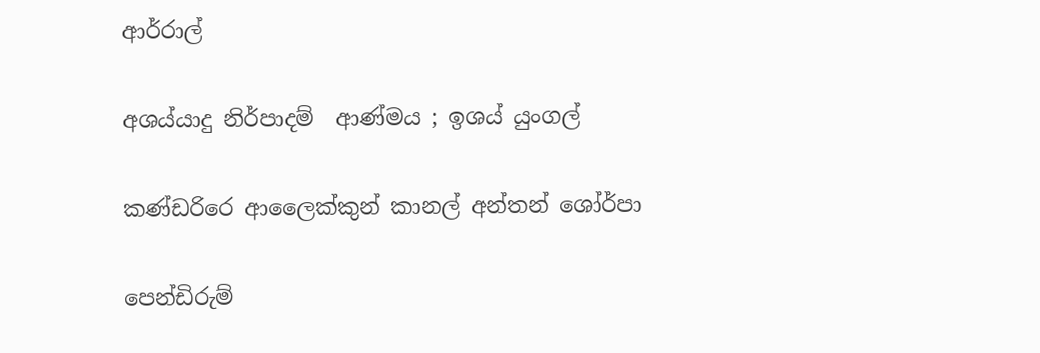ආර්රාල්

අශය්යාදු නිර්පාදම්  ආණ්මය ; ඉශය් යුංගල්

කණ්ඩරිරෙ ආලෛක්කුන් කානල් අන්තන් ශෝර්පා

පෙන්ඩිරුම්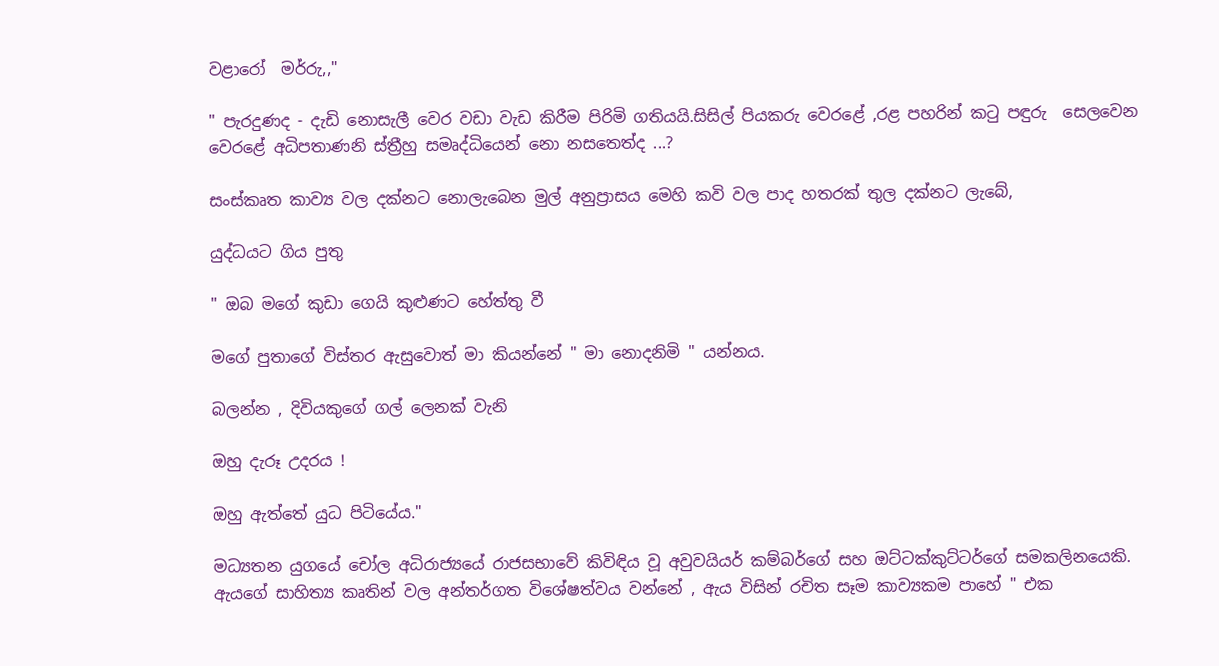වළාරෝ  මර්රු,,"

" පැරදුණද - දැඩි නොසැලී වෙර වඩා වැඩ කිරීම පිරිමි ගතියයි.සිසිල් පියකරු වෙරළේ ,රළ පහරින් කටු පඳුරු  සෙලවෙන වෙරළේ අධිපතාණනි ස්ත්‍රීහු සමෘද්ධියෙන් නො නසතෙත්ද ...?

සංස්කෘත කාව්‍ය වල දක්නට නොලැබෙන මුල් අනුප්‍රාසය මෙහි කවි වල පාද හතරක් තුල දක්නට ලැබේ,

යුද්ධයට ගිය පුතු

" ඔබ මගේ කුඩා ගෙයි කුළුණට හේත්තු වී

මගේ පුතාගේ විස්තර ඇසුවොත් මා කියන්නේ " මා නොදනිමි " යන්නය.

බලන්න , දිවියකුගේ ගල් ලෙනක් වැනි

ඔහු දැරූ උදරය !

ඔහු ඇත්තේ යුධ පිටියේය."

මධ්‍යතන යුගයේ චෝල අධිරාජ්‍යයේ රාජසභාවේ කිවිඳිය වූ අවුවයියර් කම්බර්ගේ සහ ඔට්ටක්කුට්ටර්ගේ සමකලිනයෙකි. ඇයගේ සාහිත්‍ය කෘතින් වල අන්තර්ගත විශේෂත්වය වන්නේ , ඇය විසින් රචිත සෑම කාව්‍යකම පාහේ " එක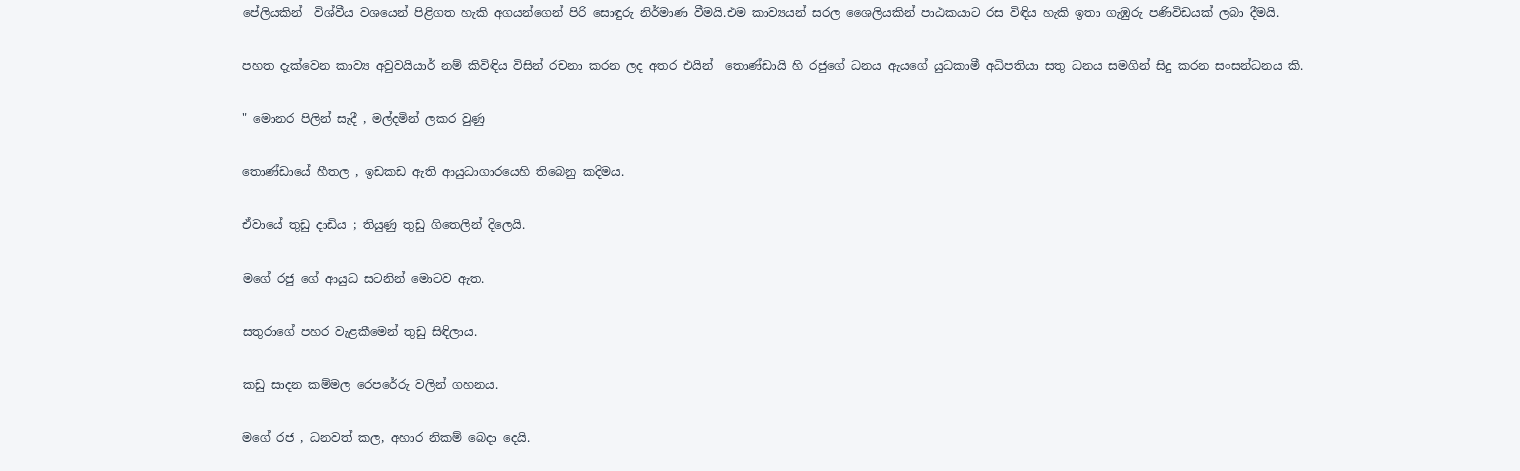පේලියකින්  විශ්වීය වශයෙන් පිළිගත හැකි අගයන්ගෙන් පිරි සොඳුරු නිර්මාණ වීමයි.එම කාව්‍යයන් සරල ශෛලියකින් පාඨකයාට රස විඳිය හැකි ඉතා ගැඹුරු පණිවිඩයක් ලබා දීමයි.

පහත දැක්වෙන කාව්‍ය අවුවයියාර් නම් කිවිඳිය විසින් රචනා කරන ලද අතර එයින්  තොණ්ඩායි හි රජුගේ ධනය ඇයගේ යුධකාමී අධිපතියා සතු ධනය සමගින් සිදු කරන සංසන්ධනය කි.

" මොනර පිලින් සැදී , මල්දමින් ලකර වුණු

තොණ්ඩායේ හීතල , ඉඩකඩ ඇති ආයුධාගාරයෙහි තිබෙනු කදිමය.

ඒවායේ තුඩු දාඩිය ; තියුණු තුඩු ගිතෙලින් දිලෙයි.

මගේ රජු ගේ ආයුධ සටනින් මොටව ඇත.

සතුරාගේ පහර වැළකීමෙන් තුඩු සිඳිලාය.

කඩු සාදන කම්මල රෙපරේරු වලින් ගහනය.

මගේ රජ , ධනවත් කල, අහාර නිකම් බෙදා දෙයි.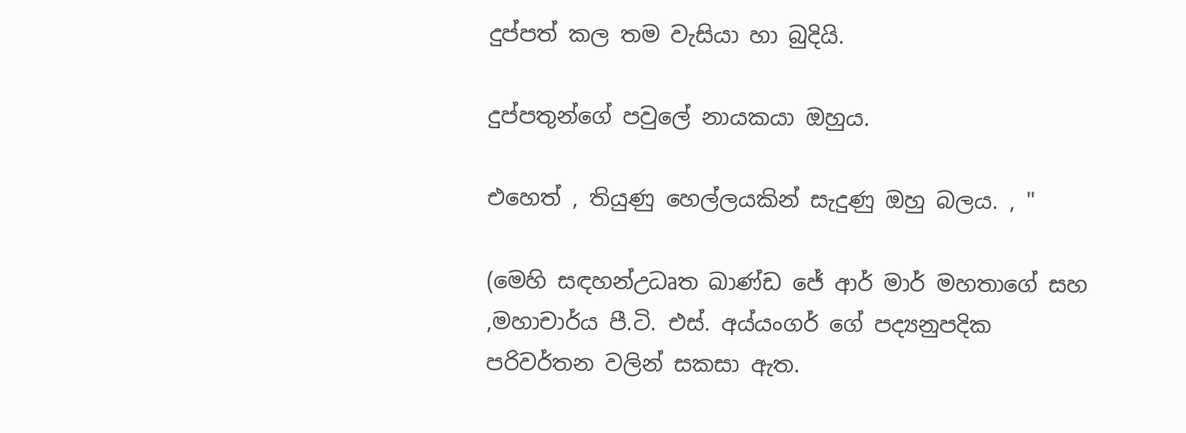දුප්පත් කල තම වැසියා හා බුදියි.

දුප්පතුන්ගේ පවුලේ නායකයා ඔහුය.

එහෙත් , තියුණු හෙල්ලයකින් සැදුණු ඔහු බලය. , "

(මෙහි සඳහන්උධෘත ඛාණ්ඩ ජේ ආර් මාර් මහතාගේ සහ ,මහාචාර්ය පී.ටි. එස්. අය්යංගර් ගේ පද්‍යනුපදික පරිවර්තන වලින් සකසා ඇත.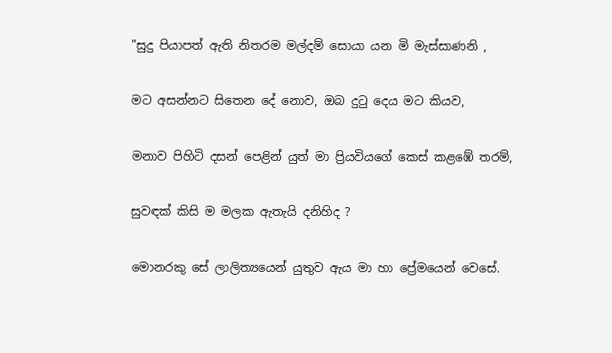"සුදු පියාපත් ඇති නිතරම මල්දම් සොයා යන මි මැස්සාණනි ,

මට අසන්නට සිතෙන දේ නොව, ඔබ දුටු දෙය මට කියව,

මනාව පිහිටි දසන් පෙළින් යුත් මා ප්‍රියවියගේ කෙස් කළඹේ තරම්,

සුවඳක් කිසි ම මලක ඇතැයි දනිහිද ?

මොනරකු සේ ලාලිත්‍යයෙන් යුතුව ඇය මා හා ප්‍රේමයෙන් වෙසේ.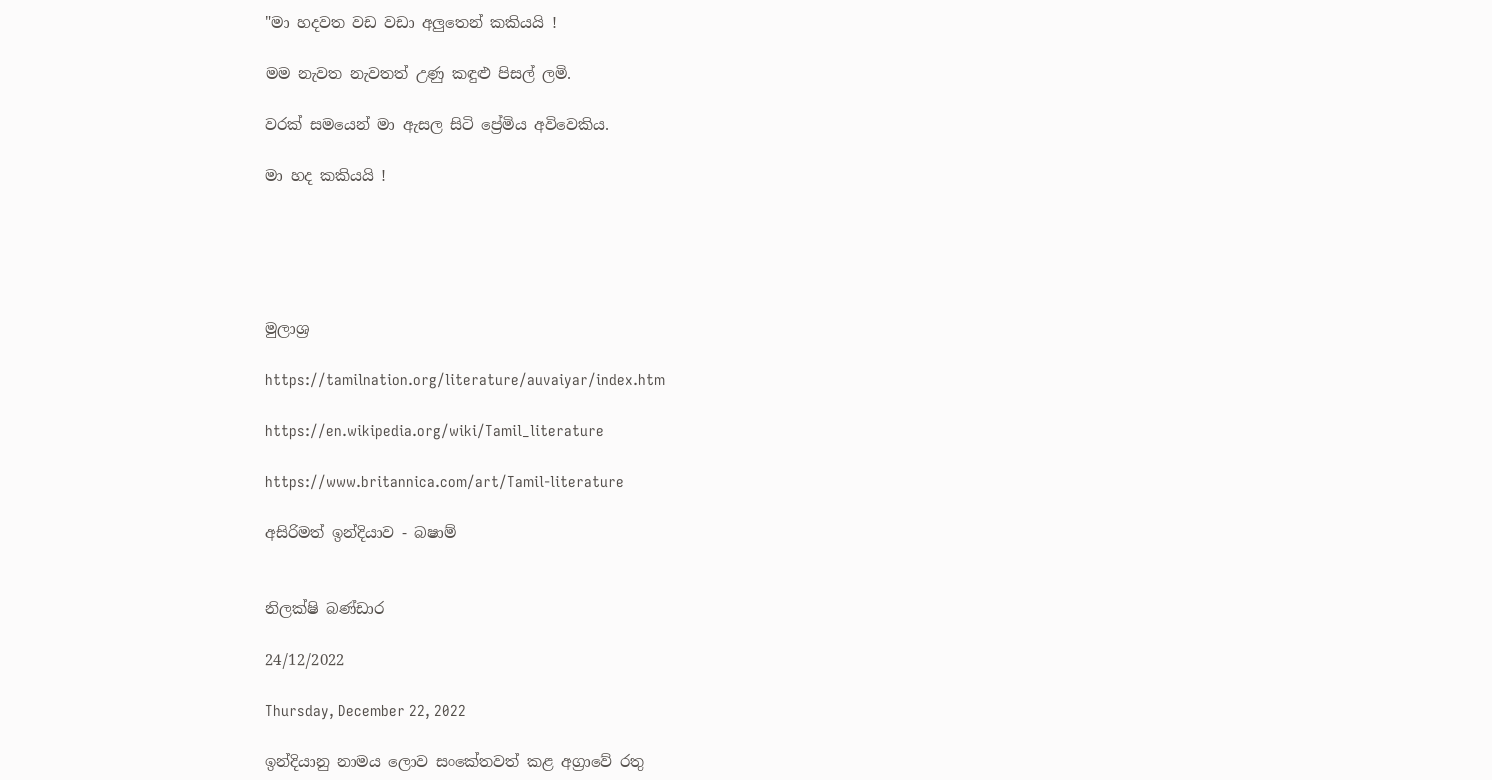"මා හදවත වඩ වඩා අලුතෙන් කකියයි !

මම නැවත නැවතත් උණු කඳුළු පිසල් ලමි.

වරක් සමයෙන් මා ඇසල සිටි ප්‍රේමිය අවිවෙකිය.

මා හද කකියයි !





මුලාශ්‍ර

https://tamilnation.org/literature/auvaiyar/index.htm

https://en.wikipedia.org/wiki/Tamil_literature

https://www.britannica.com/art/Tamil-literature

අසිරිමත් ඉන්දියාව - බෂාම්


නිලක්ෂි බණ්ඩාර

24/12/2022

Thursday, December 22, 2022

ඉන්දියානු නාමය ලොව සංකේතවත් කළ අග්‍රාවේ රතු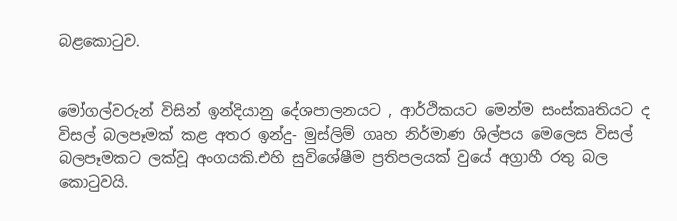බළකොටුව.


මෝගල්වරුන් විසින් ඉන්දියානු දේශපාලනයට , ආර්ථිකයට මෙන්ම සංස්කෘතියට ද විසල් බලපෑමක් කළ අතර ඉන්දු- මුස්ලිම් ගෘහ නිර්මාණ ශිල්පය මෙලෙස විසල් බලපෑමකට ලක්වූ අංගයකි.එහි සුවිශේෂීම ප්‍රතිපලයක් වුයේ අග්‍රාහී රතු බල කොටුවයි.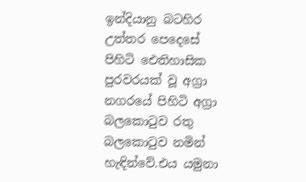ඉන්දියානු බටහිර උත්තර පෙදෙසේ පිහිටි ඓතිහාසික පුරවරයක් වූ අග්‍රා නගරයේ පිහිටි අග්‍රා බලකොටුව රතු බලකොටුව නමින් හැඳින්වේ.එය යමුනා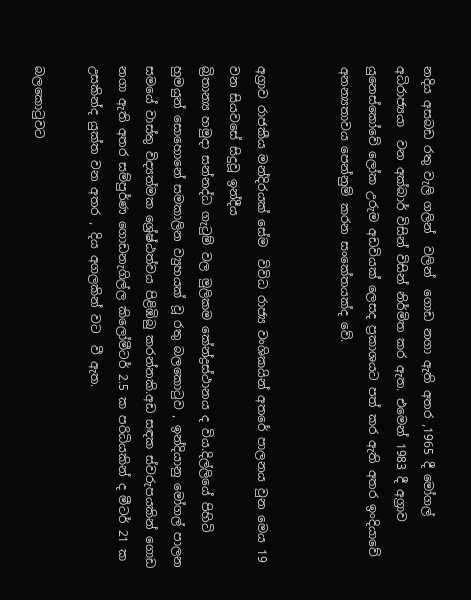නදිය අසබඩ රතු වැලි ගලින්  වලින්  ගොඩ නගා ඇති අතර ,1965 දී මෝගල් අධිරාජ්‍යයා  වන අක්බාර් විසින් විසින් නිර්මිත කර ඇත. එමෙන් 1983 දී අග්‍රාව යුනෙස්කෝවේ ලෝක උරුම අඩවියක් ලෙසද ප්‍රකාශයට පත් කර ඇති අතර ඉංදියාවේ අනන්‍යතාවය පෙන්නුම් කරන සංකේතයක්ද වේ.


අග්‍රාව රාජකීය මන්දිරයක් සේම  විවිධ රාජ්‍ය වංශිකයින් අතරේ පාලනය වුන මෙය 19 වන සියවසේ සිදුවූ ඉන්දීය
බ්‍රිතාන්‍ය හමුදා සන්නද්ධ ගැටුම් වල මුලිකම කේන්ද්‍රස්ථානය ද විය.දිල්ලියේ පිහිටි හුමයුන් සොහොනේ සමකාලින ව්‍යුහයක් වූ රතු බලකොටුව , ඉන්දියානු මෝගල් පාලන සමයේ වාස්තු විද්‍යත්මක ශ්‍රේෂ්ඨත්වය පිළිඹිබු කරන්නකි.අඩ සඳක ස්වරුපයකින් ගොඩ නගා ඇති අතර සම්පුර්ණ ගොඩනැගිල්ල කිලෝමීටර් 2.5 ක පරිධියකින් ද මීටර් 21 ක උසකින්ද යුක්ත වන අතර , දිය අගලකින් වට  වී ඇත.

බලකොටුවට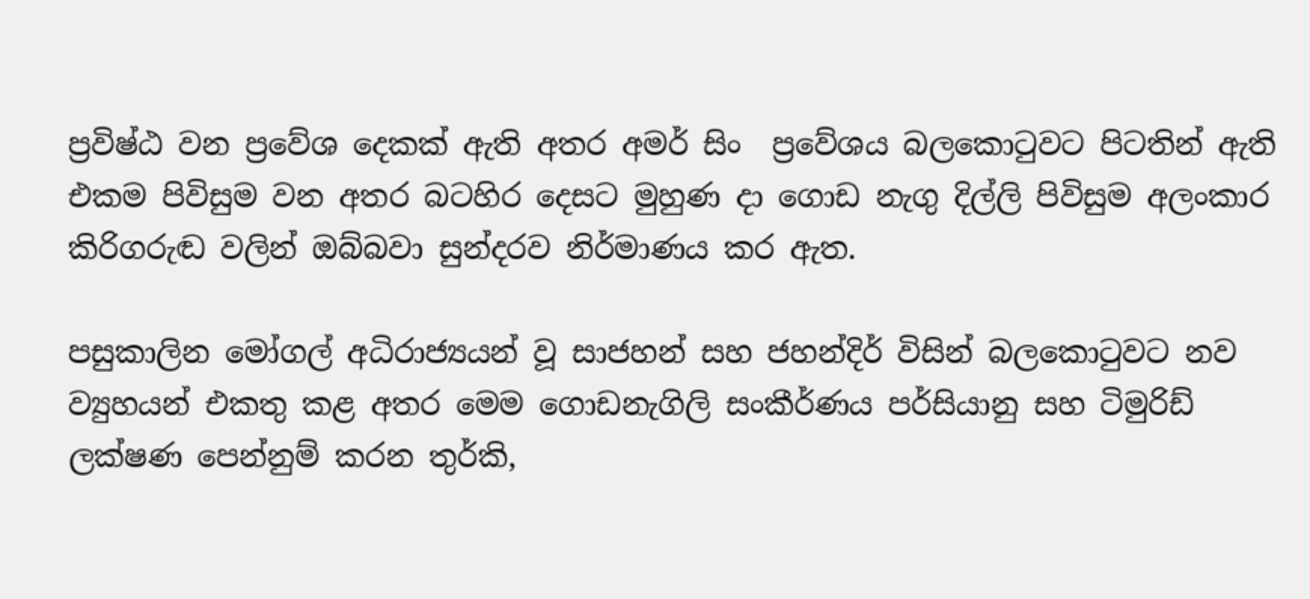ප්‍රවිෂ්ඨ වන ප්‍රවේශ දෙකක් ඇති අතර අමර් සිං  ප්‍රවේශය බලකොටුවට පිටතින් ඇති එකම පිවිසුම වන අතර බටහිර දෙසට මුහුණ දා ගොඩ නැගු දිල්ලි පිවිසුම අලංකාර කිරිගරුඬ වලින් ඔබ්බවා සුන්දරව නිර්මාණය කර ඇත.

පසුකාලින මෝගල් අධිරාජ්‍යයන් වූ සාජහන් සහ ජහන්දිර් විසින් බලකොටුවට නව ව්‍යුහයන් එකතු කළ අතර මෙම ගොඩනැගිලි සංකීර්ණය පර්සියානු සහ ටිමුරිඩ්  ලක්ෂණ පෙන්නුම් කරන තුර්කි,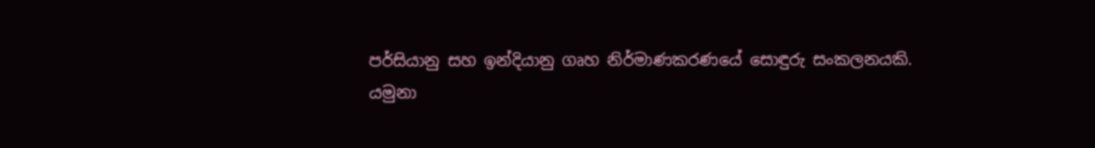පර්සියානු සහ ඉන්දියානු ගෘහ නිර්මාණකරණයේ සොඳුරු සංකලනයකි.
යමුනා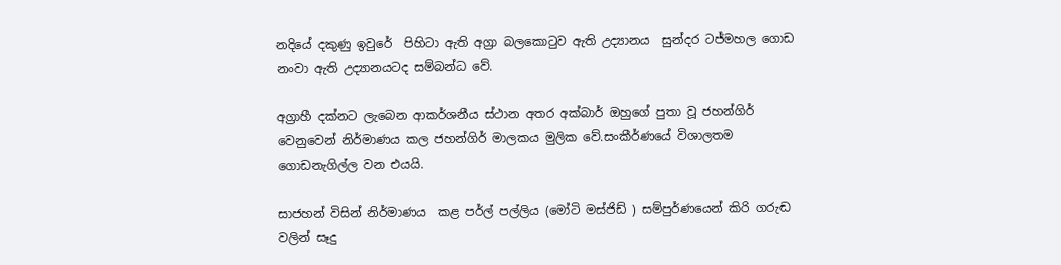නදියේ දකුණු ඉවුරේ  පිහිටා ඇති අග්‍රා බලකොටුව ඇති උද්‍යානය  සුන්දර ටජ්මහල ගොඩ නංවා ඇති උද්‍යානයටද සම්බන්ධ වේ.

අග්‍රාහී දක්නට ලැබෙන ආකර්ශනීය ස්ථාන අතර අක්බාර් ඔහුගේ පුතා වූ ජහන්ගිර් වෙනුවෙන් නිර්මාණය කල ජහන්ගිර් මාලකය මුලික වේ.සංකීර්ණයේ විශාලතම ගොඩනැගිල්ල වන එයයි.

සාජහන් විසින් නිර්මාණය  කළ පර්ල් පල්ලිය (මෝටි මස්ජිඩ් ) සම්පුර්ණයෙන් කිරි ගරුඬ වලින් සෑදු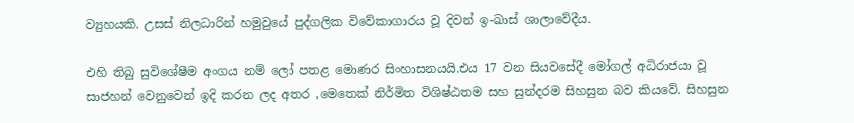ව්‍යුහයකි. උසස් නිලධාරින් හමුවුයේ පුද්ගලික විවේකාගාරය වූ දිවන් ඉ-ඛාස් ශාලාවේදීය.

එහි තිබු සුවිශේෂීම අංගය නම් ලෝ පතළ මොණර සිංහාසනයයි.එය 17 වන සියවසේදී මෝගල් අධිරාජයා වූ සාජහන් වෙනුවෙන් ඉදි කරන ලද අතර ,මෙතෙක් නිර්මිත විශිෂ්ඨතම සහ සුන්දරම සිහසුන බව කියවේ. සිහසුන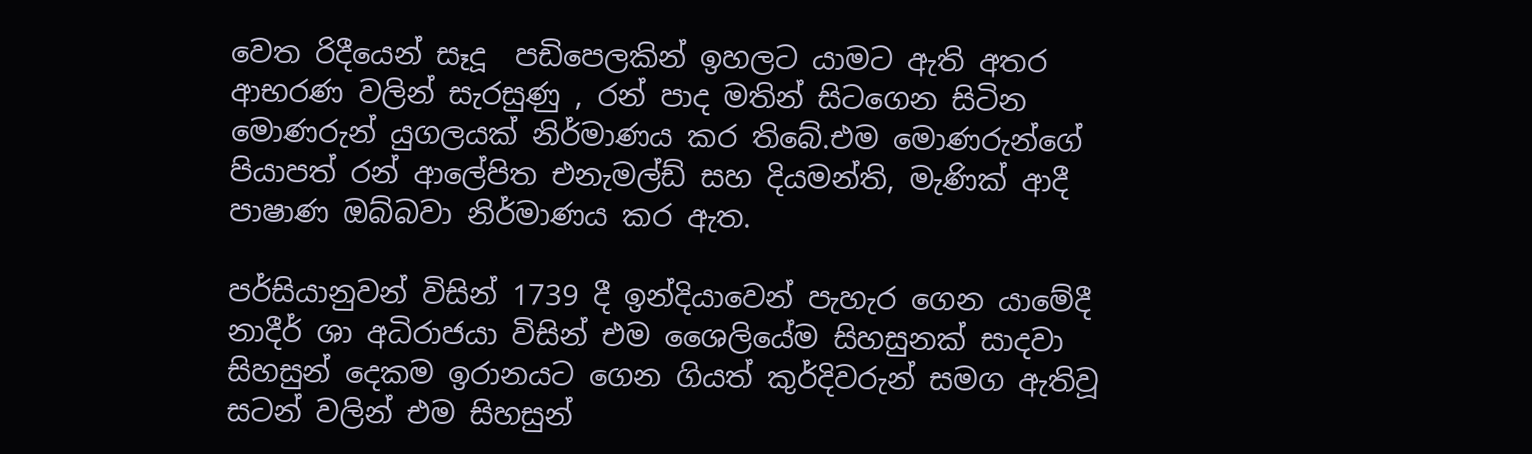වෙත රිදීයෙන් සෑදූ  පඩිපෙලකින් ඉහලට යාමට ඇති අතර ආභරණ වලින් සැරසුණු , රන් පාද මතින් සිටගෙන සිටින මොණරුන් යුගලයක් නිර්මාණය කර තිබේ.එම මොණරුන්ගේ පියාපත් රන් ආලේපිත එනැමල්ඩ් සහ දියමන්ති, මැණික් ආදී පාෂාණ ඔබ්බවා නිර්මාණය කර ඇත.

පර්සියානුවන් විසින් 1739 දී ඉන්දියාවෙන් පැහැර ගෙන යාමේදී නාදීර් ශා අධිරාජයා විසින් එම ශෛලියේම සිහසුනක් සාදවා සිහසුන් දෙකම ඉරානයට ගෙන ගියත් කුර්දිවරුන් සමග ඇතිවූ සටන් වලින් එම සිහසුන්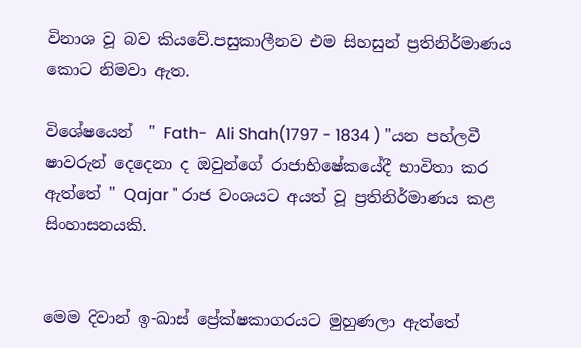විනාශ වූ බව කියවේ.පසුකාලීනව එම සිහසුන් ප්‍රතිනිර්මාණය කොට නිමවා ඇත.

විශේෂයෙන්  " Fath-  Ali Shah(1797 - 1834 ) "යන පහ්ලවී ෂාවරුන් දෙදෙනා ද ඔවුන්ගේ රාජාභිෂේකයේදී භාවිතා කර ඇත්තේ " Qajar " රාජ වංශයට අයත් වූ ප්‍රතිනිර්මාණය කළ සිංහාසනයකි.


මෙම දිවාන් ඉ-ඛාස් ප්‍රේක්ෂකාගරයට මුහුණලා ඇත්තේ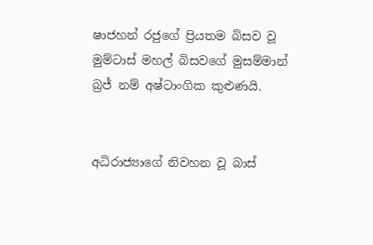ෂාජහන් රජුගේ ප්‍රියතම බිසව වූ මුම්ටාස් මහල් බිසවගේ මුසම්මාන් බ්‍රජ් නම් අෂ්ටාංගික කුළුණයි.


අධිරාජ්‍යාගේ නිවහන වූ බාස්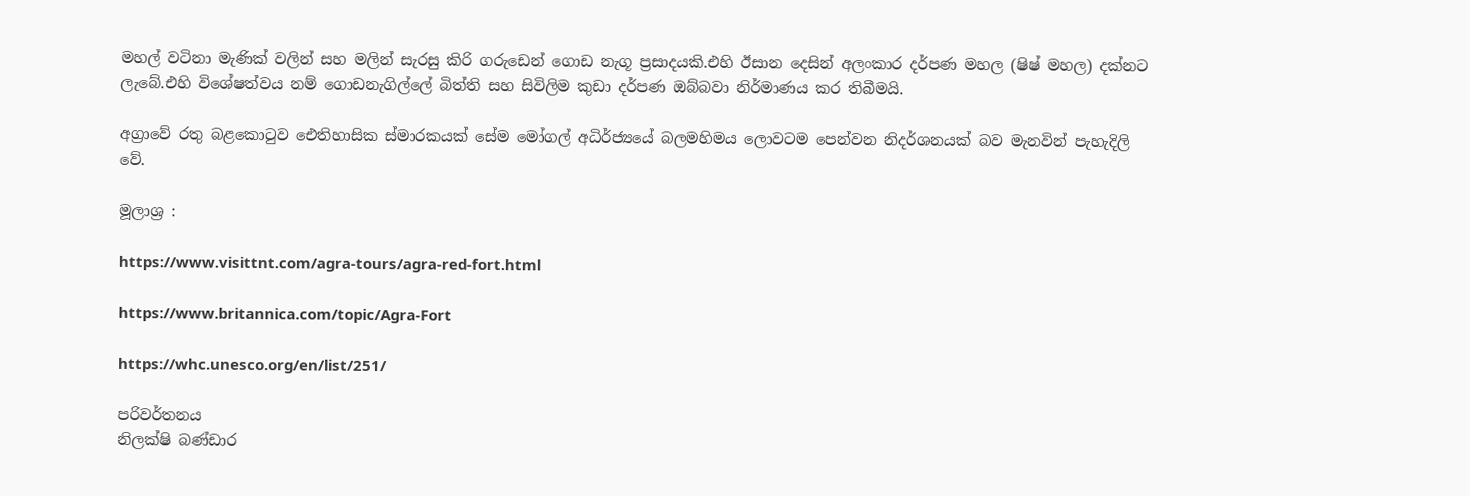මහල් වටිනා මැණික් වලින් සහ මලින් සැරසු කිරි ගරුඩෙන් ගොඩ නැගූ ප්‍රසාදයකි.එහි ඊසාන දෙසින් අලංකාර දර්පණ මහල (ෂිෂ් මහල) දක්නට ලැබේ.එහි විශේෂත්වය නම් ගොඩනැගිල්ලේ බිත්ති සහ සිවිලිම කුඩා දර්පණ ඔබ්බවා නිර්මාණය කර තිබීමයි.

අග්‍රාවේ රතු බළකොටුව ඓතිහාසික ස්මාරකයක් සේම මෝගල් අධිර්ජ්‍යයේ බලමහිමය ලොවටම පෙන්වන නිදර්ශනයක් බව මැනවින් පැහැදිලි වේ.

මූලාශ්‍ර :

https://www.visittnt.com/agra-tours/agra-red-fort.html

https://www.britannica.com/topic/Agra-Fort

https://whc.unesco.org/en/list/251/

පරිවර්තනය
නිලක්ෂි බණ්ඩාර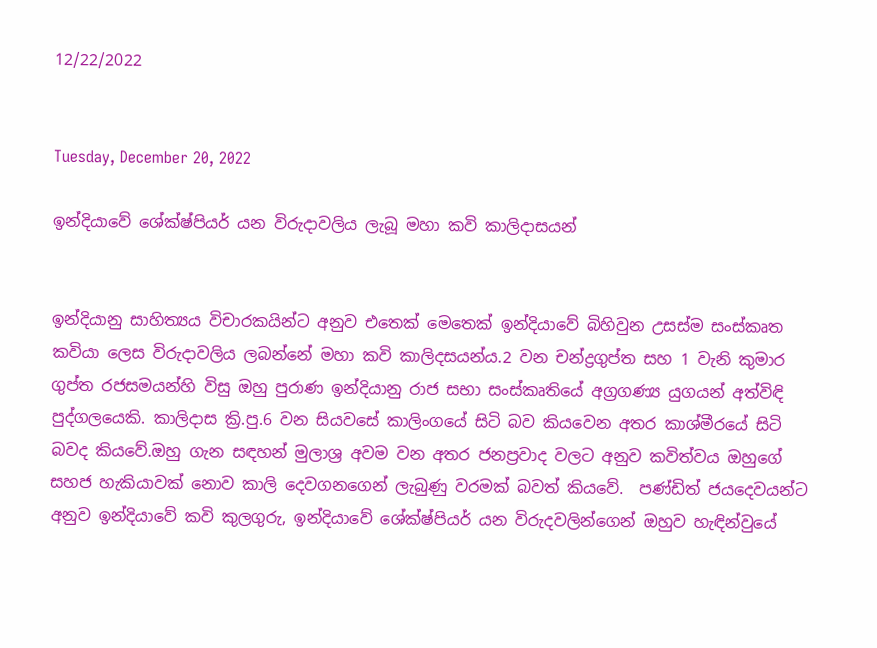12/22/2022


Tuesday, December 20, 2022

ඉන්දියාවේ ශේක්ෂ්පියර් යන විරුදාවලිය ලැබූ මහා කවි කාලිදාසයන්


ඉන්දියානු සාහිත්‍යය විචාරකයින්ට අනුව එතෙක් මෙතෙක් ඉන්දියාවේ බිහිවුන උසස්ම සංස්කෘත කවියා ලෙස විරුදාවලිය ලබන්නේ මහා කවි කාලිදසයන්ය.2 වන චන්ද්‍රගුප්ත සහ 1 වැනි කුමාර ගුප්ත රජසමයන්හි විසු ඔහු පුරාණ ඉන්දියානු රාජ සභා සංස්කෘතියේ අග්‍රගණ්‍ය යුගයන් අත්විඳි පුද්ගලයෙකි. කාලිදාස ක්‍රි.පු.6 වන සියවසේ කාලිංගයේ සිටි බව කියවෙන අතර කාශ්මීරයේ සිටි බවද කියවේ.ඔහු ගැන සඳහන් මුලාශ්‍ර අවම වන අතර ජනප්‍රවාද වලට අනුව කවිත්වය ඔහුගේ සහජ හැකියාවක් නොව කාලි දෙවගනගෙන් ලැබුණු වරමක් බවත් කියවේ.  පණ්ඩිත් ජයදෙවයන්ට අනුව ඉන්දියාවේ කවි කුලගුරු, ඉන්දියාවේ ශේක්ෂ්පියර් යන විරුදවලින්ගෙන් ඔහුව හැඳින්වුයේ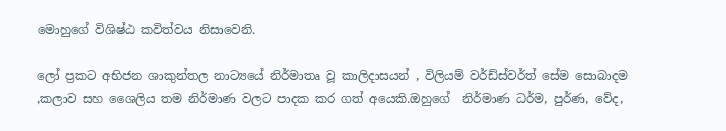මොහුගේ විශිෂ්ඨ කවිත්වය නිසාවෙනි.

ලෝ ප්‍රකට අභිජන ශාකුන්තල නාට්‍යයේ නිර්මාතෘ වූ කාලිදාසයන් , විලියම් වර්ඩ්ස්වර්ත් සේම සොබාදම ,කලාව සහ ශෛලිය තම නිර්මාණ වලට පාදක කර ගත් අයෙකි.ඔහුගේ  නිර්මාණ ධර්ම, පුර්ණ, වේද,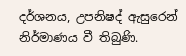දර්ශනය, උපනිෂද් ඇසුරෙන් නිර්මාණය වී තිබුණි.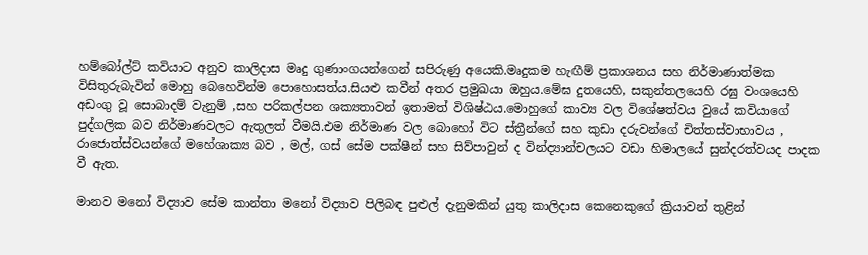හම්බෝල්ට් කවියාට අනුව කාලිදාස මෘදු ගුණාංගයන්ගෙන් සපිරුණු අයෙකි.මෘදුකම හැඟීම් ප්‍රකාශනය සහ නිර්මාණාත්මක විසිතුරුබැවින් මොහු බෙහෙවින්ම පොහොසත්ය.සියළු කවීන් අතර ප්‍රමුඛයා ඔහුය.මේඝ දුතයෙහි, සකුන්තලයෙහි රඝු වංශයෙහි අඩංගු වූ සොබාදම් වැනුම් ,සහ පරිකල්පන ශක්‍යතාවන් ඉතාමත් විශිෂ්ඨය.මොහුගේ කාව්‍ය වල විශේෂත්වය වුයේ කවියාගේ පුද්ගලික බව නිර්මාණවලට ඇතුලත් වීමයි.එම නිර්මාණ වල බොහෝ විට ස්ත්‍රීන්ගේ සහ කුඩා දරුවන්ගේ චිත්තස්වාභාවය , රාජොත්ස්වයන්ගේ මහේශාක්‍ය බව , මල්, ගස් සේම පක්ෂීන් සහ සිව්පාවුන් ද වින්ද්‍යාන්චලයට වඩා හිමාලයේ සුන්දරත්වයද පාදක වී ඇත.

මානව මනෝ විද්‍යාව සේම කාන්තා මනෝ විද්‍යාව පිලිබඳ පුළුල් දැනුමකින් යුතු කාලිදාස කෙනෙකුගේ ක්‍රියාවන් තුළින්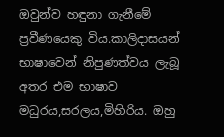ඔවුන්ව හඳුනා ගැනීමේ ප්‍රවීණයෙකු විය.කාලිදාසයන් භාෂාවෙන් නිපුණත්වය ලැබූ අතර එම භාෂාව මධුරය,සරලය,මිහිරිය. ඔහු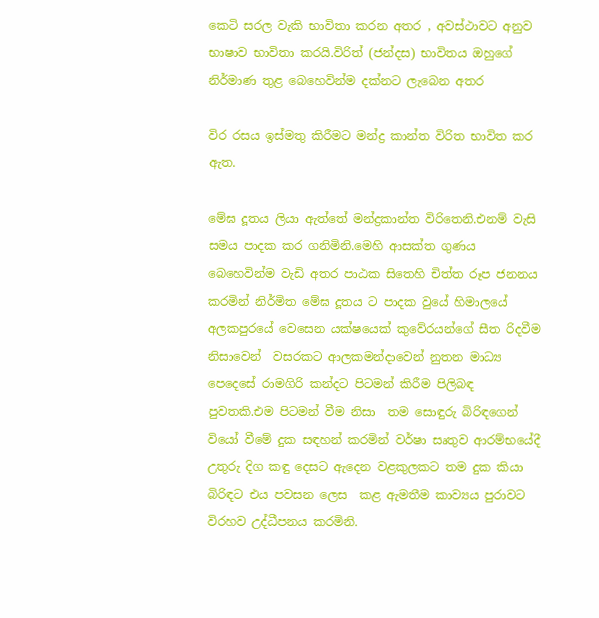කෙටි සරල වැකි භාවිතා කරන අතර , අවස්ථාවට අනුව භාෂාව භාවිතා කරයි.විරිත් (ජන්දස) භාවිතය ඔහුගේ නිර්මාණ තුළ බෙහෙවින්ම දක්නට ලැබෙන අතර

විර රසය ඉස්මතු කිරීමට මන්ද්‍ර කාන්ත විරිත භාවිත කර ඇත.

මේඝ දූතය ලියා ඇත්තේ මන්ද්‍රකාන්ත විරිතෙනි.එනම් වැසි සමය පාදක කර ගනිමිනි.මෙහි ආසක්ත ගුණය බෙහෙවින්ම වැඩි අතර පාඨක සිතෙහි චිත්ත රූප ජනනය කරමින් නිර්මිත මේඝ දූතය ට පාදක වුයේ හිමාලයේ අලකපුරයේ වෙසෙන යක්ෂයෙක් කුවේරයන්ගේ සීත රිදවීම නිසාවෙන්  වසරකට ආලකමන්දාවෙන් නුතන මාධ්‍ය පෙදෙසේ රාමගිරි කන්දට පිටමන් කිරීම පිලිබඳ පුවතකි.එම පිටමන් වීම නිසා  තම සොඳුරු බිරිඳගෙන් වියෝ වීමේ දුක සඳහන් කරමින් වර්ෂා සෘතුව ආරම්භයේදී උතුරු දිග කඳු දෙසට ඇදෙන වළකුලකට තම දුක කියා බිරිඳට එය පවසන ලෙස  කළ ඇමතීම කාව්‍යය පුරාවට විරහව උද්ධීපනය කරමිනි.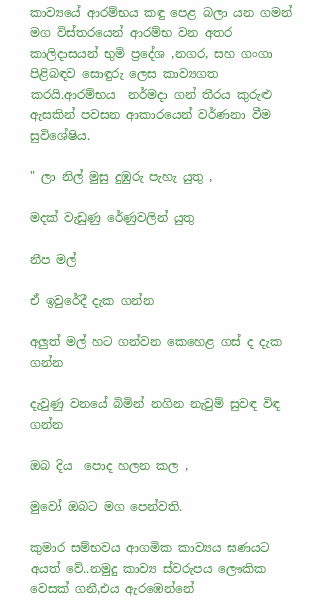කාව්‍යයේ ආරම්භය කඳු පෙළ බලා යන ගමන් මග විස්තරයෙන් ආරම්භ වන අතර කාලිදාසයන් භුමි ප්‍රදේශ ,නගර, සහ ගංගා පිළිබඳව සොඳුරු ලෙස කාව්‍යගත කරයි.ආරම්භය  නර්මදා ගන් තීරය කුරුළු ඇසකින් පවසන ආකාරයෙන් වර්ණනා වීම සුවිශේෂිය.

" ලා නිල් මුසු දුඹුරු පැහැ යුතු ,

මදක් වැඩුණු රේණුවලින් යුතු

නීප මල්

ඒ ඉවුරේදී දැක ගන්න

අලුත් මල් හට ගන්වන කෙහෙළ ගස් ද දැක ගන්න

දැවුණු වනයේ බිමින් නගින නැවුම් සුවඳ විඳ ගන්න

ඔබ දිය  පොද හලන කල ,

මුවෝ ඔබට මග පෙන්වති.

කුමාර සම්භවය ආගමික කාව්‍යය ඝණයට අයත් වේ..නමුදු කාව්‍ය ස්වරුපය ලෞකික වෙසක් ගනී,එය ඇරඹෙන්නේ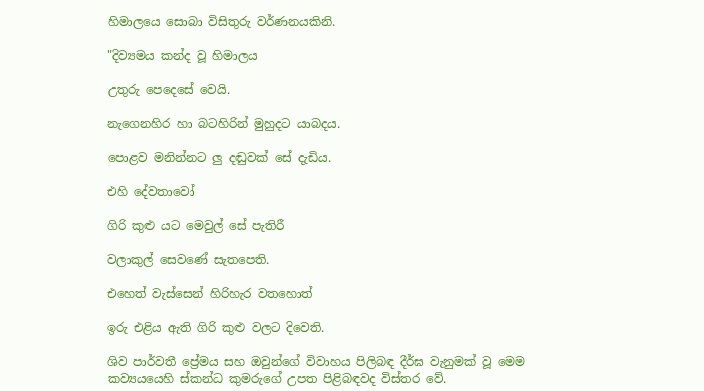හිමාලයෙ සොබා විසිතුරු වර්ණනයකිනි.

"දිව්‍යමය කන්ද වූ හිමාලය

උතුරු පෙදෙසේ වෙයි.

නැගෙනහිර හා බටහිරින් මුහුදට යාබදය.

පොළව මනින්නට ලු දඬුවක් සේ දැඩිය.

එහි දේවතාවෝ

ගිරි කුළු යට මෙවුල් සේ පැතිරී

වලාකුල් සෙවණේ සැතපෙති.

එහෙත් වැස්සෙන් හිරිහැර වතහොත්

ඉරු එළිය ඇති ගිරි කුළු වලට දිවෙති.

ශිව පාර්වතී ප්‍රේමය සහ ඔවුන්ගේ විවාහය පිලිබඳ දීර්ඝ වැනුමක් වූ මෙම කව්‍යයයෙහි ස්කන්ධ කුමරුගේ උපත පිළිබඳවද විස්තර වේ.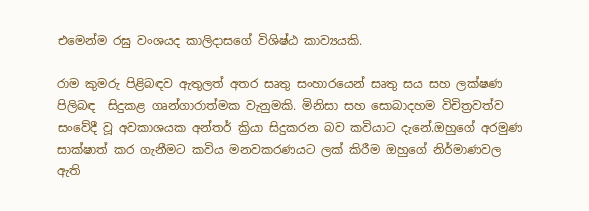එමෙන්ම රඝු වංශයද කාලිදාසගේ විශිෂ්ඨ කාව්‍යයකි.

රාම කුමරු පිළිබඳව ඇතුලත් අතර සෘතු සංහාරයෙන් සෘතු සය සහ ලක්ෂණ පිලිබඳ  සිදුකළ ගෘන්ගාරාත්මක වැනුමකි. මිනිසා සහ සොබාදහම විචිත්‍රවත්ව සංවේදී වූ අවකාශයක අන්තර් ක්‍රියා සිදුකරන බව කවියාට දැනේ.ඔහුගේ අරමුණ සාක්ෂාත් කර ගැනීමට කවිය මනවකරණයට ලක් කිරීම ඔහුගේ නිර්මාණවල ඇති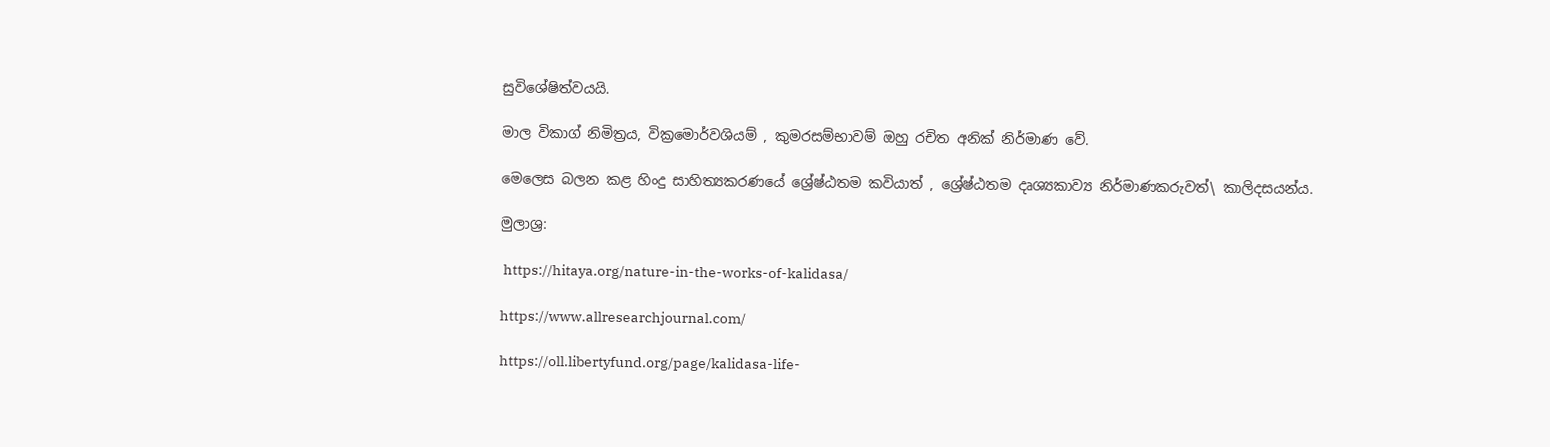සුවිශේෂිත්වයයි.

මාල විකාග් නිමිත්‍රය, වික්‍රමොර්වශියම් , කුමරසම්භාවම් ඔහු රචිත අනික් නිර්මාණ වේ.

මෙලෙස බලන කළ හිංදු සාහිත්‍යකරණයේ ශ්‍රේෂ්ඨතම කවියාත් , ශ්‍රේෂ්ඨතම දෘශ්‍යකාව්‍ය නිර්මාණකරුවත්\ කාලිදසයන්ය.

මුලාශ්‍ර:

 https://hitaya.org/nature-in-the-works-of-kalidasa/

https://www.allresearchjournal.com/

https://oll.libertyfund.org/page/kalidasa-life-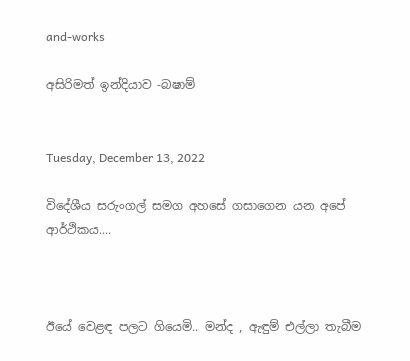and-works

අසිරිමත් ඉන්දියාව -බෂාම්


Tuesday, December 13, 2022

විදේශීය සරුංගල් සමග අහසේ ගසාගෙන යන අපේ ආර්ථිකය....



ඊයේ වෙළඳ පලට ගියෙමි.. මන්ද , ඇඳුම් එල්ලා තැබීම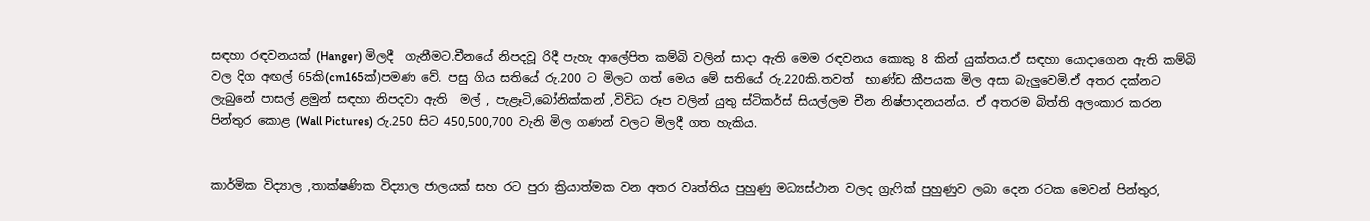සඳහා රඳවනයක් (Hanger) මිලදී  ගැනීමට.චීනයේ නිපදවූ රිදී පැහැ ආලේපිත කම්බි වලින් සාදා ඇති මෙම රඳවනය කොකු 8 කින් යුක්තය.ඒ සඳහා යොදාගෙන ඇති කම්බි වල දිග අඟල් 65කි(cm165ක්)පමණ වේ. පසු ගිය සතියේ රු.200 ට මිලට ගත් මෙය මේ සතියේ රු.220කි.තවත්  භාණ්ඩ කීපයක මිල අසා බැලුවෙමි.ඒ අතර දක්නට ලැබුනේ පාසල් ළමුන් සඳහා නිපදවා ඇති  මල් , පැළෑටි,බෝනික්කන් ,විවිධ රූප වලින් යුතු ස්ටිකර්ස් සියල්ලම චීන නිෂ්පාදනයන්ය. ඒ අතරම බිත්ති අලංකාර කරන පින්තුර කොළ (Wall Pictures) රු.250 සිට 450,500,700 වැනි මිල ගණන් වලට මිලදී ගත හැකිය.


කාර්මික විද්‍යාල ,තාක්ෂණික විද්‍යාල ජාලයක් සහ රට පුරා ක්‍රියාත්මක වන අතර වෘත්තිය පුහුණු මධ්‍යස්ථාන වලද ග්‍රැෆික් පුහුණුව ලබා දෙන රටක මෙවන් පින්තුර,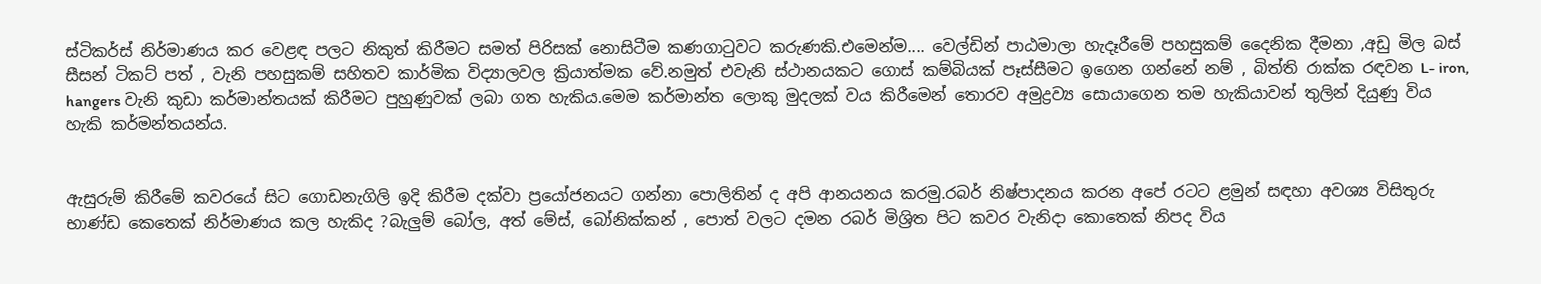ස්ටිකර්ස් නිර්මාණය කර වෙළඳ පලට නිකුත් කිරීමට සමත් පිරිසක් නොසිටීම කණගාටුවට කරුණකි.එමෙන්ම.... වෙල්ඩින් පාඨමාලා හැදෑරීමේ පහසුකම් දෛනික දීමනා ,අඩු මිල බස් සීසන් ටිකට් පත් , වැනි පහසුකම් සහිතව කාර්මික විද්‍යාලවල ක්‍රියාත්මක වේ.නමුත් එවැනි ස්ථානයකට ගොස් කම්බියක් පෑස්සීමට ඉගෙන ගන්නේ නම් , බිත්ති රාක්ක රඳවන L- iron, hangers වැනි කුඩා කර්මාන්තයක් කිරීමට පුහුණුවක් ලබා ගත හැකිය.මෙම කර්මාන්ත ලොකු මුදලක් වය කිරීමෙන් තොරව අමුද්‍රව්‍ය සොයාගෙන තම හැකියාවන් තුලින් දියුණු විය හැකි කර්මන්තයන්ය.


ඇසුරුම් කිරීමේ කවරයේ සිට ගොඩනැගිලි ඉදි කිරීම දක්වා ප්‍රයෝජනයට ගන්නා පොලිතින් ද අපි ආනයනය කරමු.රබර් නිෂ්පාදනය කරන අපේ රටට ළමුන් සඳහා අවශ්‍ය විසිතුරු භාණ්ඩ කෙතෙක් නිර්මාණය කල හැකිද ?බැලුම් බෝල, අත් මේස්, බෝනික්කන් , පොත් වලට දමන රබර් මිශ්‍රිත පිට කවර වැනිදා කොතෙක් නිපද විය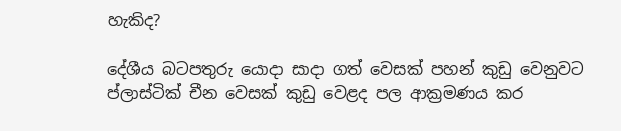හැකිද?

දේශීය බටපතුරු යොදා සාදා ගත් වෙසක් පහන් කුඩු වෙනුවට ප්ලාස්ටික් චීන වෙසක් කුඩු වෙළද පල ආක්‍රමණය කර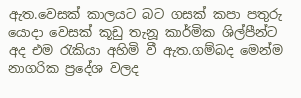ඇත.වෙසක් කාලයට බට ගසක් කපා පතුරු යොදා වෙසක් කූඩු තැනූ කාර්මික ශිල්පීන්ට අද එම රැකියා අහිමි වී ඇත.ගම්බද මෙන්ම නාගරික ප්‍රදේශ වලද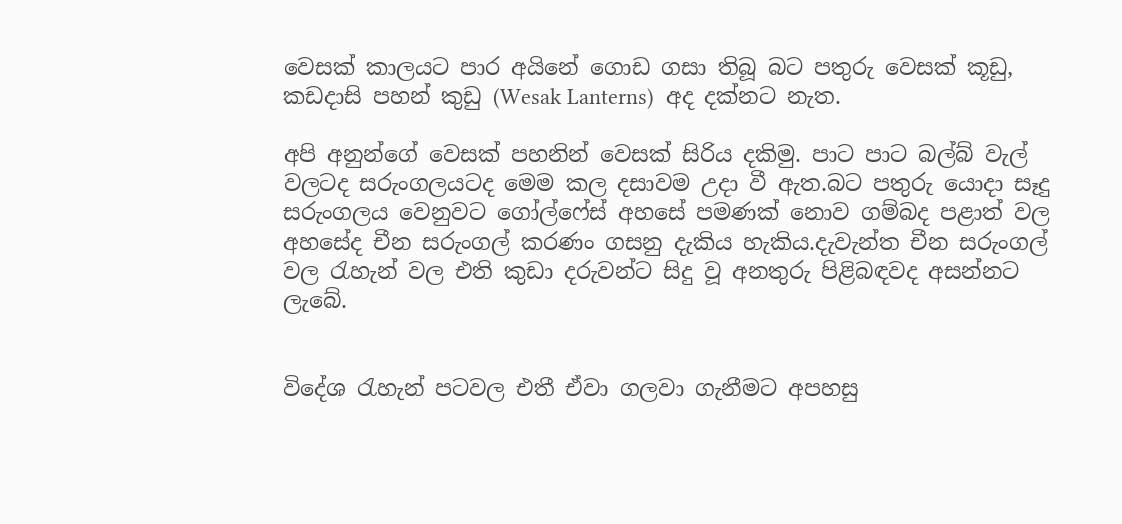වෙසක් කාලයට පාර අයිනේ ගොඩ ගසා තිබූ බට පතුරු වෙසක් කූඩු, කඩදාසි පහන් කුඩු (Wesak Lanterns)  අද දක්නට නැත.

අපි අනුන්ගේ වෙසක් පහනින් වෙසක් සිරිය දකිමු. පාට පාට බල්බ් වැල් වලටද සරුංගලයටද මෙම කල දසාවම උදා වී ඇත.බට පතුරු යොදා සෑදු සරුංගලය වෙනුවට ගෝල්ෆේස් අහසේ පමණක් නොව ගම්බද පළාත් වල අහසේද චීන සරුංගල් කරණං ගසනු දැකිය හැකිය.දැවැන්ත චීන සරුංගල් වල රැහැන් වල එති කුඩා දරුවන්ට සිදු වූ අනතුරු පිළිබඳවද අසන්නට ලැබේ.


විදේශ රැහැන් පටවල එතී ඒවා ගලවා ගැනීමට අපහසු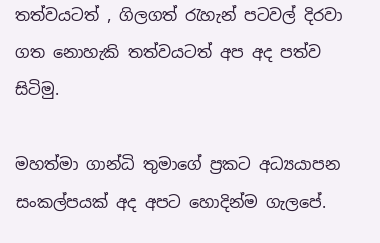තත්වයටත් , ගිලගත් රැහැන් පටවල් දිරවා ගත නොහැකි තත්වයටත් අප අද පත්ව සිටිමු.

මහත්මා ගාන්ධි තුමාගේ ප්‍රකට අධ්‍යයාපන සංකල්පයක් අද අපට හොදින්ම ගැලපේ.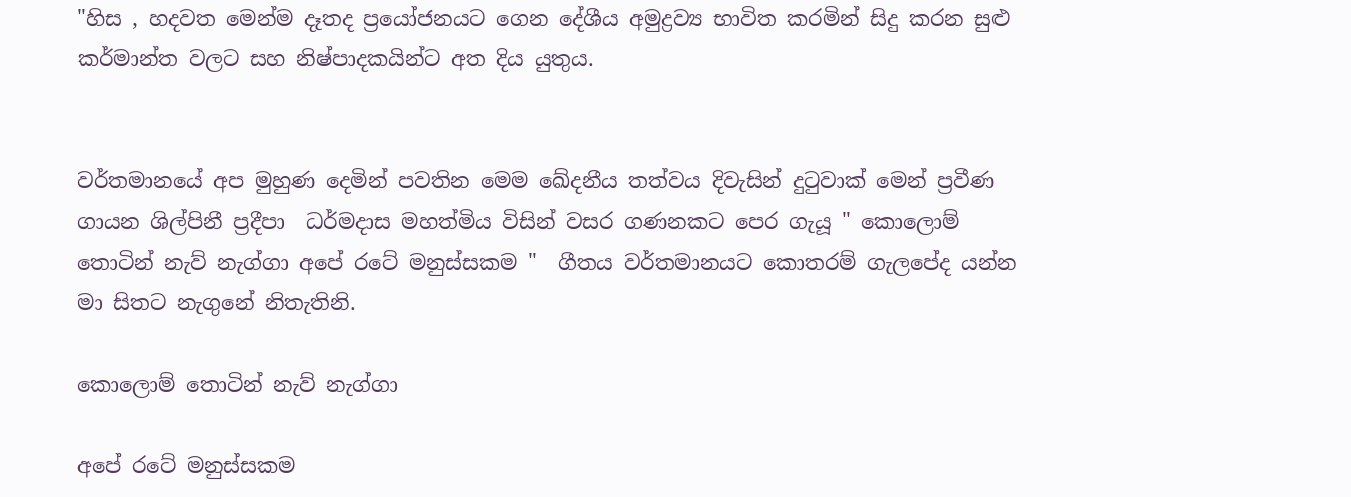"හිස , හදවත මෙන්ම දෑතද ප්‍රයෝජනයට ගෙන දේශීය අමුද්‍රව්‍ය භාවිත කරමින් සිදු කරන සුළු කර්මාන්ත වලට සහ නිෂ්පාදකයින්ට අත දිය යුතුය.


වර්තමානයේ අප මුහුණ දෙමින් පවතින මෙම ඛේදනීය තත්වය දිවැසින් දුටුවාක් මෙන් ප්‍රවීණ ගායන ශිල්පිනී ප්‍රදීපා  ධර්මදාස මහත්මිය විසින් වසර ගණනකට පෙර ගැයූ " කොලොම් තොටින් නැව් නැග්ගා අපේ රටේ මනුස්සකම "  ගීතය වර්තමානයට කොතරම් ගැලපේද යන්න මා සිතට නැගුනේ නිතැතිනි.

කොලොම් තොටින් නැව් නැග්ගා

අපේ රටේ මනුස්සකම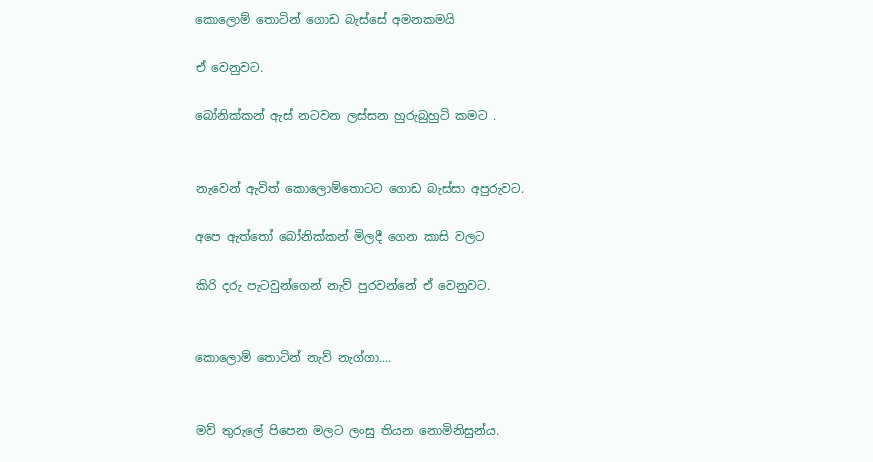කොලොම් තොටින් ගොඩ බැස්සේ අමනකමයි

ඒ වෙනුවට.

බෝනික්කන් ඇස් නටවන ලස්සන හුරුබුහුටි කමට .


නැවෙන් ඇවිත් කොලොම්තොටට ගොඩ බැස්සා අපුරුවට.

අපෙ ඇත්තෝ බෝනික්කන් මිලදී ගෙන කාසි වලට

කිරි දරු පැටවුන්ගෙන් නැව් පුරවන්නේ ඒ වෙනුවට.


කොලොම් තොටින් නැව් නැග්ගා....


මව් තුරුලේ පිපෙන මලට ලංසු තියන නොමිනිසුන්ය.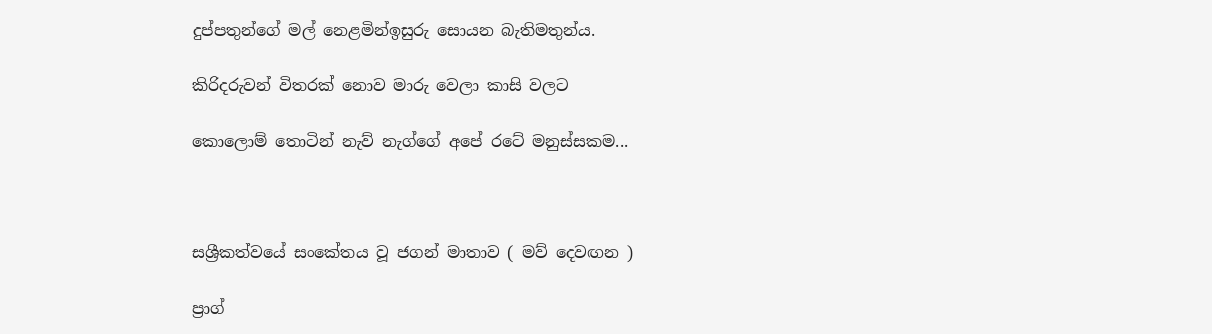දුප්පතුන්ගේ මල් නෙළමින්ඉසුරු සොයන බැතිමතුන්ය.

කිරිදරුවන් විතරක් නොව මාරු වෙලා කාසි වලට

කොලොම් තොටින් නැව් නැග්ගේ අපේ රටේ මනුස්සකම...



සශ්‍රීකත්වයේ සංකේතය වූ ජගන් මාතාව ( මව් දෙවඟන )

ප්‍රාග්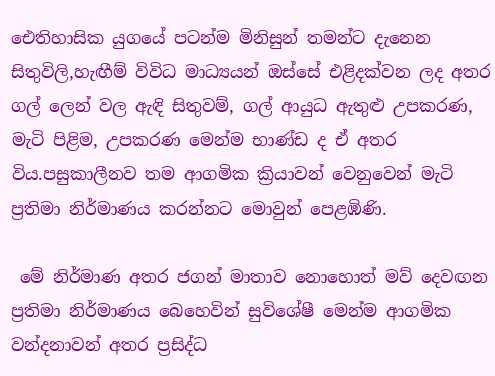ඓතිහාසික යුගයේ පටන්ම මිනිසුන් තමන්ට දැනෙන සිතුවිලි,හැඟීම් විවිධ මාධ්‍යයන් ඔස්සේ එළිදක්වන ලද අතර ගල් ලෙන් වල ඇඳි සිතුවම්, ගල් ආයුධ ඇතුළු උපකරණ, මැටි පිළිම, උපකරණ මෙන්ම භාණ්ඩ ද ඒ අතර විය.පසුකාලීනව තම ආගමික ක්‍රියාවන් වෙනුවෙන් මැටි ප්‍රතිමා නිර්මාණය කරන්නට මොවුන් පෙළඹිණි.

 මේ නිර්මාණ අතර ජගන් මාතාව නොහොත් මව් දෙවඟන ප්‍රතිමා නිර්මාණය බෙහෙවින් සුවිශේෂී මෙන්ම ආගමික වන්දනාවන් අතර ප්‍රසිද්ධ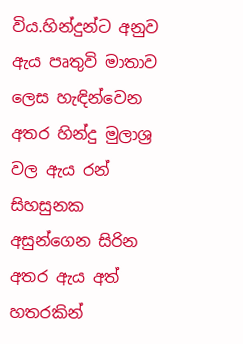විය.හින්දුන්ට අනුව ඇය පෘතුවි මාතාව ලෙස හැඳින්වෙන අතර හින්දු මුලාශ්‍ර වල ඇය රන් සිහසුනක අසුන්ගෙන සිරින අතර ඇය අත් හතරකින්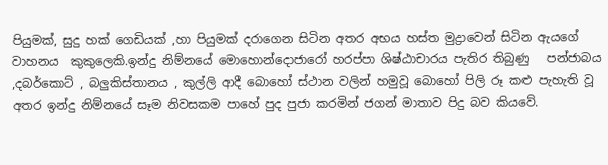පියුමක්, සුදු හක් ගෙඩියක් ,හා පියුමක් දරාගෙන සිටින අතර අභය හස්ත මුද්‍රාවෙන් සිටින ඇයගේ වාහනය  කුකුලෙකි.ඉන්දු නිම්නයේ මොහොන්දොජාරෝ හරප්පා ශිෂ්ඨාචාරය පැතිර තිබුණු   පන්ජාබය ,දබර්කොට් , බලුකිස්තානය , කුල්ලි ආදී බොහෝ ස්ථාන වලින් හමුවූ බොහෝ පිලි රූ කළු පැහැති වූ අතර ඉන්දු නිම්නයේ සෑම නිවසකම පාහේ පුද පුජා කරමින් ජගන් මාතාව පිදු බව කියවේ.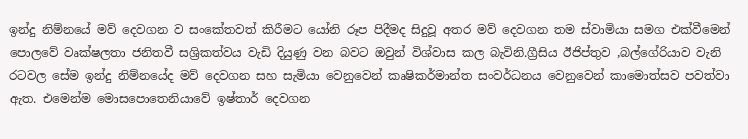ඉන්දු නිම්නයේ මව් දෙවගන ව සංකේතවත් කිරීමට යෝනි රූප පිදීමද සිදුවූ අතර මව් දෙවගන තම ස්වාමියා සමග එක්වීමෙන් පොලවේ වෘක්ෂලතා ජනිතවී සශ්‍රිකත්වය වැඩි දියුණු වන බවට ඔවුන් විශ්වාස කල බැවිනි.ග්‍රීසිය ඊජිප්තුව ,බල්ගේරියාව වැනි රටවල සේම ඉන්දු නිම්නයේද මව් දෙවගන සහ සැමියා වෙනුවෙන් කෘෂිකර්මාන්ත සංවර්ධනය වෙනුවෙන් කාමොත්සව පවත්වා ඇත. එමෙන්ම මොසපොතෙනියාවේ ඉෂ්තාර් දෙවගන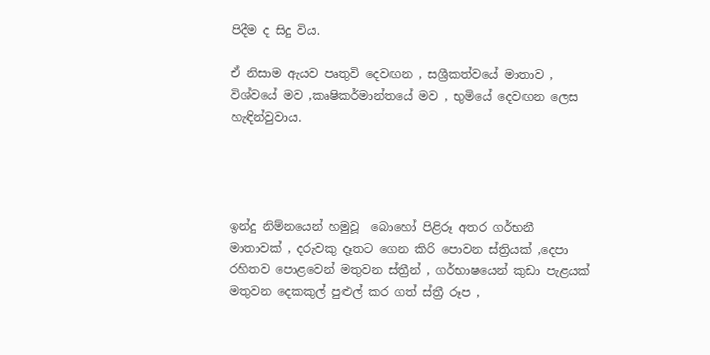පිදීම ද සිදු විය.

ඒ නිසාම ඇයව පෘතුවි දෙවඟන , සශ්‍රීකත්වයේ මාතාව , විශ්වයේ මව ,කෘෂිකර්මාන්තයේ මව , භුමියේ දෙවඟන ලෙස හැඳින්වුවාය.




ඉන්දු නිම්නයෙන් හමුවූ  බොහෝ පිළිරූ අතර ගර්භනී මාතාවක් , දරුවකු දෑතට ගෙන කිරි පොවන ස්ත්‍රියක් ,දෙපා රහිතව පොළවෙන් මතුවන ස්ත්‍රීන් , ගර්භාෂයෙන් කුඩා පැළයක් මතුවන දෙකකුල් පුළුල් කර ගත් ස්ත්‍රී රූප ,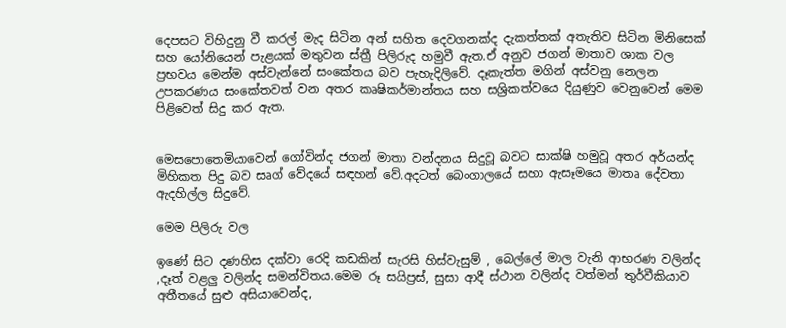දෙපසට විහිදුනු වී කරල් මැද සිටින අන් සහිත දෙවගනක්ද දැකත්තක් අතැතිව සිටින මිනිසෙක් සහ යෝනියෙන් පැළයක් මතුවන ස්ත්‍රී පිලිරුද හමුවී ඇත.ඒ අනුව ජගන් මාතාව ශාක වල ප්‍රභවය මෙන්ම අස්වැන්නේ සංකේතය බව පැහැදිලිවේ. දෑකැත්ත මගින් අස්වනු නෙලන උපකරණය සංකේතවත් වන අතර කෘෂිකර්මාන්තය සහ සශ්‍රිකත්වයෙ දියුණුව වෙනුවෙන් මෙම පිළිවෙත් සිදු කර ඇත.


මෙසපොතෙමියාවෙන් ගෝවින්ද ජගන් මාතා වන්දනය සිදුවූ බවට සාක්ෂි හමුවූ අතර අර්යන්ද මිහිකත පිදු බව සෘග් වේදයේ සඳහන් වේ.අදටත් බෙංගාලයේ සහා ඇසෑමයෙ මාතෘ දේවතා ඇදහිල්ල සිදුවේ.

මෙම පිලිරු වල

ඉණේ සිට දණහිස දක්වා රෙදි කඩකින් සැරසි හිස්වැසුම් , බෙල්ලේ මාල වැනි ආභරණ වලින්ද ,දෑත් වළලු වලින්ද සමන්විතය.මෙම රූ සයිප්‍රස්, සුසා ආදී ස්ථාන වලින්ද වත්මන් තුර්වීකියාව අතීතයේ සුළු අසියාවෙන්ද,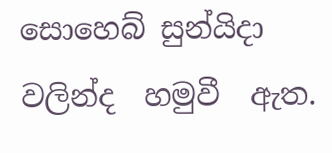සොහෙබ් සුන්යිදා වලින්ද  හමුවී  ඇත.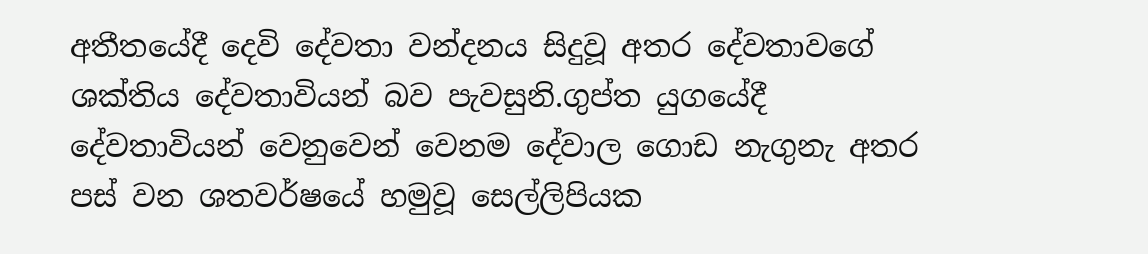අතීතයේදී දෙවි දේවතා වන්දනය සිදුවූ අතර දේවතාවගේ ශක්තිය දේවතාවියන් බව පැවසුනි.ගුප්ත යුගයේදී දේවතාවියන් වෙනුවෙන් වෙනම දේවාල ගොඩ නැගුනැ අතර  පස් වන ශතවර්ෂයේ හමුවූ සෙල්ලිපියක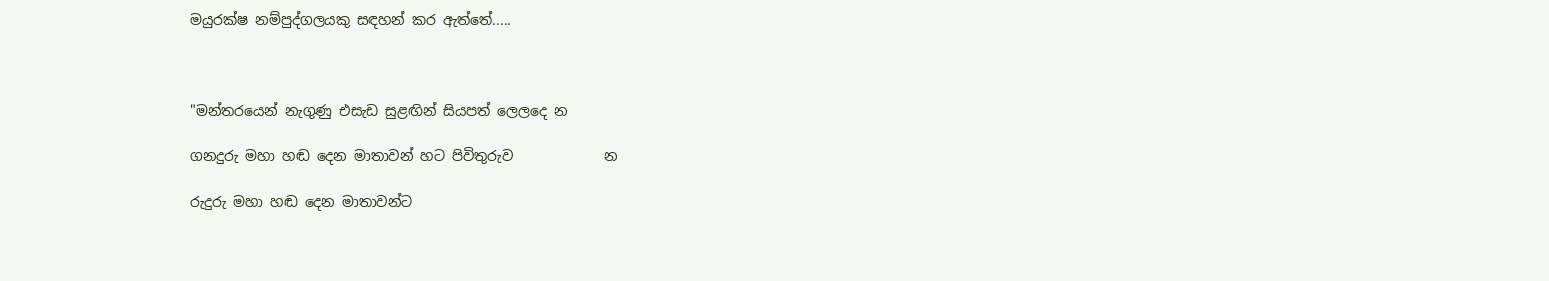මයුරක්ෂ නම්පුද්ගලයකු සඳහන් කර ඇත්තේ.....



"මන්තරයෙන් නැගුණු එසැඩ සුළඟින් සියපත් ලෙලදෙ න

ගනදුරු මහා හඬ දෙන මාතාවන් හට පිවිතුරුව             න

රුදුරු මහා හඬ දෙන මාතාවන්ට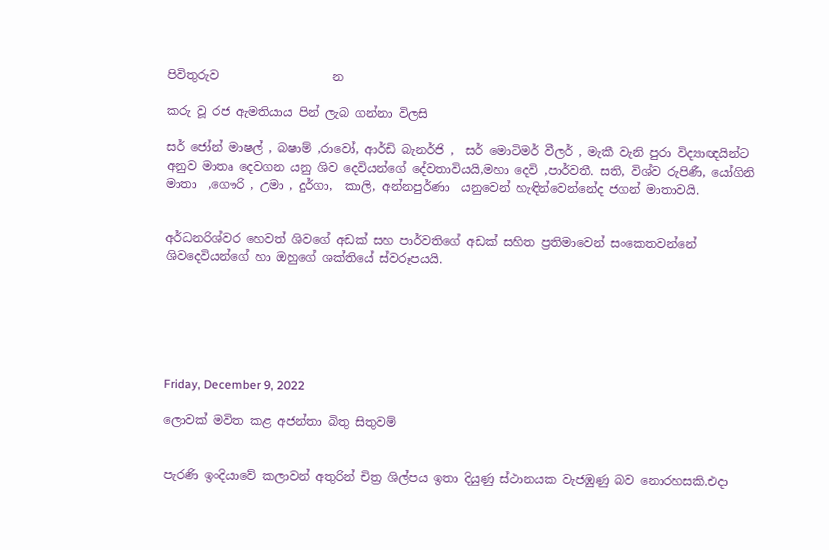පිවිතුරුව                   න

කරු වූ රජ ඇමතියාය පින් ලැබ ගන්නා විලසි

සර් ජෝන් මාෂල් , බෂාම් ,රාවෝ, ආර්ඩි බැනර්ජි ,  සර් මොටිමර් වීලර් , මැකී වැනි පුරා විද්‍යාඥයින්ට අනුව මාතෘ දෙවගන යනු ශිව දෙවියන්ගේ දේවතාවියයි,මහා දෙවි ,පාර්වතී. සති, විශ්ව රුපිණී, යෝගිනි මාතා  ,ගෞරි , උමා , දුර්ගා,  කාලි, අන්නපුර්ණා  යනුවෙන් හැඳින්වෙන්නේද ජගන් මාතාවයි.


අර්ධනරිශ්වර හෙවත් ශිවගේ අඩක් සහ පාර්වතිගේ අඩක් සහිත ප්‍රතිමාවෙන් සංකෙතවන්නේ ශිවදෙවියන්ගේ හා ඔහුගේ ශක්තියේ ස්වරූපයයි.






Friday, December 9, 2022

ලොවක් මවිත කළ අජන්තා බිතු සිතුවම්


පැරණි ඉංදියාවේ කලාවන් අතුරින් චිත්‍ර ශිල්පය ඉතා දියුණු ස්ථානයක වැජඹුණු බව නොරහසකි.එදා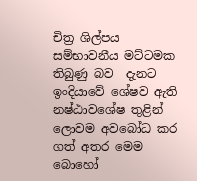චිත්‍ර ශිල්පය සම්භාවනීය මට්ටමක තිබුණු බව  දැනට ඉංදියාවේ ශේෂව ඇති නෂ්ඨාවශේෂ තුළින් ලොවම අවබෝධ කර ගත් අතර මෙම බොහෝ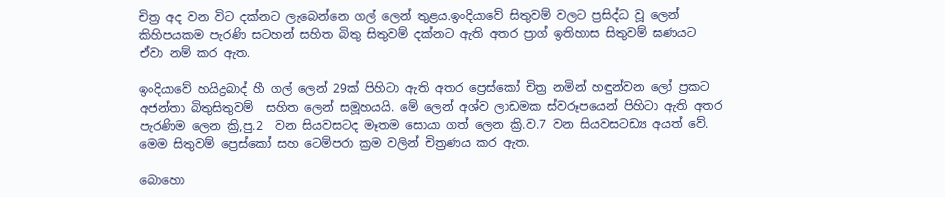චිත්‍ර අද වන විට දක්නට ලැබෙන්නෙ ගල් ලෙන් තුළය.ඉංදියාවේ සිතුවම් වලට ප්‍රසිද්ධ වූ ලෙන් කිහිපයකම පැරණි සටහන් සහිත බිතු සිතුවම් දක්නට ඇති අතර ප්‍රාග් ඉතිහාස සිතුවම් ඝණයට ඒවා නම් කර ඇත.

ඉංදියාවේ හයිද්‍රබාද් හී ගල් ලෙන් 29ක් පිහිටා ඇති අතර ප්‍රෙස්කෝ චිත්‍ර නමින් හඳුන්වන ලෝ ප්‍රකට අජන්තා බිතුසිතුවම්  සහිත ලෙන් සමූහයයි. මේ ලෙන් අශ්ව ලාඩමක ස්වරූපයෙන් පිහිටා ඇති අතර පැරණිම ලෙන ක්‍රි,පු.2  වන සියවසටද මෑතම සොයා ගත් ලෙන ක්‍රි.ව.7 වන සියවසටඩ්‍ය අයත් වේ. මෙම සිතුවම් ප්‍රෙස්කෝ සහ ටෙම්පරා ක්‍රම වලින් චිත්‍රණය කර ඇත.

බොහො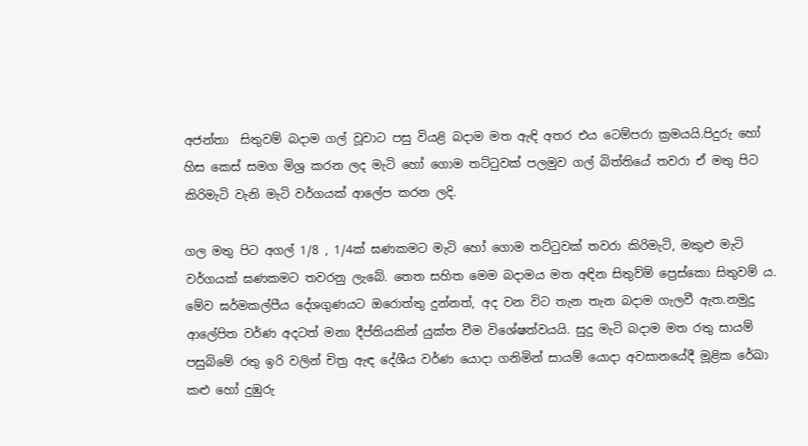අජන්තා  සිතුවම් බදාම ගල් වූවාට පසු වියළි බදාම මත ඇඳි අතර එය ටෙම්පරා ක්‍රමයයි.පිදුරු හෝ හිස කෙස් සමග මිශ්‍ර කරන ලද මැටි හෝ ගොම තට්ටුවක් පලමුව ගල් බිත්තියේ තවරා ඒ මතු පිට කිරිමැටි වැනි මැටි වර්ගයක් ආලේප කරන ලදි.

ගල මතු පිට අගල් 1/8 , 1/4ක් ඝණකමට මැටි හෝ ගොම තට්ටුවක් තවරා කිරිමැටි, මකුළු මැටි වර්ගයක් ඝණකමට තවරනු ලැබේ. තෙත සහිත මෙම බදාමය මත අඳින සිතුව්ම් ප්‍රෙස්කො සිතුවම්‍ ය. මේව ඝර්මකල්පීය දේශගුණයට ඔරොත්තු දුන්නත්, අද වන විට තැන තැන බදාම ගැලවී ඇත.නමුදු ආලේපිත වර්ණ අදටත් මනා දීප්තියකින් යුක්ත වීම විශේෂත්වයයි. සුදු මැටි බදාම මත රතු සායම් පසුබිමේ රතු ඉරි වලින් චිත්‍ර ඇඳ දේශීය වර්ණ යොදා ගනිමින් සායම් යොදා අවසානයේදී මූළික රේඛා කළු හෝ දුඹුරු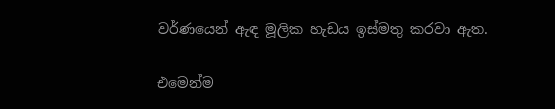වර්ණයෙන් ඇඳ මූලික හැඩය ඉස්මතු කරවා ඇත.

එමෙන්ම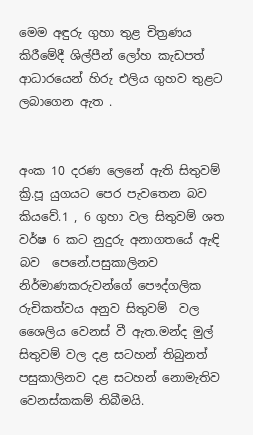මෙම අඳුරු ගුහා තුළ චිත්‍රණය කිරීමේදී ශිල්පීන් ලෝහ කැඩපත් ආධාරයෙන් හිරු එලිය ගුහව තුළට ලබාගෙන ඇත .


අංක 10 දරණ ලෙනේ ඇති සිතුවම් ක්‍රි.පූ යුගයට පෙර පැවතෙන බව කියවේ.1 , 6 ගුහා වල සිතුවම් ශත වර්ෂ 6 කට නුදුරු අනාගතයේ ඇඳි බව  පෙනේ.පසුකාලිනව නිර්මාණකරුවන්ගේ පෞද්ගලික රුචිකත්වය අනුව සිතුවම්  වල ශෛලිය වෙනස් වී ඇත.මන්ද මුල් සිතුවම් වල දළ සටහන් තිබුනත් පසුකාලිනව දළ සටහන් නොමැතිව වෙනස්කකම් තිබීමයි.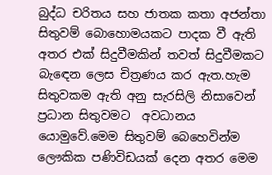බුද්ධ චරිතය සහ ජාතක කතා අජන්තා සිතුවම් බොහොමයකට පාදක වී ඇති අතර එක් සිදුවීමකින් තවත් සිදුවීමකට බැඳෙන ලෙස චිත්‍රණය කර ඇත.හැම සිතුවකම ඇති අනු සැරසිලි නිසාවෙන් ප්‍රධාන සිතුවමට  අවධානය යොමුවේ.මෙම සිතුවම් බෙහෙවින්ම ලෞකික පණිවිඩයක් දෙන අතර මෙම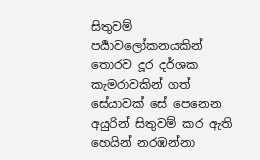සිතුවම් පර්‍යාවලෝකනයකින් තොරව දූර දර්ශක කැමරාවකින් ගත් සේයාවක් සේ පෙනෙන අයුරින් සිතුවම් කර ඇති හෙයින් නරඹන්නා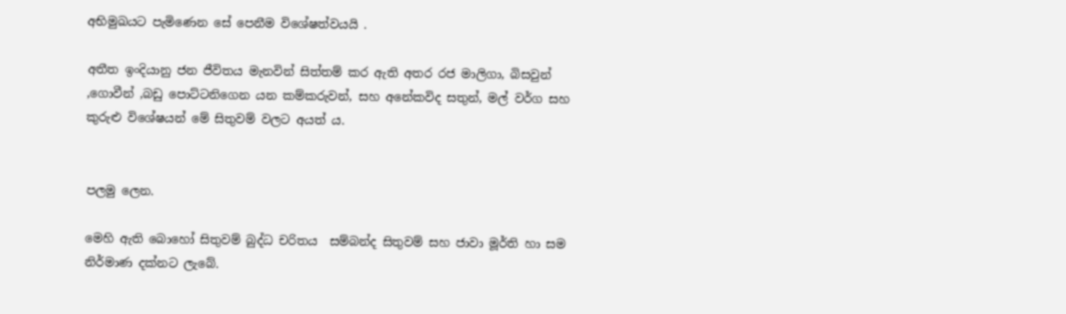අභිමුඛයට පැමිණෙන සේ පෙනීම විශේෂත්වයයි .

අතීත ඉංදියානු ජන ජීවිතය මැනවින් සිත්තම් කර ඇති අතර රජ මාලිගා, බිසවුන් ,ගොවීන් ,බඩු පොට්ටනිගෙන යන කම්කරුවන්, සහ අනේකවිද සතුන්, මල් වර්ග සහ කුරුළු විශේෂයන් මේ සිතුවම් වලට අයත්‍ ය.


පලමු ලෙන.

මෙහි ඇති බොහෝ සිතුවම් බුද්ධ චරිතය  සම්බන්ද සිතුවම් සහ ජාවා මූර්ති හා සම නිර්මාණ දක්නට ලැබේ.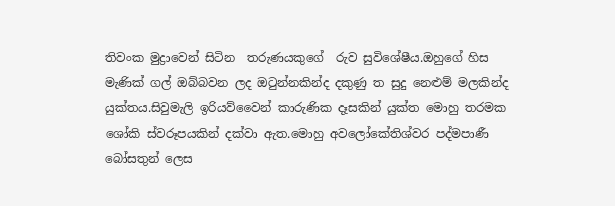තිවංක මුද්‍රාවෙන් සිටින  තරුණයකුගේ  රුව සුවිශේෂීය.ඔහුගේ හිස මැණික් ගල් ඔබ්බවන ලද ඔටුන්නකින්ද දකුණු ත සුදු නෙළුම් මලකින්ද යුක්තය.සිවුමැලි ඉරියව්වෛන් කාරුණික දෑසකින් යුක්ත මොහු තරමක ශෝකි ස්වරූපයකින් දක්වා ඇත.මොහු අවලෝකේතිශ්‍වර පද්මපාණී බෝසතුන් ලෙස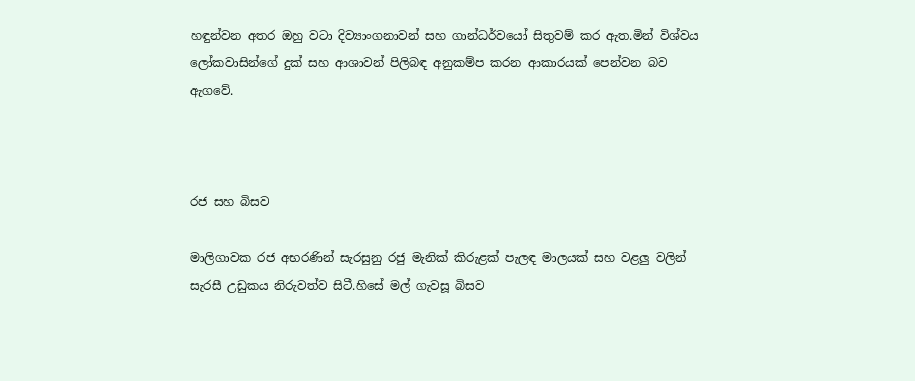හඳුන්වන අතර ඔහු වටා දිව්‍යාංගනාවන් සහ ගාන්ධර්වයෝ සිතුවම් කර ඇත.මින් විශ්වය ලෝකවාසින්ගේ දුක් සහ ආශාවන් පිලිබඳ අනුකම්ප කරන ආකාරයක් පෙන්වන බව ඇගවේ.



රජ සහ බිසව

මාලිගාවක රජ අභරණින් සැරසුනු රජු මැනික් කිරුළක් පැලඳ මාලයක් සහ වළලු වලින් සැරසී උඩුකය නිරුවත්ව සිටී.හිසේ මල් ගැවසූ බිසව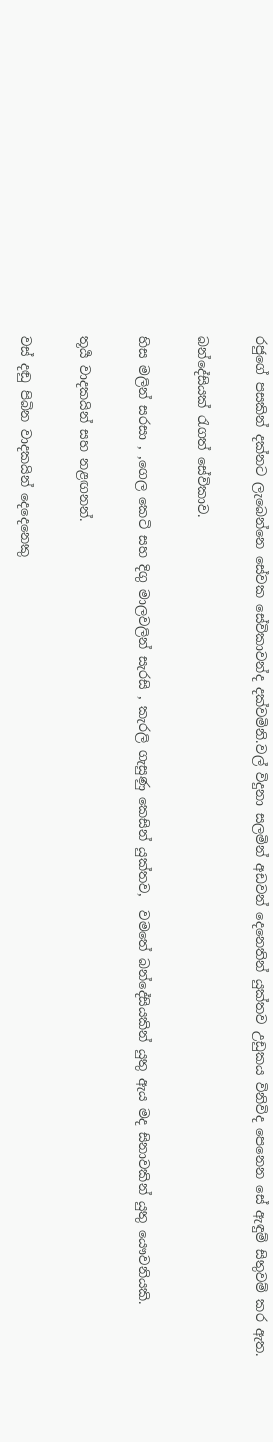රජුගේ පසකින් දක්නට ලැබෙන්නෙ සේවක සේවිකාවන්ද දක්වමිනි.වල් විදුනා සලමින් අඩවන් දෙනෙතින් යුක්තව උඩුකය විනිවිද පෙනෙන සේ ඇඳුම් සිතුවම් කර ඇත.

බන්දේසියක් රැගත් සේවිකාව.

හිස මලින් සරසා , ,ගෙල කෙටි සහ දිගු මාලවලින් සැරසි , කැරලි ගැසුණු කෙසින් යුක්තව,  වමතේ බන්දේසියකින් යුතු ඇය මද සිනාවකින් යුතු යෞවනියකි.

තූර්‍ය වාදකයින් සහ නළඟනන්.

වස් දඬු පිබින වාදකයින් දෙදෙනෙකු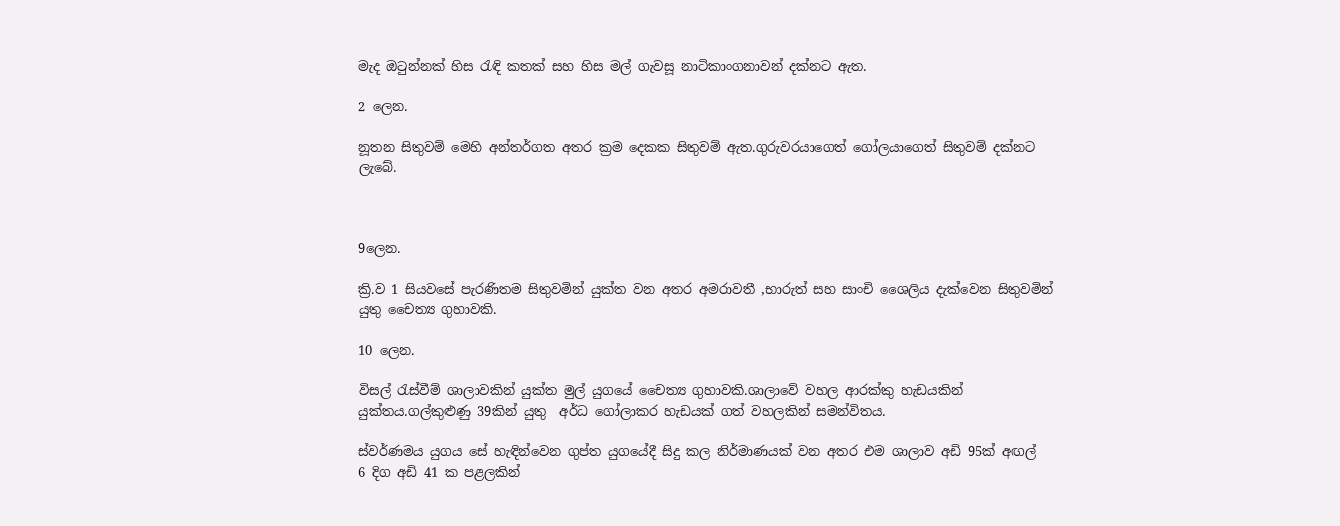මැද ඔටුන්නක් හිස රැඳි කතක් සහ හිස මල් ගැවසූ නාටිකාංගනාවන් දක්නට ඇත.

2 ලෙන.

නූතන සිතුවම් මෙහි අන්තර්ගත අතර ක්‍රම දෙකක සිතුවම් ඇත.ගුරුවරයාගෙත් ගෝලයාගෙත් සිතුවම් දක්නට ලැබේ.



9ලෙන.

ක්‍රි.ව 1 සියවසේ පැරණිතම සිතුවමින් යුක්ත වන අතර අමරාවතී ,භාරුත් සහ සාංචි ශෛලිය දැක්වෙන සිතුවමින් යුතු චෛත්‍ය ගුහාවකි.

10 ලෙන.

විසල් රැස්වීම් ශාලාවකින්‍ යුක්ත මුල් යුගයේ චෛත්‍ය ගුහාවකි.ශාලාවේ වහල ආරක්කු හැඩයකින් යුක්තය.ගල්කුළුණු 39කින් යුතු  අර්ධ ගෝලාකර හැඩයක් ගත් වහලකින් සමන්විතය.

ස්වර්ණමය යුගය සේ හැඳින්වෙන ගුප්ත යුගයේදී සිදු කල නිර්මාණයක් වන අතර එම ශාලාව අඩි 95ක් අඟල්  6 දිග අඩි 41 ක පළලකින්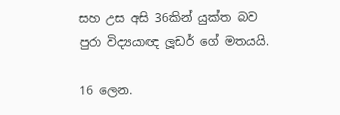සහ උස අසි 36කින් යුක්ත බව පුරා විද්‍යයාඥ ලූඩර් ගේ මතයයි.

16 ලෙන.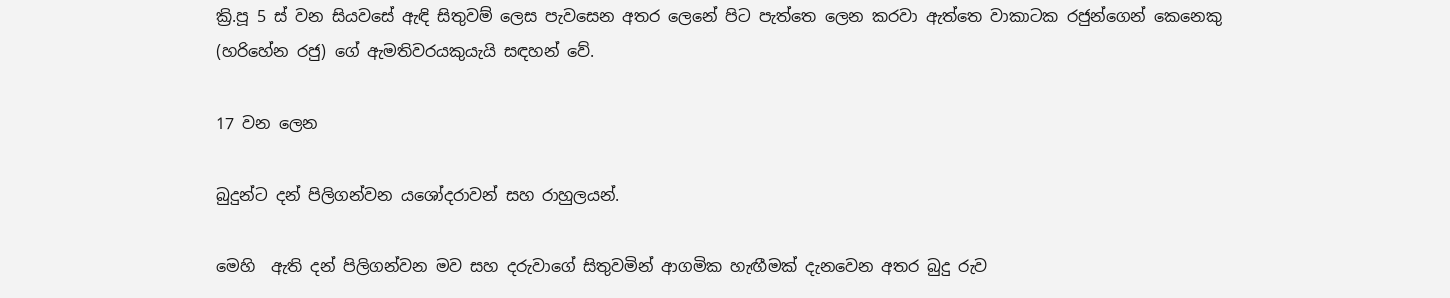ක්‍රි.පූ 5 ස් වන සියවසේ ඇඳි සිතුවම් ලෙස පැවසෙන අතර ලෙනේ පිට පැත්තෙ ලෙන කරවා ඇත්තෙ වාකාටක රජුන්‍ගෙන් කෙනෙකු (හරිහේන රජු) ගේ ඇමතිවරයකුයැයි සඳහන් වේ.

17 වන ලෙන

බුදුන්ට දන් පිලිගන්වන යශෝදරාවන් සහ රාහුලයන්.

මෙහි  ඇති දන් පිලිගන්වන මව සහ දරුවාගේ සිතුවමින් ආගමික හැඟීමක් දැනවෙන අතර බුදු රුව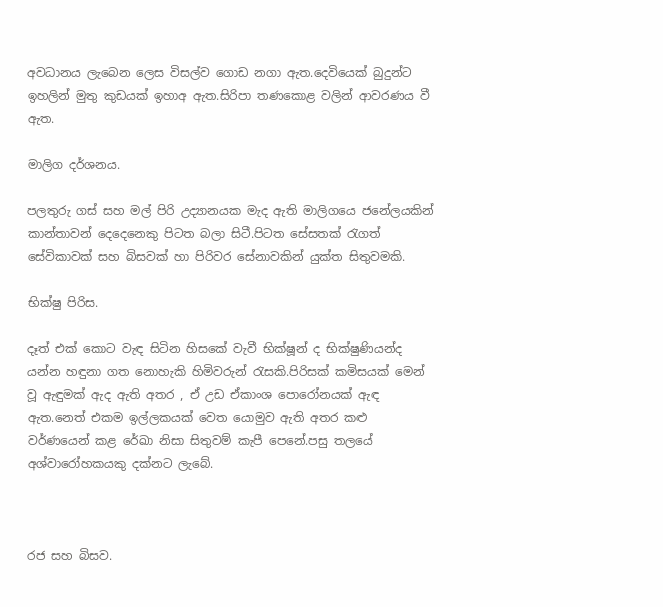අවධානය ලැබෙන ලෙස විසල්ව ගොඩ නගා ඇත.දෙවියෙක් බුදුන්ට ඉහලින් මුතු කුඩයක් ඉහාඅ ඇත.සිරිපා තණකොළ වලින් ආවරණය වී ඇත.

මාලිග දර්ශනය.

පලතුරු ගස් සහ මල් පිරි උද්‍යානයක මැද ඇති මාලිගයෙ ජනේලයකින් කාන්තාවන් දෙදෙනෙකු පිටත බලා සිටී.පිටත සේසතක් රැගත් සේවිකාවක් සහ බිසවක් හා පිරිවර සේනාවකින් යුක්ත සිතුවමකි.

භික්ෂු පිරිස.

දෑත් එක් කොට වැඳ සිටින හිසකේ වැවී භික්ෂූන් ද භික්ෂුණියන්ද යන්න හඳුනා ගත නොහැකි හිමිවරුන් රැසකි.පිරිසක් කමිසයක් මෙන් වූ ඇඳුමක් ඇද ඇති අතර , ඒ උඩ ඒකාංශ පොරෝනයක් ඇඳ ඇත.නෙත් එකම ඉල්ලකයක් වෙත යොමුව ඇති අතර කළු වර්ණයෙන් කළ රේඛා නිසා සිතුවම් කැපී පෙනේ.පසු තලයේ අශ්වාරෝහකයකු දක්නට ලැබේ.



රජ සහ බිසව.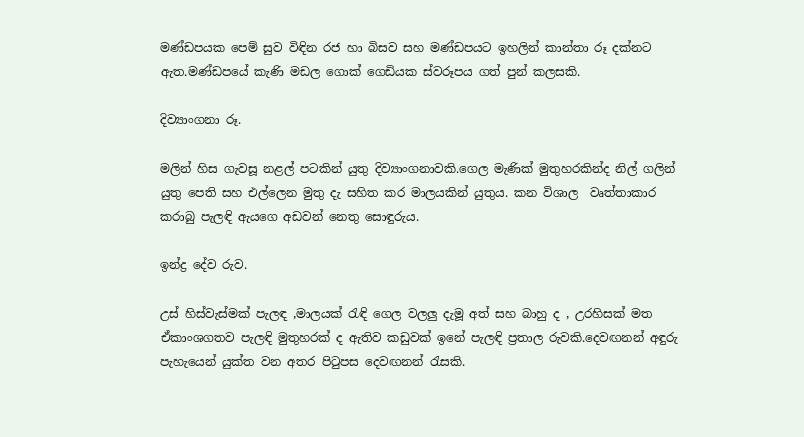මණ්ඩපයක පෙම් සුව විඳින රජ හා බිසව සහ මණ්ඩපයට ඉහලින් කාන්තා රූ දක්නට ඇත.මණ්ඩපයේ කැණි මඩල ගොක් ගෙඩියක ස්වරූපය ගත් පුන් කලසකි.

දිව්‍යාංගනා රූ.

මලින් හිස ගැවසූ නළල් පටකින් යුතු දිව්‍යාංගනාවකි.ගෙල මැණික් මුතුහරකින්ද නිල් ගලින් යුතු පෙති සහ එල්ලෙන මුතු දැ සහිත කර මාලයකින් යුතුය. කන විශාල  වෘත්තාකාර කරාබු පැලඳි ඇයගෙ අඩවන් නෙතු සොඳුරුය.

ඉන්ද්‍ර දේව රුව.

උස් හිස්වැස්මක් පැලඳ ,මාලයක් රැඳි ගෙල වලලු දැමූ අත් සහ බාහු ද , උරහිසක් මත ඒකාංශගතව පැලඳි මුතුහරක් ද ඇතිව කඩුවක් ඉනේ පැලඳි ප්‍රතාල රුවකි.දෙවඟනන් අඳුරු පැහැයෙන් යුක්ත වන අතර පිටුපස දෙවඟනන් රැසකි.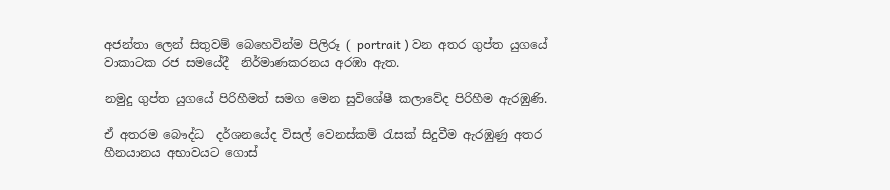අජන්තා ලෙන් සිතුවම් බෙහෙවින්ම පිලිරූ ( portrait ) වන අතර ගුප්ත යුගයේ වාකාටක රජ සමයේදී  නිර්මාණකරනය අරඹා ඇත.

නමුදු ගුප්ත යුගයේ පිරිහීමත් සමග මෙන සුවිශේෂී කලාවේද පිරිහීම ඇරඹුණි.

ඒ අතරම බෞද්ධ  දර්ශනයේද විසල් වෙනස්කම් රැසක් සිදුවීම ඇරඹුණු අතර හීනයානය අභාවයට ගොස්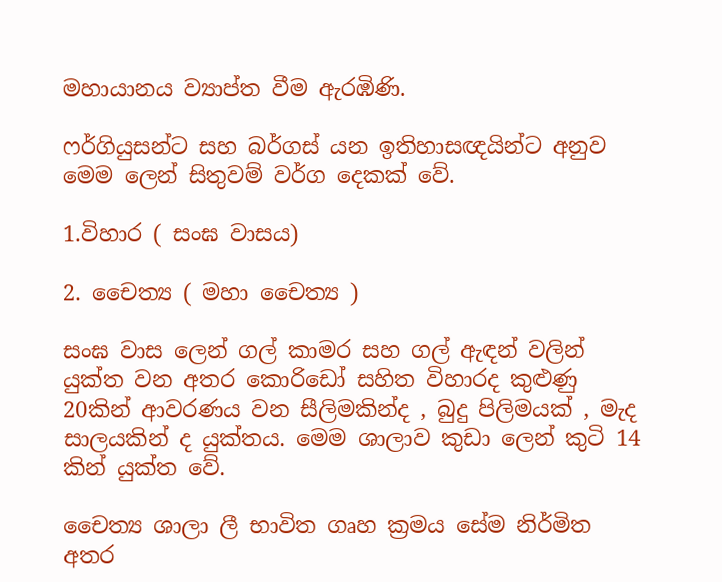මහායානය ව්‍යාප්ත වීම ඇරඹිණි.

ෆර්ගියුසන්ට සහ බර්ගස් යන ඉතිහාසඥයින්ට අනුව මෙම ලෙන් සිතුවම් වර්ග දෙකක් වේ.

1.විහාර ( සංඝ වාසය)

2. චෛත්‍ය ( මහා චෛත්‍ය )

සංඝ වාස ලෙන් ගල් කාමර සහ ගල් ඇඳන් වලින් යුක්ත වන අතර කොරිඩෝ සහිත විහාරද කුළුණු 20කින් ආවරණය වන සීලිමකින්ද , බුදු පිලිමයක් , මැද සාලයකින් ද යුක්තය. මෙම ශාලාව කුඩා ලෙන් කුටි 14 කින් යුක්ත වේ.

චෛත්‍ය ශාලා ලී භාවිත ගෘහ ක්‍රමය සේම නිර්මිත අතර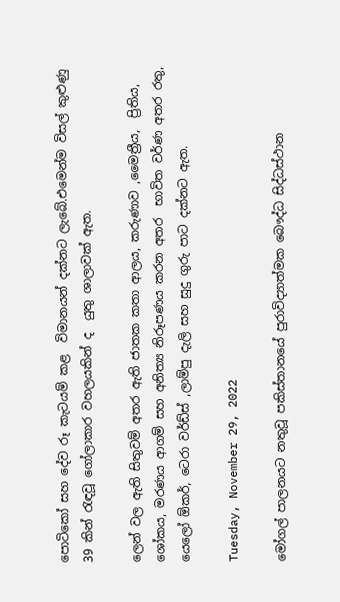පොටිකෝ සහ දේව රූ කැටයම් කළ  විමානයන් දක්නට ලැබේ.එමෙන්ම විසල් කුළුණු 39 කින් රැඳවූ ගෝලාකාර වහලයකින් ද  යුතු ශාලාවක් ඇත.

ලෙන් වල ඇති සිතුවම් අතර ඇති ජාතක කතා ආලය, කරුණාව ,මෛත්‍රීය,  ප්‍රිතිය, ශෝකය, මරණය ආගම් සහ අනිත්‍ය නිරූපණය කරන අතර  භාවිත වර්ණ අතර රතු, යෙලෝ ඕකර්, ටෙරා වර්ඩ්ස් ,ලාම්පු දැලි සහ සුදු ගුරු පාට දක්නට ඇත.

Tuesday, November 29, 2022

මෝගල් පාලනයට නතුවූ පකිස්තානයේ පුරාවිද්‍යාත්මක බෞද්ධ සිද්ධස්ථාන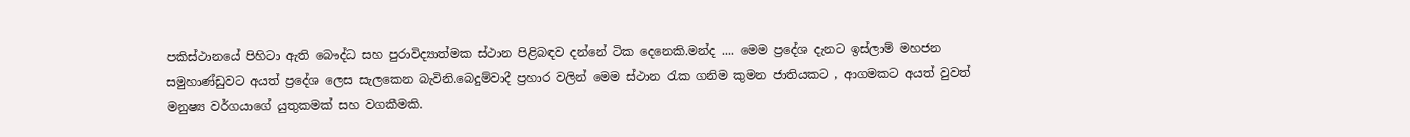පකිස්ථානයේ පිහිටා ඇති බෞද්ධ සහ පුරාවිද්‍යාත්මක ස්ථාන පිළිබඳව දන්නේ ටික දෙනෙකි.මන්ද .... මෙම ප්‍රදේශ දැනට ඉස්ලාම් මහජන සමුහාණ්ඩුවට අයත් ප්‍රදේශ ලෙස සැලකෙන බැවිනි.බෙදුම්වාදී ප්‍රහාර වලින් මෙම ස්ථාන රැක ගනිම කුමන ජාතියකට , ආගමකට අයත් වුවත් මනුෂ්‍ය වර්ගයාගේ යුතුකමක් සහ වගකීමකි.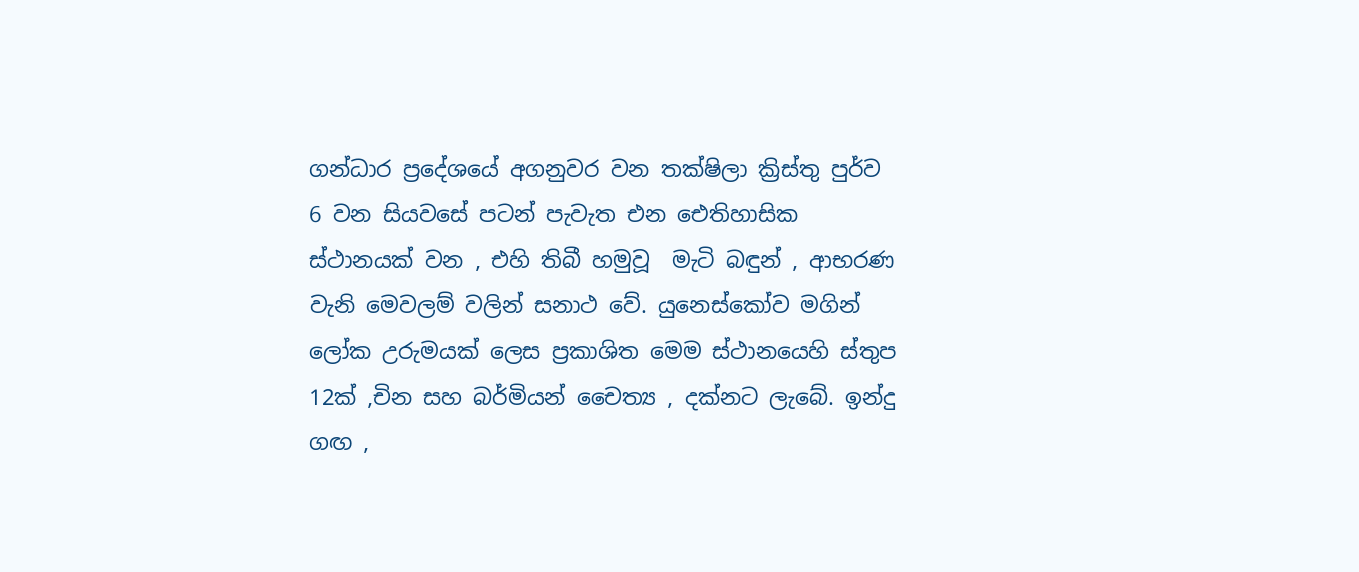ගන්ධාර ප්‍රදේශයේ අගනුවර වන තක්ෂිලා ක්‍රිස්තු පුර්ව 6 වන සියවසේ පටන් පැවැත එන ඓතිහාසික ස්ථානයක් වන , එහි තිබී හමුවූ  මැටි බඳුන් , ආභරණ වැනි මෙවලම් වලින් සනාථ වේ. යුනෙස්කෝව මගින් ලෝක උරුමයක් ලෙස ප්‍රකාශිත මෙම ස්ථානයෙහි ස්තුප 12ක් ,චින සහ බර්මියන් චෛත්‍ය , දක්නට ලැබේ. ඉන්දු ගඟ ,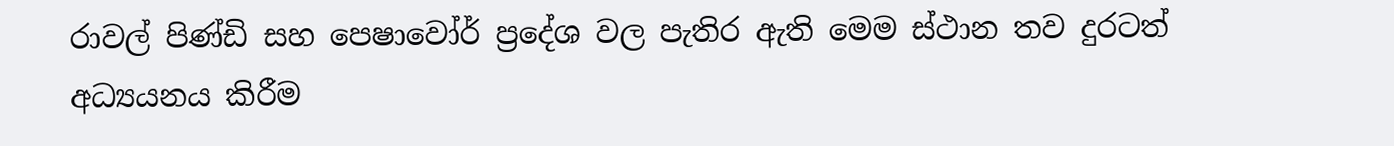රාවල් පිණ්ඩි සහ පෙෂාවෝර් ප්‍රදේශ වල පැතිර ඇති මෙම ස්ථාන තව දුරටත් අධ්‍යයනය කිරීම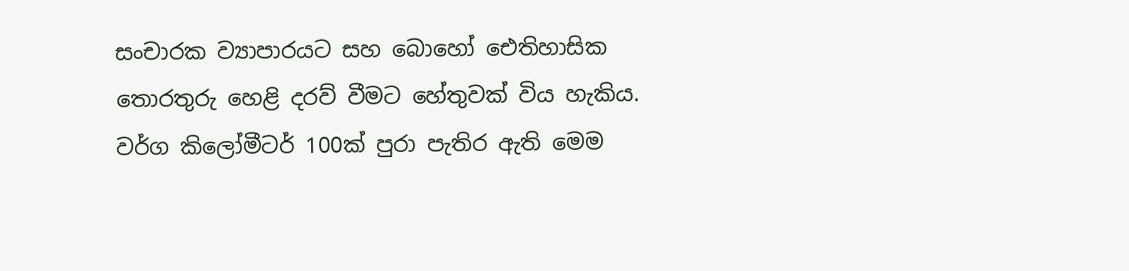සංචාරක ව්‍යාපාරයට සහ බොහෝ ඓතිහාසික තොරතුරු හෙළි දරව් වීමට හේතුවක් විය හැකිය. වර්ග කිලෝමීටර් 100ක් පුරා පැතිර ඇති මෙම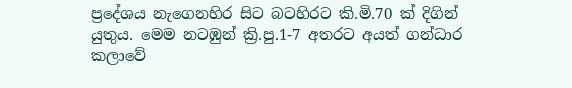ප්‍රදේශය නැගෙනහිර සිට බටහිරට කි.මි.70 ක් දිගින් යුතුය. මෙම නටඹුන් ක්‍රි.පු.1-7 අතරට අයත් ගන්ධාර කලාවේ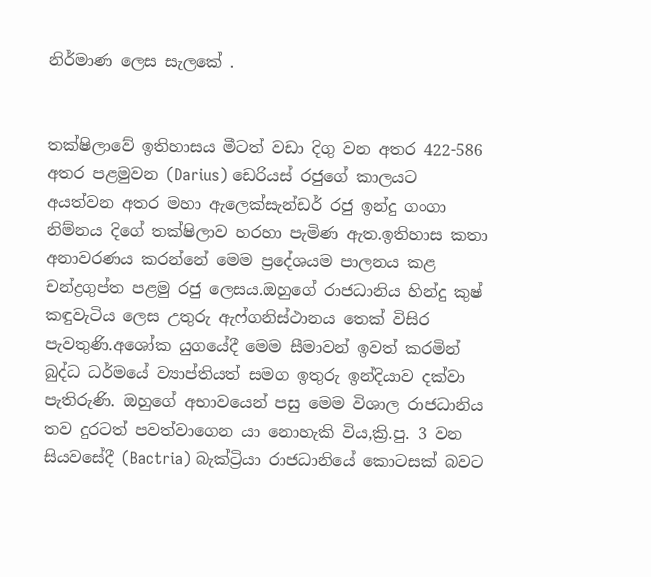නිර්මාණ ලෙස සැලකේ .


තක්ෂිලාවේ ඉතිහාසය මීටත් වඩා දිගු වන අතර 422-586 අතර පළමුවන (Darius) ඩෙරියස් රජුගේ කාලයට අයත්වන අතර මහා ඇලෙක්සැන්ඩර් රජු ඉන්දු ගංගා නිම්නය දිගේ තක්ෂිලාව හරහා පැමිණ ඇත.ඉතිහාස කතා අනාවරණය කරන්නේ මෙම ප්‍රදේශයම පාලනය කළ චන්ද්‍රගුප්ත පළමු රජු ලෙසය.ඔහුගේ රාජධානිය හින්දු කුෂ් කඳුවැටිය ලෙස උතුරු ඇෆ්ගනිස්ථානය තෙක් විසිර පැවතුණි.අශෝක යුගයේදී මෙම සීමාවන් ඉවත් කරමින් බුද්ධ ධර්මයේ ව්‍යාප්තියත් සමග ඉතුරු ඉන්දියාව දක්වා පැතිරුණි. ඔහුගේ අභාවයෙන් පසු මෙම විශාල රාජධානිය තව දුරටත් පවත්වාගෙන යා නොහැකි විය,ක්‍රි.පු. 3 වන සියවසේදී (Bactria) බැක්ට්‍රියා රාජධානියේ කොටසක් බවට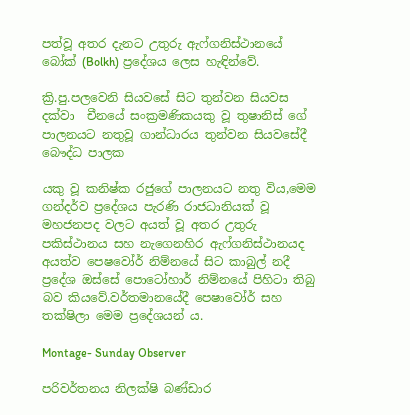පත්වූ අතර දැනට උතුරු ඇෆ්ගනිස්ථානයේ බෝක් (Bolkh) ප්‍රදේශය ලෙස හැඳින්වේ.

ක්‍රි.පු.පලවෙනි සියවසේ සිට තුන්වන සියවස දක්වා  චීනයේ සංක්‍රමණිකයකු වූ තුෂානිස් ගේ පාලනයට නතුවූ ගාන්ධාරය තුන්වන සියවසේදී බෞද්ධ පාලක

යකු වූ කනිෂ්ක රජුගේ පාලනයට නතු විය,මෙම ගන්දර්ව ප්‍රදේශය පැරණි රාජධානියක් වූ මහජනපද වලට අයත් වූ අතර උතුරු පකිස්ථානය සහ නැගෙනහිර ඇෆ්ගනිස්ථානයද අයත්ව පෙෂවෝර් නිම්නයේ සිට කාබුල් නදී ප්‍රදේශ ඔස්සේ පොටෝහාර් නිම්නයේ පිහිටා තිබු බව කියවේ.වර්තමානයේදී පෙෂාවෝර් සහ තක්ෂිලා මෙම ප්‍රදේශයන්‍ ය.

Montage- Sunday Observer

පරිවර්තනය නිලක්ෂි බණ්ඩාර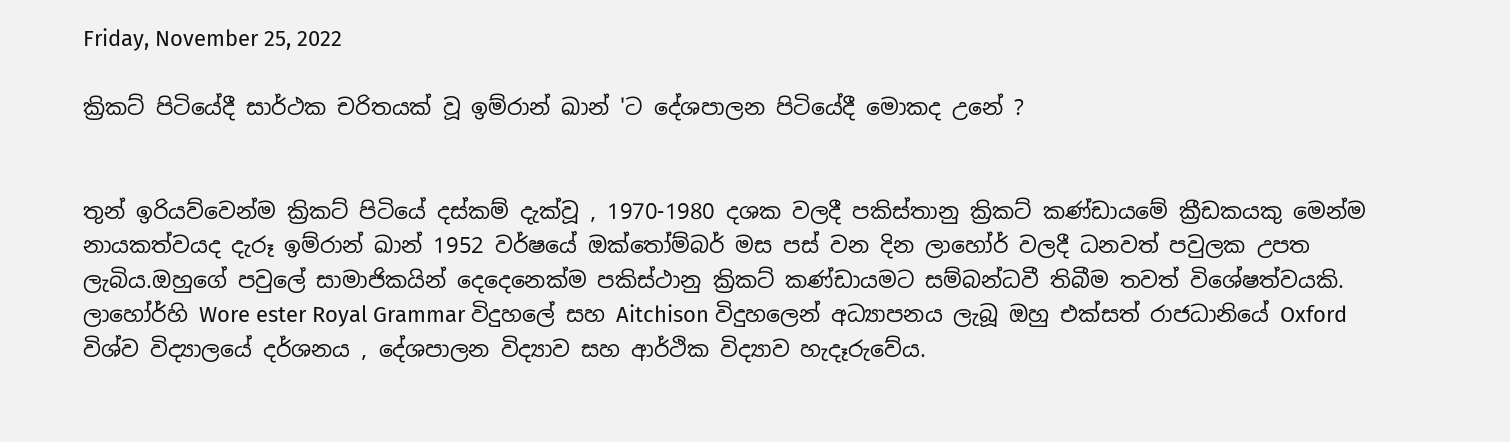Friday, November 25, 2022

ක්‍රිකට් පිටියේදී සාර්ථක චරිතයක් වූ ඉම්රාන් ඛාන් 'ට දේශපාලන පිටියේදී මොකද උනේ ?


තුන් ඉරියව්වෙන්ම ක්‍රිකට් පිටියේ දස්කම් දැක්වූ , 1970-1980 දශක වලදී පකිස්තානු ක්‍රිකට් කණ්ඩායමේ ක්‍රීඩකයකු මෙන්ම නායකත්වයද දැරූ ඉම්රාන් ඛාන් 1952 වර්ෂයේ ඔක්තෝම්බර් මස පස් වන දින ලාහෝර් වලදී ධනවත් පවුලක උපත ලැබිය.ඔහුගේ පවුලේ සාමාජිකයින් දෙදෙනෙක්ම පකිස්ථානු ක්‍රිකට් කණ්ඩායමට සම්බන්ධවී තිබීම තවත් විශේෂත්වයකි. ලාහෝර්හි Wore ester Royal Grammar විදුහලේ සහ Aitchison විදුහලෙන් අධ්‍යාපනය ලැබූ ඔහු එක්සත් රාජධානියේ Oxford විශ්ව විද්‍යාලයේ දර්ශනය , දේශපාලන විද්‍යාව සහ ආර්ථික විද්‍යාව හැදෑරුවේය.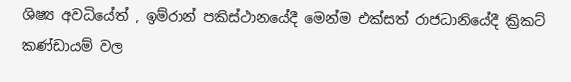ශිෂ්‍ය අවධියේත් , ඉම්රාන් පකිස්ථානයේදී මෙන්ම එක්සත් රාජධානියේදී ක්‍රිකට් කණ්ඩායම් වල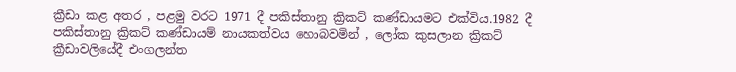ක්‍රීඩා කළ අතර , පළමු වරට 1971 දී පකිස්තානු ක්‍රිකට් කණ්ඩායමට එක්විය.1982 දී පකිස්තානු ක්‍රිකට් කණ්ඩායම් නායකත්වය හොබවමින් , ලෝක කුසලාන ක්‍රිකට් ක්‍රීඩාවලියේදී එංගලන්ත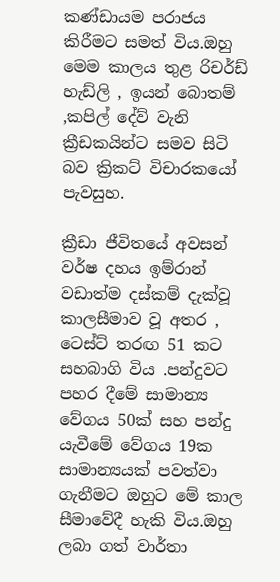කණ්ඩායම පරාජය කිරීමට සමත් විය.ඔහු මෙම කාලය තුළ රිචර්ඩ් හැඩ්ලි , ඉයන් බොතම් ,කපිල් දේව් වැනි ක්‍රීඩකයින්ට සමව සිටි බව ක්‍රිකට් විචාරකයෝ පැවසුහ.

ක්‍රීඩා ජීවිතයේ අවසන් වර්ෂ දහය ඉම්රාන් වඩාත්ම දස්කම් දැක්වූ කාලසීමාව වූ අතර , ටෙස්ට් තරඟ 51 කට සහබාගි විය .පන්දුවට පහර දීමේ සාමාන්‍ය වේගය 50ක් සහ පන්දු යැවීමේ වේගය 19ක සාමාන්‍යයක් පවත්වා ගැනීමට ඔහුට මේ කාල සීමාවේදී හැකි විය.ඔහු ලබා ගත් වාර්තා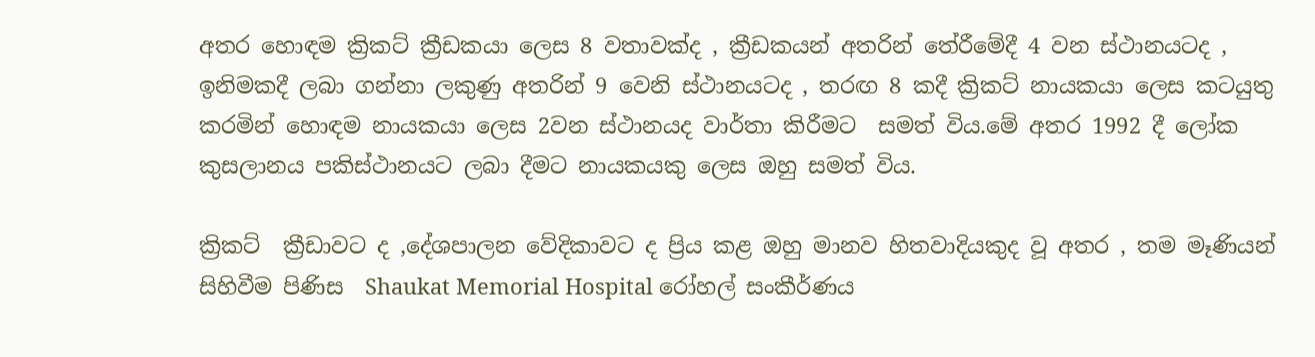අතර හොඳම ක්‍රිකට් ක්‍රීඩකයා ලෙස 8 වතාවක්ද , ක්‍රීඩකයන් අතරින් තේරීමේදී 4 වන ස්ථානයටද , ඉනිමකදී ලබා ගන්නා ලකුණු අතරින් 9 වෙනි ස්ථානයටද , තරඟ 8 කදී ක්‍රිකට් නායකයා ලෙස කටයුතු  කරමින් හොඳම නායකයා ලෙස 2වන ස්ථානයද වාර්තා කිරීමට  සමත් විය.මේ අතර 1992 දී ලෝක කුසලානය පකිස්ථානයට ලබා දීමට නායකයකු ලෙස ඔහු සමත් විය.

ක්‍රිකට්  ක්‍රීඩාවට ද ,දේශපාලන වේදිකාවට ද ප්‍රිය කළ ඔහු මානව හිතවාදියකුද වූ අතර , තම මෑණියන් සිහිවීම පිණිස  Shaukat Memorial Hospital රෝහල් සංකීර්ණය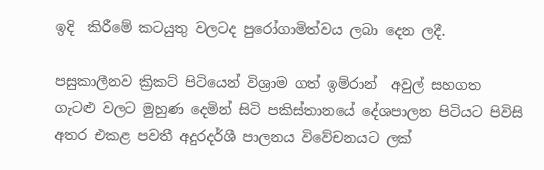ඉදි  කිරීමේ කටයුතු වලටද පුරෝගාමිත්වය ලබා දෙන ලදී.

පසුකාලීනව ක්‍රිකට් පිටියෙන් විශ්‍රාම ගත් ඉම්රාන්  අවුල් සහගත ගැටළු වලට මුහුණ දෙමින් සිටි පකිස්තානයේ දේශපාලන පිටියට පිවිසි අතර එකළ පවතී අදුරදර්ශී පාලනය විවේචනයට ලක්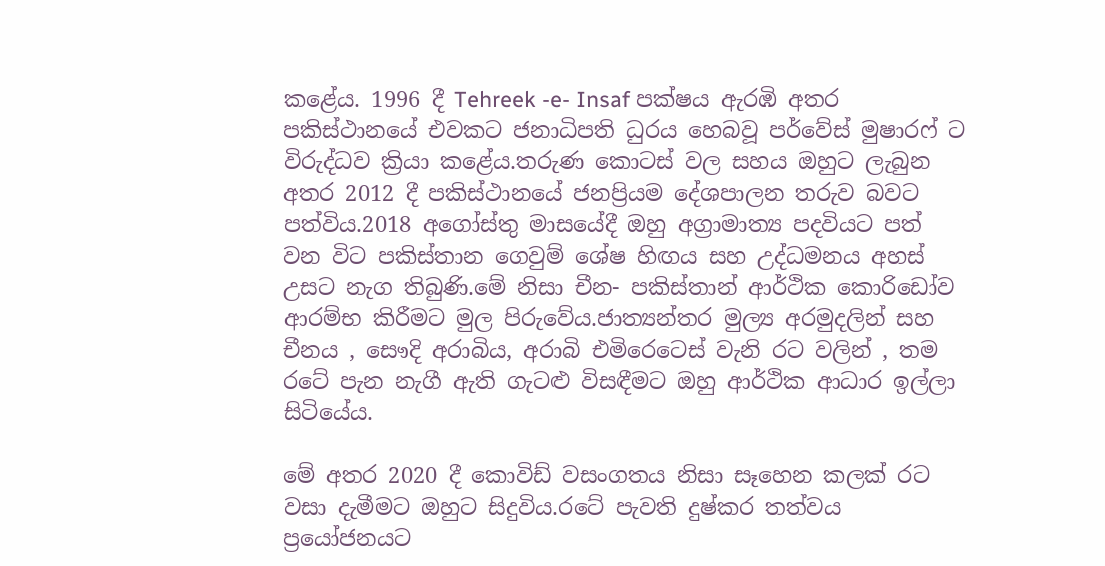කළේය. 1996 දී Tehreek -e- Insaf පක්ෂය ඇරඹි අතර පකිස්ථානයේ එවකට ජනාධිපති ධුරය හෙබවූ පර්වේස් මුෂාරෆ් ට විරුද්ධව ක්‍රියා කළේය.තරුණ කොටස් වල සහය ඔහුට ලැබුන අතර 2012 දී පකිස්ථානයේ ජනප්‍රියම දේශපාලන තරුව බවට පත්විය.2018 අගෝස්තු මාසයේදී ඔහු අග්‍රාමාත්‍ය පදවියට පත් වන විට පකිස්තාන ගෙවුම් ශේෂ හිඟය සහ උද්ධමනය අහස් උසට නැග තිබුණි.මේ නිසා චීන- පකිස්තාන් ආර්ථික කොරිඩෝව ආරම්භ කිරීමට මුල පිරුවේය.ජාත්‍යන්තර මුල්‍ය අරමුදලින් සහ චීනය , සෞදි අරාබිය, අරාබි එමිරෙටෙස් වැනි රට වලින් , තම රටේ පැන නැගී ඇති ගැටළු විසඳීමට ඔහු ආර්ථික ආධාර ඉල්ලා සිටියේය.

මේ අතර 2020 දී කොවිඩ් වසංගතය නිසා සෑහෙන කලක් රට වසා දැමීමට ඔහුට සිදුවිය.රටේ පැවති දුෂ්කර තත්වය ප්‍රයෝජනයට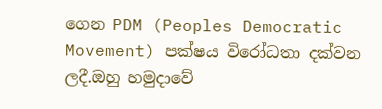ගෙන PDM (Peoples Democratic Movement) පක්ෂය විරෝධතා දක්වන ලදී.ඔහු හමුදාවේ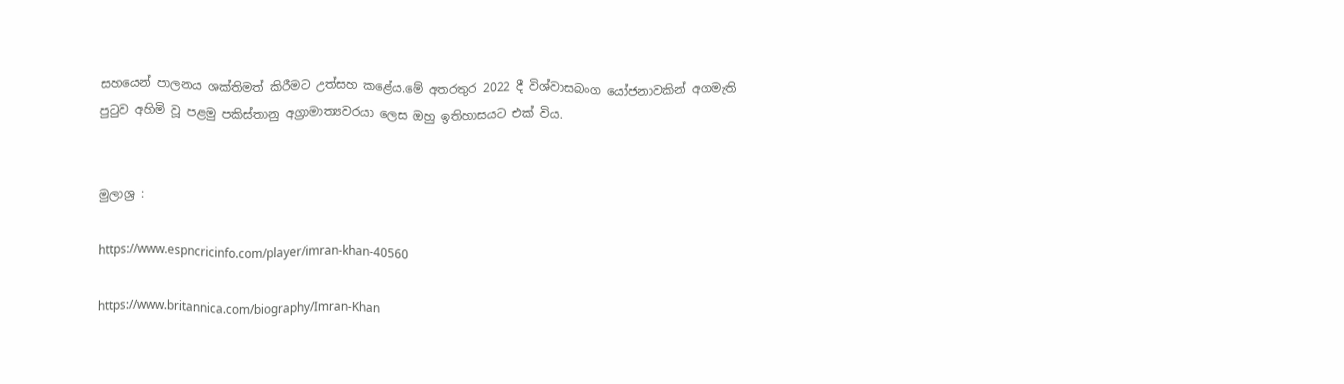සහයෙන් පාලනය ශක්තිමත් කිරීමට උත්සහ කළේය.මේ අතරතුර 2022 දී විශ්වාසබංග යෝජනාවකින් අගමැති පුටුව අහිමි වූ පළමු පකිස්තානු අග්‍රාමාත්‍යවරයා ලෙස ඔහු ඉතිහාසයට එක් විය.


මුලාශ්‍ර :

https://www.espncricinfo.com/player/imran-khan-40560

https://www.britannica.com/biography/Imran-Khan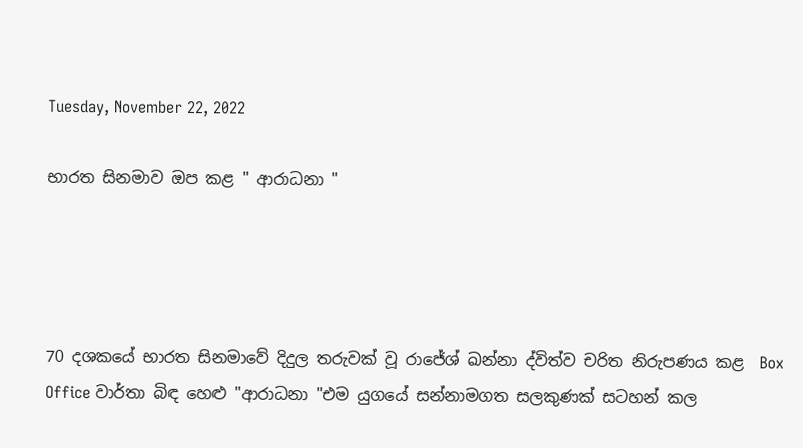Tuesday, November 22, 2022

භාරත සිනමාව ඔප කළ " ආරාධනා "




70 දශකයේ භාරත සිනමාවේ දිදුල තරුවක් වූ රාජේශ් ඛන්නා ද්විත්ව චරිත නිරුපණය කළ  Box Office වාර්තා බිඳ හෙළු "ආරාධනා "එම යුගයේ සන්නාමගත සලකුණක් සටහන් කල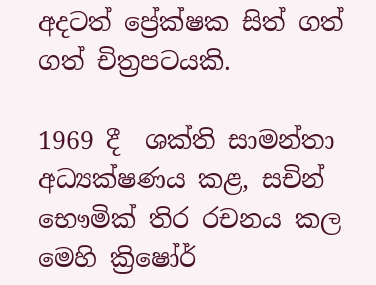අදටත් ප්‍රේක්ෂක සිත් ගත් ගත් චිත්‍රපටයකි.

1969 දී  ශක්ති සාමන්තා අධ්‍යක්ෂණය කළ, සචින් භෞමික් තිර රචනය කල මෙහි ක්‍රිෂෝර්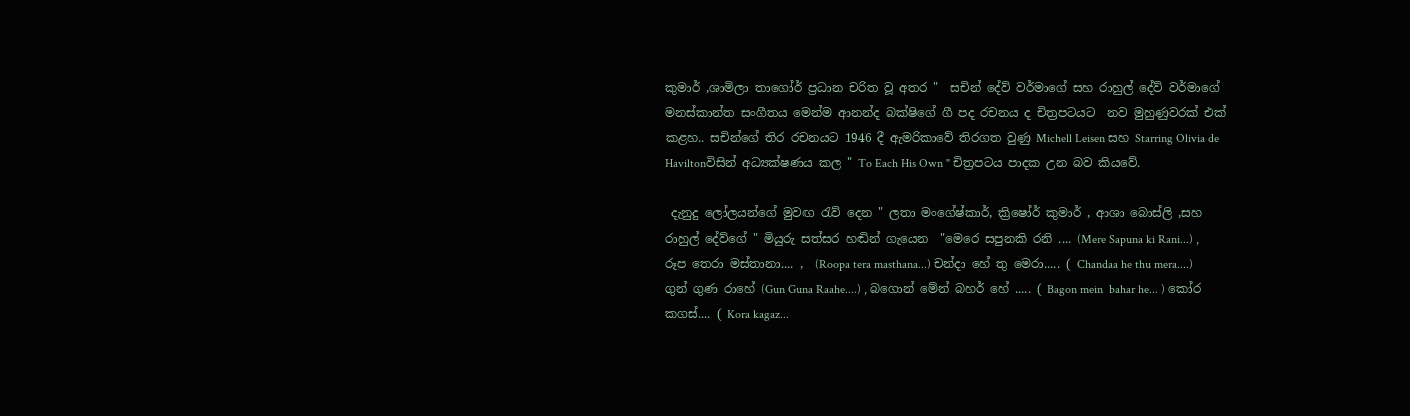කුමාර් ,ශාමිලා තාගෝර් ප්‍රධාන චරිත වූ අතර "  සචින් දේව් වර්මාගේ සහ රාහුල් දේව් වර්මාගේ මනස්කාන්ත සංගීතය මෙන්ම ආනන්ද බක්ෂිගේ ගී පද රචනය ද චිත්‍රපටයට  නව මුහුණුවරක් එක් කළහ.. සචින්ගේ තිර රචනයට 1946 දී ඇමරිකාවේ තිරගත වුණු Michell Leisen සහ Starring Olivia de Haviltonවිසින් අධ්‍යක්ෂණය කල " To Each His Own " චිත්‍රපටය පාදක උන බව කියවේ.

 දැනුදු ලෝලයන්ගේ මුවඟ රැව් දෙන " ලතා මංගේෂ්කාර්, ක්‍රිෂෝර් කුමාර් , ආශා බොස්ලි ,සහ රාහුල් දේව්ගේ " මියුරු සත්සර හඬින් ගැයෙන  "මෙරෙ සපුනකි රනි .... (Mere Sapuna ki Rani...) , රූප තෙරා මස්තානා.... ,  (Roopa tera masthana...) චන්දා හේ තු මෙරා..... ( Chandaa he thu mera....) ගුන් ගුණ රාහේ (Gun Guna Raahe....) , බගොන් මේන් බහර් හේ ..... ( Bagon mein  bahar he... ) කෝර කගස්.... ( Kora kagaz...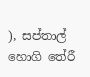), සප්තාල් හොගි තේරී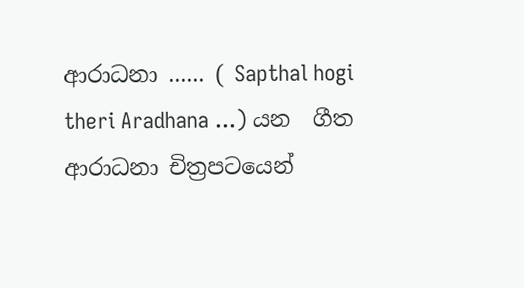ආරාධනා ...... ( Sapthal hogi theri Aradhana ...) යන  ගීත ආරාධනා චිත්‍රපටයෙන්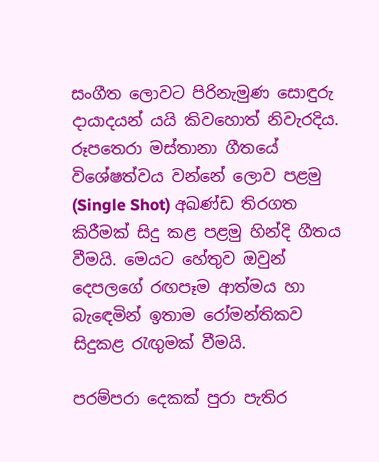සංගීත ලොවට පිරිනැමුණ සොඳුරු දායාදයන් යයි කිවහොත් නිවැරදිය. රූපතෙරා මස්තානා ගීතයේ විශේෂත්වය වන්නේ ලොව පළමු (Single Shot) අඛණ්ඩ තිරගත කිරීමක් සිදු කළ පළමු හින්දි ගීතය වීමයි. මෙයට හේතුව ඔවුන් දෙපලගේ රඟපෑම ආත්මය හා බැඳෙමින් ඉතාම රෝමන්තිකව සිදුකළ රැඟුමක් වීමයි.

පරම්පරා දෙකක් පුරා පැතිර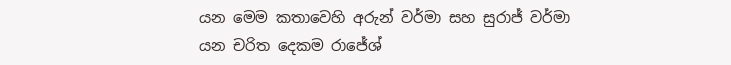යන මෙම කතාවෙහි අරුන් වර්මා සහ සුරාජ් වර්මා යන චරිත දෙකම රාජේශ්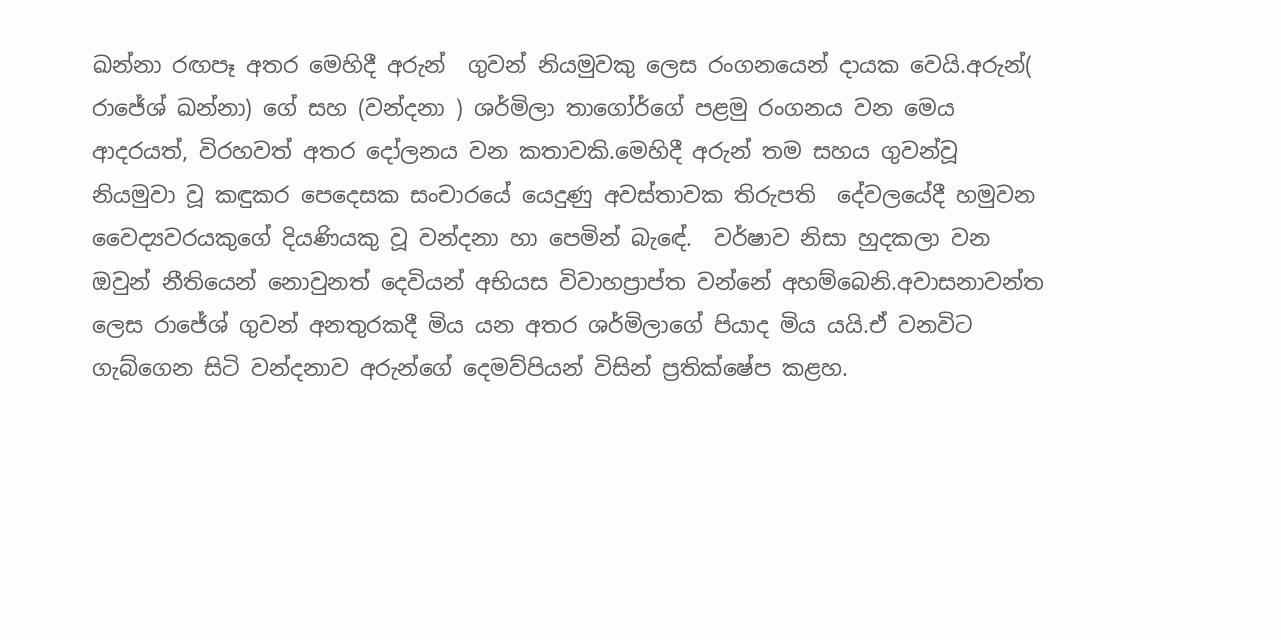ඛන්නා රඟපෑ අතර මෙහිදී අරුන්  ගුවන් නියමුවකු ලෙස රංගනයෙන් දායක වෙයි.අරුන්( රාජේශ් ඛන්නා) ගේ සහ (වන්දනා ) ශර්මිලා තාගෝර්ගේ පළමු රංගනය වන මෙය ආදරයත්, විරහවත් අතර දෝලනය වන කතාවකි.මෙහිදී අරුන් තම සහය ගුවන්වූ නියමුවා වූ කඳුකර පෙදෙසක සංචාරයේ යෙදුණු අවස්තාවක තිරුපති  දේවලයේදී හමුවන වෛද්‍යවරයකුගේ දියණියකු වූ වන්දනා හා පෙමින් බැඳේ.  වර්ෂාව නිසා හුදකලා වන ඔවුන් නීතියෙන් නොවුනත් දෙවියන් අභියස විවාහප්‍රාප්ත වන්නේ අහම්බෙනි.අවාසනාවන්ත ලෙස රාජේශ් ගුවන් අනතුරකදී මිය යන අතර ශර්මිලාගේ පියාද මිය යයි.ඒ වනවිට ගැබ්ගෙන සිටි වන්දනාව අරුන්ගේ දෙමව්පියන් විසින් ප්‍රතික්ෂේප කළහ.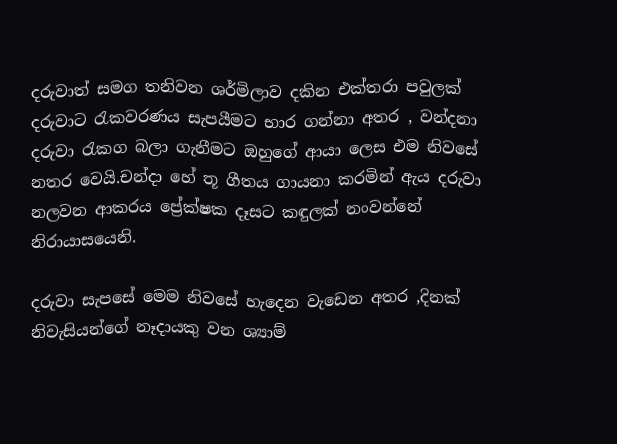දරුවාත් සමග තනිවන ශර්මිලාව දකින එක්තරා පවුලක් දරුවාට රැකවරණය සැපයීමට භාර ගන්නා අතර , වන්දනා දරුවා රැකග බලා ගැනීමට ඔහුගේ ආයා ලෙස එම නිවසේ නතර වෙයි.චන්දා හේ තූ ගීතය ගායනා කරමින් ඇය දරුවා නලවන ආකරය ප්‍රේක්ෂක දෑසට කඳුලක් නංවන්නේ නිරායාසයෙනි.

දරුවා සැපසේ මෙම නිවසේ හැදෙන වැඩෙන අතර ,දිනක් නිවැසියන්ගේ නෑදායකු වන ශ්‍යාම්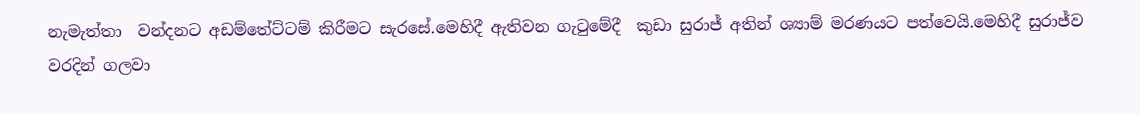නැමැත්තා  වන්දනට අඩම්තේට්ටම් කිරීමට සැරසේ.මෙහිදී ඇතිවන ගැටුමේදී  කුඩා සුරාජ් අතින් ශ්‍යාම් මරණයට පත්වෙයි.මෙහිදී සුරාජ්ව වරදින් ගලවා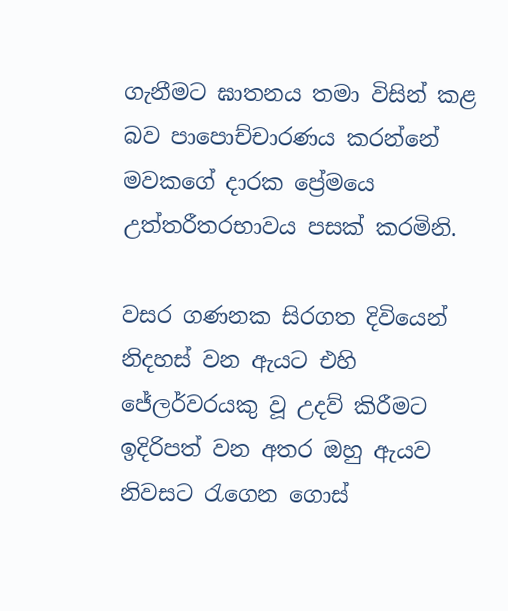ගැනීමට ඝාතනය තමා විසින් කළ බව පාපොච්චාරණය කරන්නේ මවකගේ දාරක ප්‍රේමයෙ උත්තරීතරභාවය පසක් කරමිනි.

වසර ගණනක සිරගත දිවියෙන් නිදහස් වන ඇයට එහි ජේලර්වරයකු වූ උදව් කිරීමට ඉදිරිපත් වන අතර ඔහු ඇයව නිවසට රැගෙන ගොස්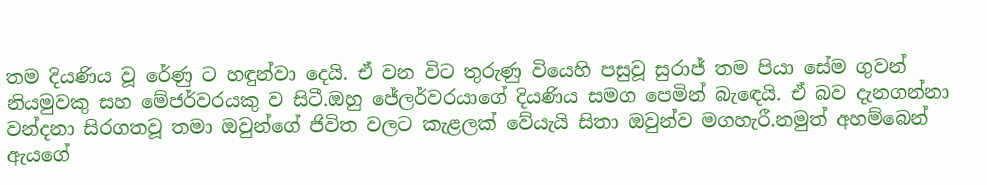තම දියණිය වූ රේණු ට හඳුන්වා දෙයි. ඒ වන විට තුරුණු වියෙහි පසුවූ සුරාජ් තම පියා සේම ගුවන් නියමුවකු සහ මේජර්වරයකු ව සිටී.ඔහු ජේලර්වරයාගේ දියණිය සමග පෙමින් බැඳෙයි. ඒ බව දැනගන්නා වන්දනා සිරගතවූ තමා ඔවුන්ගේ ජිවිත වලට කැළලක් වේයැයි සිතා ඔවුන්ව මගහැරී.නමුත් අහම්බෙන් ඇයගේ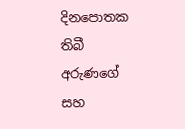දිනපොතක තිබී අරුණගේ සහ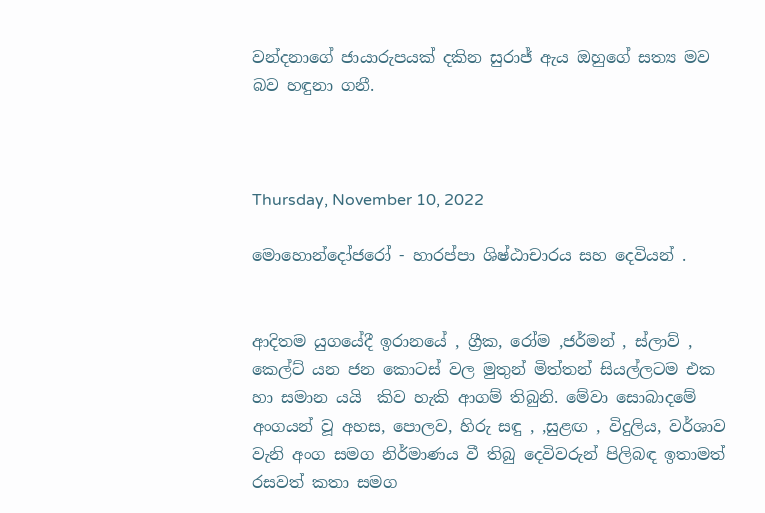වන්දනාගේ ජායාරුපයක් දකින සුරාජ් ඇය ඔහුගේ සත්‍ය මව බව හඳුනා ගනී.



Thursday, November 10, 2022

මොහොන්දෝජරෝ - හාරප්පා ශිෂ්ඨාචාරය සහ දෙවියන් .


ආදිතම යුගයේදී ඉරානයේ , ග්‍රීක, රෝම ,ජර්මන් , ස්ලාව් , කෙල්ට් යන ජන කොටස් වල මුතුන් මිත්තන් සියල්ලටම එක හා සමාන යයි  කිව හැකි ආගම් තිබුනි. මේවා සොබාදමේ අංගයන් වූ අහස, පොලව, හිරු සඳු , ,සුළඟ , විදුලිය, වර්ශාව වැනි අංග සමග නිර්මාණය වී තිබු දෙවිවරුන් පිලිබඳ ඉතාමත් රසවත් කතා සමග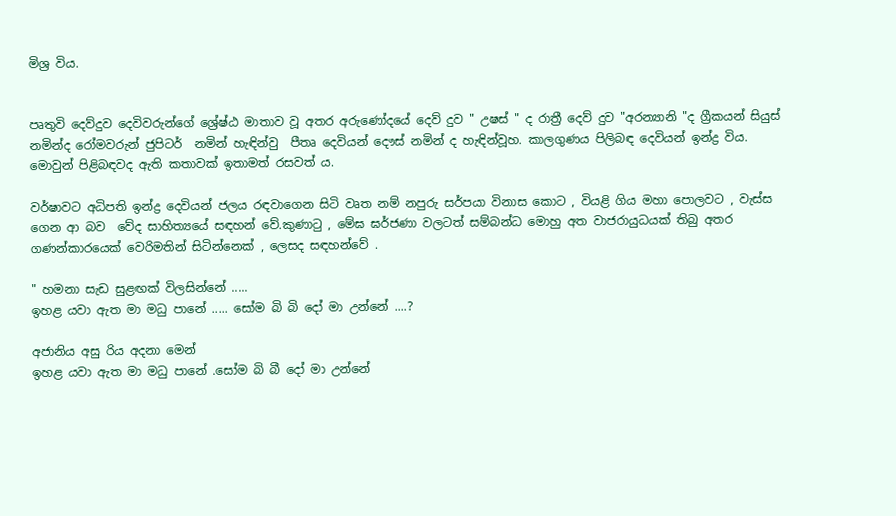මිශ්‍ර විය.


පෘතුවි දෙව්දුව දෙවිවරුන්ගේ ශ්‍රේෂ්ඨ මාතාව වූ අතර අරුණෝදයේ දෙව් දුව " උෂස් " ද රාත්‍රී දෙව් දුව "අරන්‍යානි "ද ග්‍රීකයන් සියුස් නමින්ද රෝමවරුන් ජුපිටර්  නමින් හැඳින්වු  පීතෘ දෙවියන් දෞස් නමින් ද හැඳින්වූහ. කාලගුණය පිලිබඳ දෙවියන් ඉන්ද්‍ර විය. මොවුන් පිළිබඳවද ඇති කතාවක් ඉතාමත් රසව‍ත් ය.

වර්ෂාවට අධිපති ඉන්ද්‍ර දෙවියන් ජලය රඳවාගෙන සිටි වෘත නම් නපුරු සර්පයා විනාස කොට , වියළි ගිය මහා පොලවට , වැස්ස ගෙන ආ බව  වේද සාහිත්‍යයේ සඳහන් වේ.කුණාටු , මේඝ ඝර්ජණා වලටත් සම්බන්ධ මොහු අත වාජරායුධයක් තිබු අතර ගණන්කාරයෙක් වෙරිමතින් සිටින්නෙක් , ලෙසද සඳහන්වේ .

" හමනා සැඩ සුළඟක් විලසින්නේ .....
ඉහළ යවා ඇත මා මධු පානේ ..... සෝම බි බි දෝ මා උන්නේ ....?

අජානිය අසු රිය අදනා මෙන්
ඉහළ යවා ඇත මා මධු පානේ .සෝම බි බී දෝ මා උන්නේ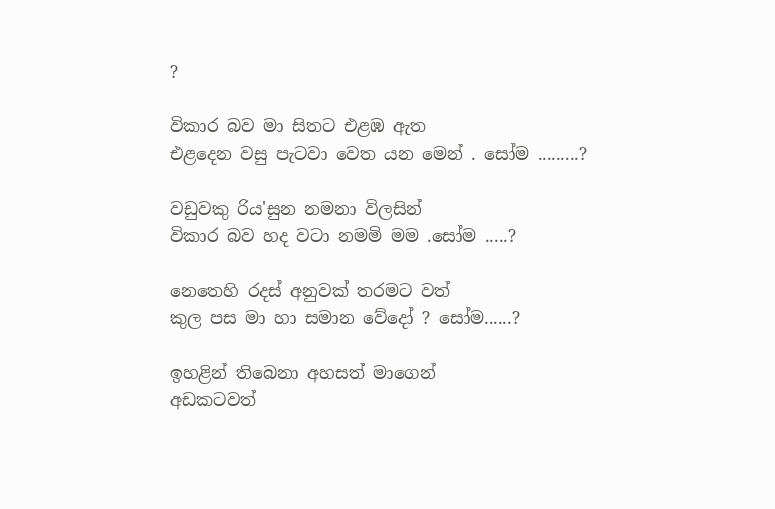?

විකාර බව මා සිතට එළඹ ඇත
එළදෙන වසු පැටවා වෙත යන මෙන් . සෝම .........?

වඩුවකු රිය'සුන නමනා විලසින්
විකාර බව හද වටා නමමි මම .සෝම .....?

නෙතෙහි රදස් අනුවක් තරමට වත්
කුල පස මා හා සමාන වේදෝ ? සෝම......?

ඉහළින් තිබෙනා අහසත් මාගෙන්
අඩකටවත්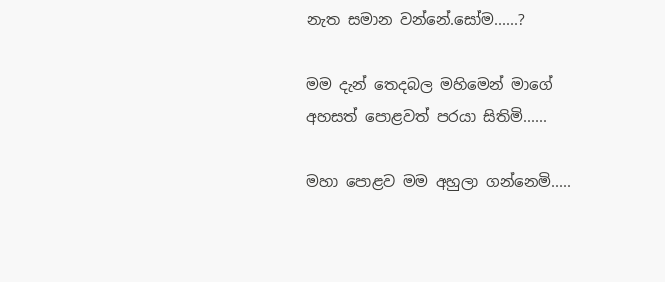නැත සමාන වන්නේ.සෝම......?

මම දැන් තෙදබල මහිමෙන් මාගේ
අහසත් පොළවත් පරයා සිතිමි......

මහා පොළව මම අහුලා ගන්නෙමි.....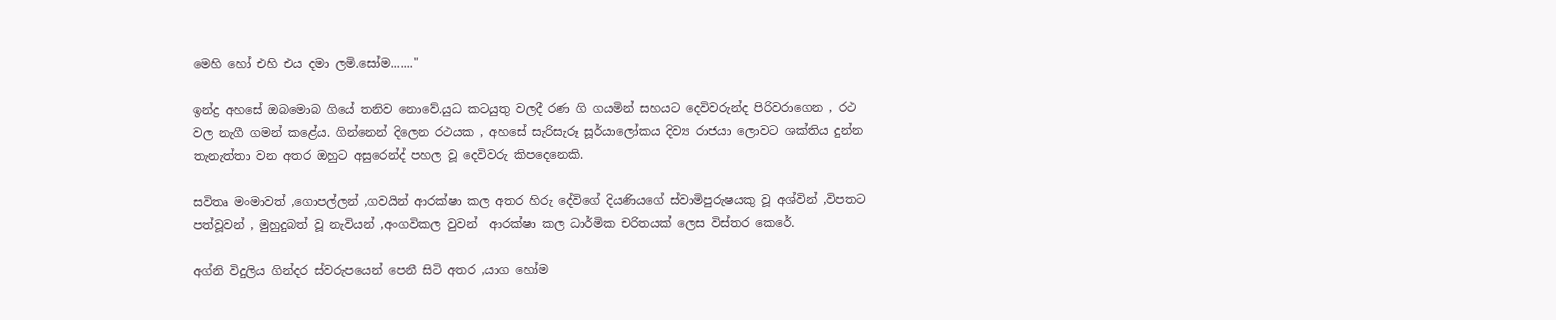මෙහි හෝ එහි එය දමා ලමි.සෝම......."

ඉන්ද්‍ර අහසේ ඔබමොබ ගියේ තනිව නොවේ.යුධ කටයුතු වලදී රණ ගි ගයමින් සහයට දෙවිවරුන්ද පිරිවරාගෙන , රථ වල නැගී ගමන් කළේය. ගින්නෙන් දිලෙන රථයක , අහසේ සැරිසැරූ සූර්යාලෝකය දිව්‍ය රාජයා ලොවට ශක්තිය දුන්න තැනැත්තා වන අතර ඔහුට අසුරෙන්ද් පහල වූ දෙවිවරු කිපදෙනෙකි.

සවිතෘ මංමාවත් ,ගොපල්ලන් ,ගවයින් ආරක්ෂා කල අතර හිරු දේවිගේ දියණියගේ ස්වාමිපුරුෂයකු වූ අශ්වින් ,විපතට පත්වූවන් , මුහුදුබත් වූ නැවියන් ,අංගවිකල වුවන්  ආරක්ෂා කල ධාර්මික චරිතයක් ලෙස විස්තර කෙරේ.

අග්නි විදුලිය ගින්දර ස්වරුපයෙන් පෙනී සිටි අතර ,යාග හෝම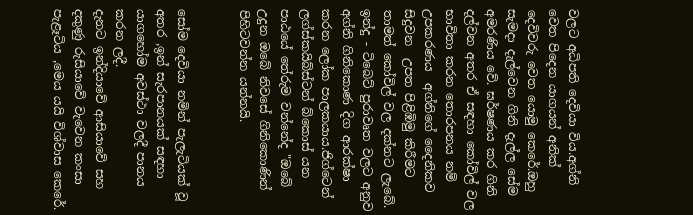වලට අධිපති දෙවියා විය.අග්නි වෙත පිදෙන යාගයන් අනික් දෙවිවරු වෙත යොමු කෙරේ.ඔහු සැමදා දැල්වෙන ගිනි දැල්ල සේම අමරණිය වේ. ඝර්ෂණය කර ගිනි දල්වන අතර ඒ සඳහා කෝවිල් වල භාවිතා කරන තොරපනය නම් උපකරණය  අග්නිගේ දෛනිකව සිදුවන  උපත පිළිඹිමු කිරීමට තාමත් කෝවිල් වල දක්නට ලැබේ. ඉන්දු - ටිබෙට් පුරාවෘත වලට අනුව අග්නි ගිනිකොණ දිග ආරක්ෂා කරන ලෝක පාලකයාය.ජිග්ටෙන් ලග්ස්කයිබ්ස්ටන් බ්කොස් යන පාඨයේ තේරුම වන්නේද "ඔබේ උදුන ඔබේ නිවසේ ගිනිකොණින් පිහිටවන්න යන්නයි.


සෝම දෙවියා නමින් පැලැටියක් වූ අතර ,ඉන් සැරපානයක් සඳහා යාගහෝම අවස්ථා වලදී පානය කරන ලදී.
දැනට ඉන්දියාවේ ආසියාවේ සහ දකුණු රුසියාවේ වැවෙන කංසා පැළෑටිය ,මෙය යයි විශ්වාස කෙරේ.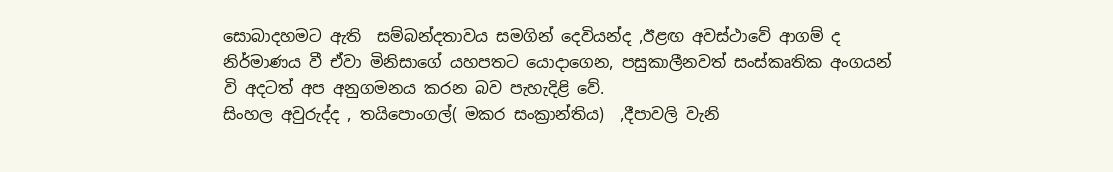සොබාදහමට ඇති  සම්බන්දතාවය සමගින් දෙවියන්ද ,ඊළඟ අවස්ථාවේ ආගම් ද නිර්මාණය වී ඒවා මිනිසාගේ යහපතට යොදාගෙන, පසුකාලීනවත් සංස්කෘතික අංගයන් වි අදටත් අප අනුගමනය කරන බව පැහැදිළි වේ.
සිංහල අවුරුද්ද , තයිපොංගල්( මකර සංක්‍රාන්තිය)  ,දීපාවලි වැනි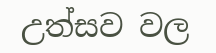උත්සව වල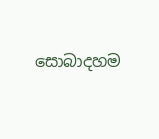සොබාදහම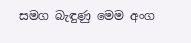සමග බැඳුණු මෙම අංග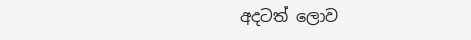අදටත් ලොව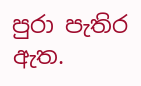පුරා පැතිර ඇත.